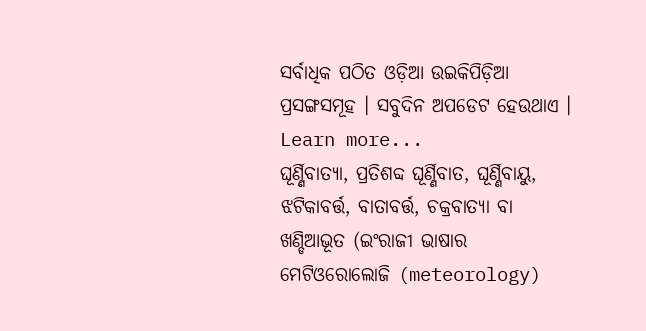ସର୍ବାଧିକ ପଠିତ ଓଡ଼ିଆ ଉଇକିପିଡ଼ିଆ ପ୍ରସଙ୍ଗସମୂହ । ସବୁଦିନ ଅପଡେଟ ହେଉଥାଏ । Learn more...
ଘୂର୍ଣ୍ଣିବାତ୍ୟା, ପ୍ରତିଶବ୍ଦ ଘୂର୍ଣ୍ଣିବାତ, ଘୂର୍ଣ୍ଣିବାୟୁ, ଝଟିକାବର୍ତ୍ତ, ବାତାବର୍ତ୍ତ, ଚକ୍ରବାତ୍ୟା ବା ଖଣ୍ଡିଆଭୂତ (ଇଂରାଜୀ ଭାଷାର ମେଟିଓରୋଲୋଜି (meteorology)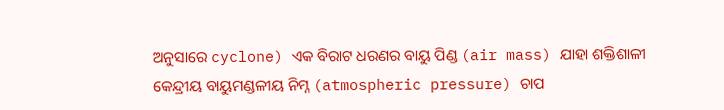ଅନୁସାରେ cyclone) ଏକ ବିରାଟ ଧରଣର ବାୟୁ ପିଣ୍ଡ (air mass) ଯାହା ଶକ୍ତିଶାଳୀ କେନ୍ଦ୍ରୀୟ ବାୟୁମଣ୍ଡଳୀୟ ନିମ୍ନ (atmospheric pressure) ଚାପ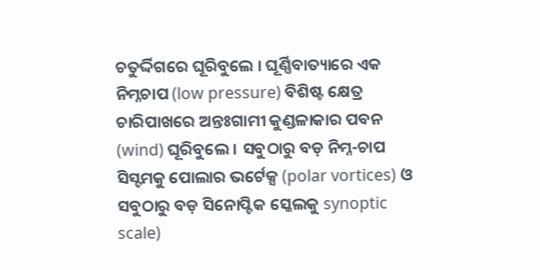ଚତୁର୍ଦ୍ଦିଗରେ ଘୂରିବୁଲେ । ଘୂର୍ଣ୍ଣିବାତ୍ୟାରେ ଏକ ନିମ୍ନଚାପ (low pressure) ବିଶିଷ୍ଟ କ୍ଷେତ୍ର ଚାରିପାଖରେ ଅନ୍ତଃଗାମୀ କୁଣ୍ଡଳାକାର ପବନ (wind) ଘୂରିବୁଲେ । ସବୁଠାରୁ ବଡ଼ ନିମ୍ନ-ଚାପ ସିସ୍ଟମକୁ ପୋଲାର ଭର୍ଟେକ୍ସ (polar vortices) ଓ ସବୁଠାରୁ ବଡ଼ ସିନୋପ୍ଟିକ ସ୍କେଲକୁ synoptic scale)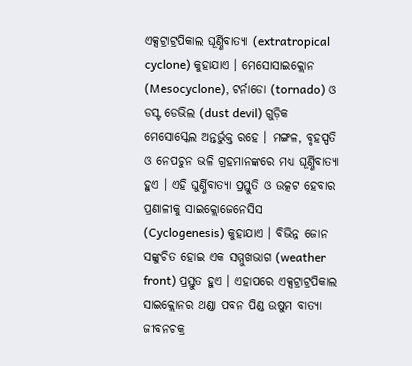ଏକ୍ସଟ୍ରାଟ୍ରପିକାଲ ଘୂର୍ଣ୍ଣିବାତ୍ୟା (extratropical cyclone) କୁହାଯାଏ । ମେସୋସାଇକ୍ଲୋନ (Mesocyclone), ଟର୍ନାଡୋ (tornado) ଓ ଡସ୍ଟ ଡେଭିଲ (dust devil) ଗୁଡ଼ିକ ମେସୋସ୍କେଲ ଅନ୍ତର୍ଭୁକ୍ତ ରହେ । ମଙ୍ଗଳ, ବୃହସ୍ପତି ଓ ନେପଚୁନ ଭଳି ଗ୍ରହମାନଙ୍କରେ ମଧ୍ୟ ଘୂର୍ଣ୍ଣିବାତ୍ୟା ହୁଏ । ଏହି ଘୁର୍ଣ୍ଣିବାତ୍ୟା ପ୍ରସ୍ତୁତି ଓ ଉତ୍କଟ ହେବାର ପ୍ରଣାଳୀକୁ ସାଇକ୍ଲୋଜେନେସିସ (Cyclogenesis) କୁହାଯାଏ । ବିଭିନ୍ନ ଜୋନ ସଙ୍କୁଚିତ ହୋଇ ଏକ ସମ୍ମୁଖଭାଗ (weather front) ପ୍ରସ୍ତୁତ ହୁଏ । ଏହାପରେ ଏକ୍ସଟ୍ରାଟ୍ରପିକାଲ ସାଇକ୍ଲୋନର ଥଣ୍ଡା ପବନ ପିଣ୍ଡ ଉଷୁମ ବାତ୍ୟା ଜୀବନଚକ୍ର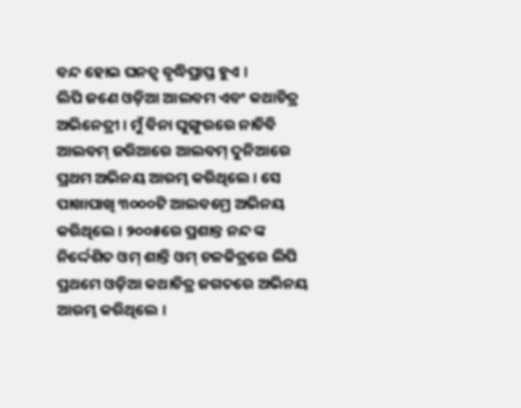ବନ୍ଦ ହୋଇ ଘନତ୍ୱ ବୃଦ୍ଧିପ୍ରାପ୍ତ ହୁଏ ।
ଲିପି ଜଣେ ଓଡ଼ିଆ ଆଲବମ ଏବଂ କଥାଚିତ୍ର ଅଭିନେତ୍ରୀ । ମୁଁ ବିନା ଘୁଙ୍ଗୁରରେ ନାଚିବି ଆଲବମ୍ ଜରିଆରେ ଆଲବମ୍ ଦୁନିଆରେ ପ୍ରଥମ ଅଭିନୟ ଆରମ୍ଭ କରିଥିଲେ । ସେ ପାଖାପାଖି ୩୦୦୦ଟି ଆଲବମ୍ରେ ଅଭିନୟ କରିଥିଲେ । ୨୦୦୫ରେ ପ୍ରଶାନ୍ତ ନନ୍ଦ ଙ୍କ ନିର୍ଦ୍ଦେଶିତ ଓମ୍ ଶାନ୍ତି ଓମ୍ ଚଳଚ୍ଚିତ୍ରରେ ଲିପି ପ୍ରଥମେ ଓଡ଼ିଆ କଥାଚିତ୍ର ଜଗତରେ ଅଭିନୟ ଆରମ୍ଭ କରିଥିଲେ ।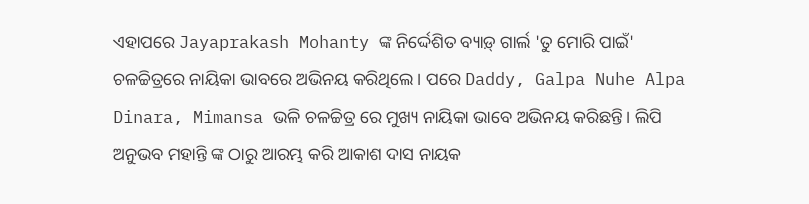ଏହାପରେ Jayaprakash Mohanty ଙ୍କ ନିର୍ଦ୍ଦେଶିତ ବ୍ୟାଡ଼୍ ଗାର୍ଲ 'ତୁ ମୋରି ପାଇଁ' ଚଳଚ୍ଚିତ୍ରରେ ନାୟିକା ଭାବରେ ଅଭିନୟ କରିଥିଲେ । ପରେ Daddy, Galpa Nuhe Alpa Dinara, Mimansa ଭଳି ଚଳଚ୍ଚିତ୍ର ରେ ମୁଖ୍ୟ ନାୟିକା ଭାବେ ଅଭିନୟ କରିଛନ୍ତି। ଲିପି ଅନୁଭବ ମହାନ୍ତି ଙ୍କ ଠାରୁ ଆରମ୍ଭ କରି ଆକାଶ ଦାସ ନାୟକ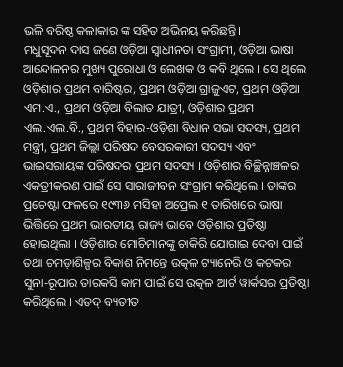ଭଳି ବରିଷ୍ଠ କଳାକାର ଙ୍କ ସହିତ ଅଭିନୟ କରିଛନ୍ତି।
ମଧୁସୂଦନ ଦାସ ଜଣେ ଓଡ଼ିଆ ସ୍ୱାଧୀନତା ସଂଗ୍ରାମୀ, ଓଡ଼ିଆ ଭାଷା ଆନ୍ଦୋଳନର ମୁଖ୍ୟ ପୁରୋଧା ଓ ଲେଖକ ଓ କବି ଥିଲେ । ସେ ଥିଲେ ଓଡ଼ିଶାର ପ୍ରଥମ ବାରିଷ୍ଟର, ପ୍ରଥମ ଓଡ଼ିଆ ଗ୍ରାଜୁଏଟ, ପ୍ରଥମ ଓଡ଼ିଆ ଏମ.ଏ., ପ୍ରଥମ ଓଡ଼ିଆ ବିଲାତ ଯାତ୍ରୀ, ଓଡ଼ିଶାର ପ୍ରଥମ ଏଲ.ଏଲ.ବି., ପ୍ରଥମ ବିହାର-ଓଡ଼ିଶା ବିଧାନ ସଭା ସଦସ୍ୟ, ପ୍ରଥମ ମନ୍ତ୍ରୀ, ପ୍ରଥମ ଜିଲ୍ଲା ପରିଷଦ ବେସରକାରୀ ସଦସ୍ୟ ଏବଂ ଭାଇସରାୟଙ୍କ ପରିଷଦର ପ୍ରଥମ ସଦସ୍ୟ । ଓଡ଼ିଶାର ବିଚ୍ଛିନ୍ନାଞ୍ଚଳର ଏକତ୍ରୀକରଣ ପାଇଁ ସେ ସାରାଜୀବନ ସଂଗ୍ରାମ କରିଥିଲେ । ତାଙ୍କର ପ୍ରଚେଷ୍ଟା ଫଳରେ ୧୯୩୬ ମସିହା ଅପ୍ରେଲ ୧ ତାରିଖରେ ଭାଷା ଭିତ୍ତିରେ ପ୍ରଥମ ଭାରତୀୟ ରାଜ୍ୟ ଭାବେ ଓଡ଼ିଶାର ପ୍ରତିଷ୍ଠା ହୋଇଥିଲା । ଓଡ଼ିଶାର ମୋଚିମାନଙ୍କୁ ଚାକିରି ଯୋଗାଇ ଦେବା ପାଇଁ ତଥା ଚମଡ଼ାଶିଳ୍ପର ବିକାଶ ନିମନ୍ତେ ଉତ୍କଳ ଟ୍ୟାନେରି ଓ କଟକର ସୁନା-ରୂପାର ତାରକସି କାମ ପାଇଁ ସେ ଉତ୍କଳ ଆର୍ଟ ୱାର୍କସର ପ୍ରତିଷ୍ଠା କରିଥିଲେ । ଏତଦ୍ ବ୍ୟତୀତ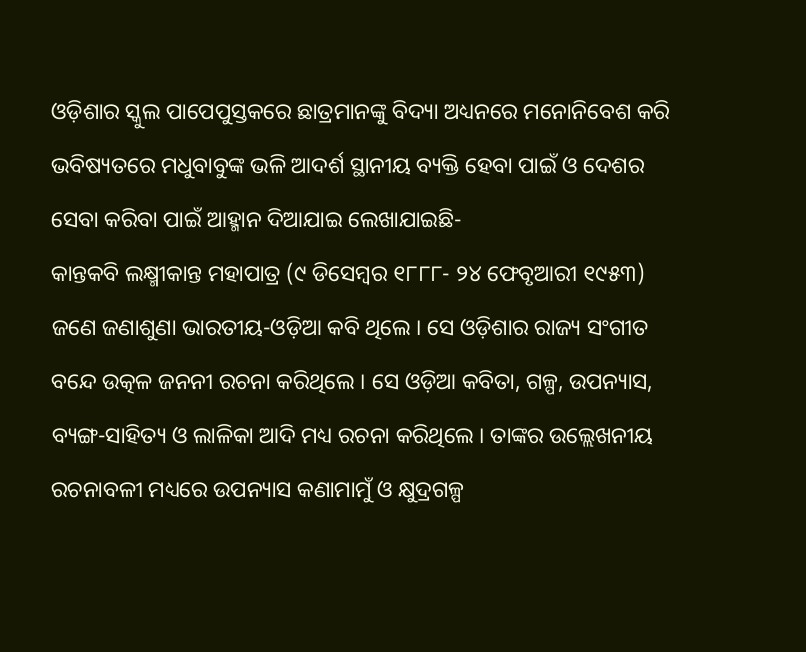ଓଡ଼ିଶାର ସ୍କୁଲ ପାପେପୁସ୍ତକରେ ଛାତ୍ରମାନଙ୍କୁ ବିଦ୍ୟା ଅଧ୍ୟନରେ ମନୋନିବେଶ କରି ଭବିଷ୍ୟତରେ ମଧୁବାବୁଙ୍କ ଭଳି ଆଦର୍ଶ ସ୍ଥାନୀୟ ବ୍ୟକ୍ତି ହେବା ପାଇଁ ଓ ଦେଶର ସେବା କରିବା ପାଇଁ ଆହ୍ମାନ ଦିଆଯାଇ ଲେଖାଯାଇଛି-
କାନ୍ତକବି ଲକ୍ଷ୍ମୀକାନ୍ତ ମହାପାତ୍ର (୯ ଡିସେମ୍ବର ୧୮୮୮- ୨୪ ଫେବୃଆରୀ ୧୯୫୩) ଜଣେ ଜଣାଶୁଣା ଭାରତୀୟ-ଓଡ଼ିଆ କବି ଥିଲେ । ସେ ଓଡ଼ିଶାର ରାଜ୍ୟ ସଂଗୀତ ବନ୍ଦେ ଉତ୍କଳ ଜନନୀ ରଚନା କରିଥିଲେ । ସେ ଓଡ଼ିଆ କବିତା, ଗଳ୍ପ, ଉପନ୍ୟାସ, ବ୍ୟଙ୍ଗ-ସାହିତ୍ୟ ଓ ଲାଳିକା ଆଦି ମଧ୍ୟ ରଚନା କରିଥିଲେ । ତାଙ୍କର ଉଲ୍ଲେଖନୀୟ ରଚନାବଳୀ ମଧ୍ୟରେ ଉପନ୍ୟାସ କଣାମାମୁଁ ଓ କ୍ଷୁଦ୍ରଗଳ୍ପ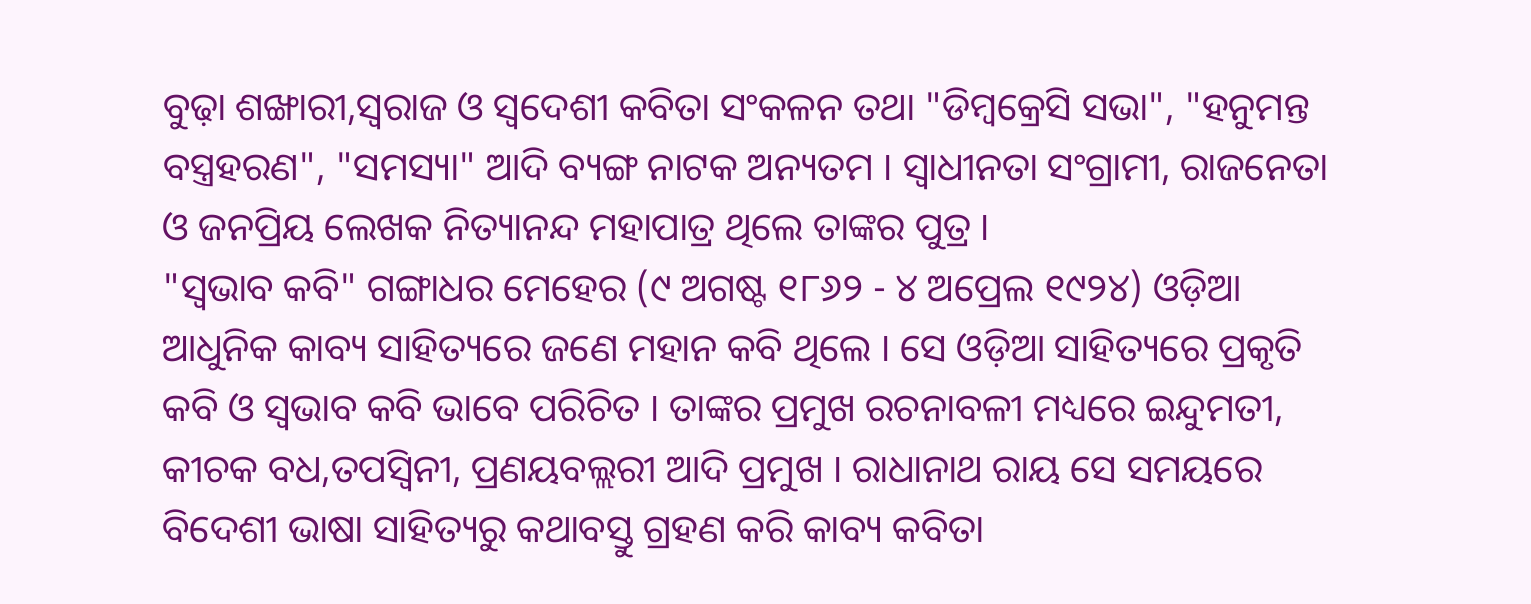ବୁଢ଼ା ଶଙ୍ଖାରୀ,ସ୍ୱରାଜ ଓ ସ୍ୱଦେଶୀ କବିତା ସଂକଳନ ତଥା "ଡିମ୍ବକ୍ରେସି ସଭା", "ହନୁମନ୍ତ ବସ୍ତ୍ରହରଣ", "ସମସ୍ୟା" ଆଦି ବ୍ୟଙ୍ଗ ନାଟକ ଅନ୍ୟତମ । ସ୍ୱାଧୀନତା ସଂଗ୍ରାମୀ, ରାଜନେତା ଓ ଜନପ୍ରିୟ ଲେଖକ ନିତ୍ୟାନନ୍ଦ ମହାପାତ୍ର ଥିଲେ ତାଙ୍କର ପୁତ୍ର ।
"ସ୍ବଭାବ କବି" ଗଙ୍ଗାଧର ମେହେର (୯ ଅଗଷ୍ଟ ୧୮୬୨ - ୪ ଅପ୍ରେଲ ୧୯୨୪) ଓଡ଼ିଆ ଆଧୁନିକ କାବ୍ୟ ସାହିତ୍ୟରେ ଜଣେ ମହାନ କବି ଥିଲେ । ସେ ଓଡ଼ିଆ ସାହିତ୍ୟରେ ପ୍ରକୃତି କବି ଓ ସ୍ୱଭାବ କବି ଭାବେ ପରିଚିତ । ତାଙ୍କର ପ୍ରମୁଖ ରଚନାବଳୀ ମଧ୍ୟରେ ଇନ୍ଦୁମତୀ, କୀଚକ ବଧ,ତପସ୍ୱିନୀ, ପ୍ରଣୟବଲ୍ଲରୀ ଆଦି ପ୍ରମୁଖ । ରାଧାନାଥ ରାୟ ସେ ସମୟରେ ବିଦେଶୀ ଭାଷା ସାହିତ୍ୟରୁ କଥାବସ୍ତୁ ଗ୍ରହଣ କରି କାବ୍ୟ କବିତା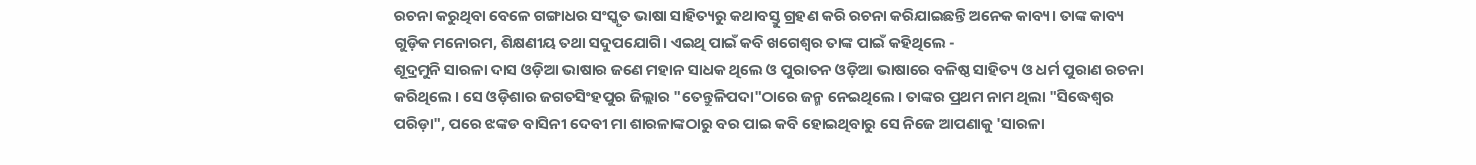ରଚନା କରୁଥିବା ବେଳେ ଗଙ୍ଗାଧର ସଂସ୍କୃତ ଭାଷା ସାହିତ୍ୟରୁ କଥାବସ୍ତୁ ଗ୍ରହଣ କରି ରଚନା କରିଯାଇଛନ୍ତି ଅନେକ କାବ୍ୟ। ତାଙ୍କ କାବ୍ୟ ଗୁଡ଼ିକ ମନୋରମ, ଶିକ୍ଷଣୀୟ ତଥା ସଦୁପଯୋଗି। ଏଇଥି ପାଇଁ କବି ଖଗେଶ୍ବର ତାଙ୍କ ପାଇଁ କହିଥିଲେ -
ଶୂଦ୍ରମୁନି ସାରଳା ଦାସ ଓଡ଼ିଆ ଭାଷାର ଜଣେ ମହାନ ସାଧକ ଥିଲେ ଓ ପୁରାତନ ଓଡ଼ିଆ ଭାଷାରେ ବଳିଷ୍ଠ ସାହିତ୍ୟ ଓ ଧର୍ମ ପୁରାଣ ରଚନା କରିଥିଲେ । ସେ ଓଡ଼ିଶାର ଜଗତସିଂହପୁର ଜିଲ୍ଲାର "ତେନ୍ତୁଳିପଦା"ଠାରେ ଜନ୍ମ ନେଇଥିଲେ । ତାଙ୍କର ପ୍ରଥମ ନାମ ଥିଲା "ସିଦ୍ଧେଶ୍ୱର ପରିଡ଼ା", ପରେ ଝଙ୍କଡ ବାସିନୀ ଦେବୀ ମା ଶାରଳାଙ୍କଠାରୁ ବର ପାଇ କବି ହୋଇଥିବାରୁ ସେ ନିଜେ ଆପଣାକୁ 'ସାରଳା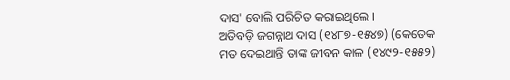ଦାସ' ବୋଲି ପରିଚିତ କରାଇଥିଲେ ।
ଅତିବଡ଼ି ଜଗନ୍ନାଥ ଦାସ (୧୪୮୭-୧୫୪୭) (କେତେକ ମତ ଦେଇଥାନ୍ତି ତାଙ୍କ ଜୀବନ କାଳ (୧୪୯୨-୧୫୫୨)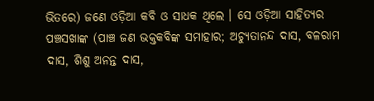ଭିତରେ) ଜଣେ ଓଡ଼ିଆ କବି ଓ ସାଧକ ଥିଲେ । ସେ ଓଡ଼ିଆ ସାହିତ୍ୟର ପଞ୍ଚସଖାଙ୍କ (ପାଞ୍ଚ ଜଣ ଭକ୍ତକବିଙ୍କ ସମାହାର; ଅଚ୍ୟୁତାନନ୍ଦ ଦାସ, ବଳରାମ ଦାସ, ଶିଶୁ ଅନନ୍ତ ଦାସ,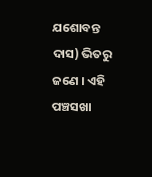ଯଶୋବନ୍ତ ଦାସ) ଭିତରୁ ଜଣେ । ଏହି ପଞ୍ଚସଖା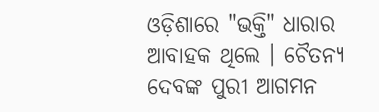ଓଡ଼ିଶାରେ "ଭକ୍ତି" ଧାରାର ଆବାହକ ଥିଲେ । ଚୈତନ୍ୟ ଦେବଙ୍କ ପୁରୀ ଆଗମନ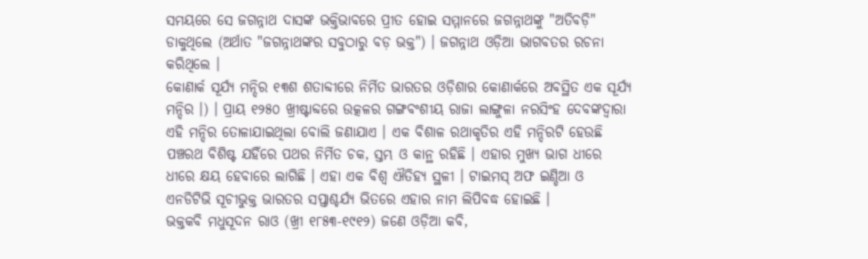ସମୟରେ ସେ ଜଗନ୍ନାଥ ଦାସଙ୍କ ଭକ୍ତିଭାବରେ ପ୍ରୀତ ହୋଇ ସମ୍ମାନରେ ଜଗନ୍ନାଥଙ୍କୁ "ଅତିବଡ଼ି" ଡାକୁଥିଲେ (ଅର୍ଥାତ "ଜଗନ୍ନାଥଙ୍କର ସବୁଠାରୁ ବଡ଼ ଭକ୍ତ") । ଜଗନ୍ନାଥ ଓଡ଼ିଆ ଭାଗବତର ରଚନା କରିଥିଲେ ।
କୋଣାର୍କ ସୂର୍ଯ୍ୟ ମନ୍ଦିର ୧୩ଶ ଶତାବ୍ଦୀରେ ନିର୍ମିତ ଭାରତର ଓଡ଼ିଶାର କୋଣାର୍କରେ ଅବସ୍ଥିତ ଏକ ସୂର୍ଯ୍ୟ ମନ୍ଦିର ।) । ପ୍ରାୟ ୧୨୫୦ ଖ୍ରୀଷ୍ଟାବ୍ଦରେ ଉତ୍କଳର ଗଙ୍ଗବଂଶୀୟ ରାଜା ଲାଙ୍ଗୁଳା ନରସିଂହ ଦେବଙ୍କଦ୍ୱାରା ଏହି ମନ୍ଦିର ତୋଳାଯାଇଥିଲା ବୋଲି ଜଣାଯାଏ । ଏକ ବିଶାଳ ରଥାକୃତିର ଏହି ମନ୍ଦିରଟି ହେଉଛି ପଞ୍ଚରଥ ବିଶିଷ୍ଟ ଯହିଁରେ ପଥର ନିର୍ମିତ ଚକ, ସ୍ତମ୍ଭ ଓ କାନ୍ଥ ରହିଛି । ଏହାର ମୁଖ୍ୟ ଭାଗ ଧୀରେ ଧୀରେ କ୍ଷୟ ହେବାରେ ଲାଗିଛି । ଏହା ଏକ ବିଶ୍ୱ ଐତିହ୍ୟ ସ୍ଥଳୀ । ଟାଇମସ୍ ଅଫ ଇଣ୍ଡିଆ ଓ ଏନଡିଟିଭି ସୂଚୀଭୁକ୍ତ ଭାରତର ସପ୍ତାଶ୍ଚର୍ଯ୍ୟ ଭିତରେ ଏହାର ନାମ ଲିପିବଦ୍ଧ ହୋଇଛି ।
ଭକ୍ତକବି ମଧୁସୂଦନ ରାଓ (ଖ୍ରୀ ୧୮୫୩-୧୯୧୨) ଜଣେ ଓଡ଼ିଆ କବି,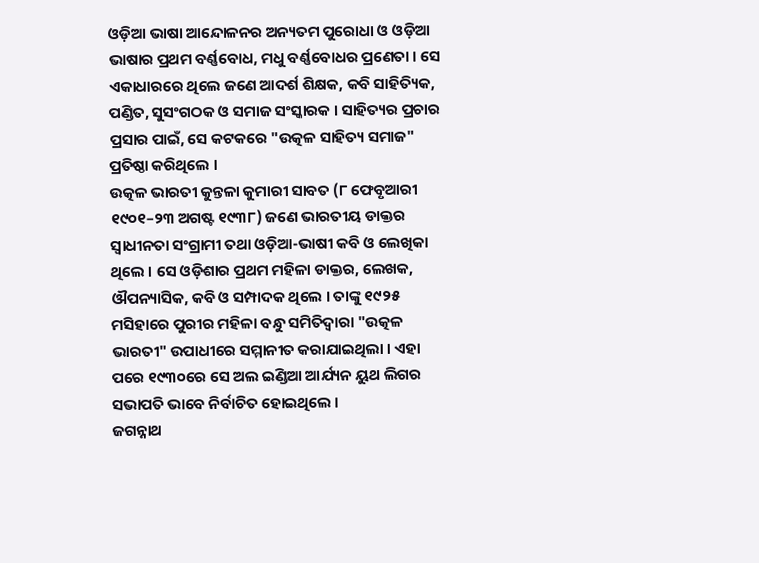ଓଡ଼ିଆ ଭାଷା ଆନ୍ଦୋଳନର ଅନ୍ୟତମ ପୁରୋଧା ଓ ଓଡ଼ିଆ ଭାଷାର ପ୍ରଥମ ବର୍ଣ୍ଣବୋଧ, ମଧୁ ବର୍ଣ୍ଣବୋଧର ପ୍ରଣେତା । ସେ ଏକାଧାରରେ ଥିଲେ ଜଣେ ଆଦର୍ଶ ଶିକ୍ଷକ, କବି ସାହିତ୍ୟିକ, ପଣ୍ଡିତ, ସୁସଂଗଠକ ଓ ସମାଜ ସଂସ୍କାରକ । ସାହିତ୍ୟର ପ୍ରଚାର ପ୍ରସାର ପାଇଁ, ସେ କଟକରେ "ଉତ୍କଳ ସାହିତ୍ୟ ସମାଜ" ପ୍ରତିଷ୍ଠା କରିଥିଲେ ।
ଉତ୍କଳ ଭାରତୀ କୁନ୍ତଳା କୁମାରୀ ସାବତ (୮ ଫେବୃଆରୀ ୧୯୦୧–୨୩ ଅଗଷ୍ଟ ୧୯୩୮) ଜଣେ ଭାରତୀୟ ଡାକ୍ତର ସ୍ୱାଧୀନତା ସଂଗ୍ରାମୀ ତଥା ଓଡ଼ିଆ-ଭାଷୀ କବି ଓ ଲେଖିକା ଥିଲେ । ସେ ଓଡ଼ିଶାର ପ୍ରଥମ ମହିଳା ଡାକ୍ତର, ଲେଖକ, ଔପନ୍ୟାସିକ, କବି ଓ ସମ୍ପାଦକ ଥିଲେ । ତାଙ୍କୁ ୧୯୨୫ ମସିହାରେ ପୁରୀର ମହିଳା ବନ୍ଧୁ ସମିତିଦ୍ୱାରା "ଉତ୍କଳ ଭାରତୀ" ଉପାଧୀରେ ସମ୍ମାନୀତ କରାଯାଇଥିଲା । ଏହା ପରେ ୧୯୩୦ରେ ସେ ଅଲ ଇଣ୍ଡିଆ ଆର୍ଯ୍ୟନ ୟୁଥ ଲିଗର ସଭାପତି ଭାବେ ନିର୍ବାଚିତ ହୋଇଥିଲେ ।
ଜଗନ୍ନାଥ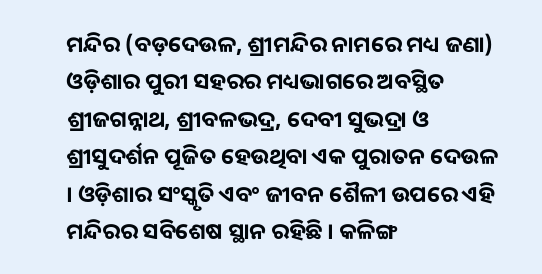ମନ୍ଦିର (ବଡ଼ଦେଉଳ, ଶ୍ରୀମନ୍ଦିର ନାମରେ ମଧ୍ୟ ଜଣା) ଓଡ଼ିଶାର ପୁରୀ ସହରର ମଧ୍ୟଭାଗରେ ଅବସ୍ଥିତ ଶ୍ରୀଜଗନ୍ନାଥ, ଶ୍ରୀବଳଭଦ୍ର, ଦେବୀ ସୁଭଦ୍ରା ଓ ଶ୍ରୀସୁଦର୍ଶନ ପୂଜିତ ହେଉଥିବା ଏକ ପୁରାତନ ଦେଉଳ । ଓଡ଼ିଶାର ସଂସ୍କୃତି ଏବଂ ଜୀବନ ଶୈଳୀ ଉପରେ ଏହି ମନ୍ଦିରର ସବିଶେଷ ସ୍ଥାନ ରହିଛି । କଳିଙ୍ଗ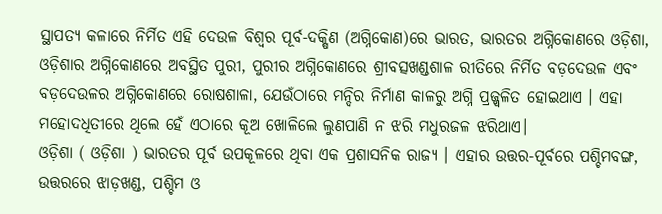ସ୍ଥାପତ୍ୟ କଳାରେ ନିର୍ମିତ ଏହି ଦେଉଳ ବିଶ୍ୱର ପୂର୍ବ-ଦକ୍ଷିଣ (ଅଗ୍ନିକୋଣ)ରେ ଭାରତ, ଭାରତର ଅଗ୍ନିକୋଣରେ ଓଡ଼ିଶା, ଓଡ଼ିଶାର ଅଗ୍ନିକୋଣରେ ଅବସ୍ଥିତ ପୁରୀ, ପୁରୀର ଅଗ୍ନିକୋଣରେ ଶ୍ରୀବତ୍ସଖଣ୍ଡଶାଳ ରୀତିରେ ନିର୍ମିତ ବଡ଼ଦେଉଳ ଏବଂ ବଡ଼ଦେଉଳର ଅଗ୍ନିକୋଣରେ ରୋଷଶାଳା, ଯେଉଁଠାରେ ମନ୍ଦିର ନିର୍ମାଣ କାଳରୁ ଅଗ୍ନି ପ୍ରଜ୍ଜ୍ୱଳିତ ହୋଇଥାଏ । ଏହା ମହୋଦଧିତୀରେ ଥିଲେ ହେଁ ଏଠାରେ କୂଅ ଖୋଳିଲେ ଲୁଣପାଣି ନ ଝରି ମଧୁରଜଳ ଝରିଥାଏ।
ଓଡ଼ିଶା ( ଓଡ଼ିଶା ) ଭାରତର ପୂର୍ବ ଉପକୂଳରେ ଥିବା ଏକ ପ୍ରଶାସନିକ ରାଜ୍ୟ । ଏହାର ଉତ୍ତର-ପୂର୍ବରେ ପଶ୍ଚିମବଙ୍ଗ, ଉତ୍ତରରେ ଝାଡ଼ଖଣ୍ଡ, ପଶ୍ଚିମ ଓ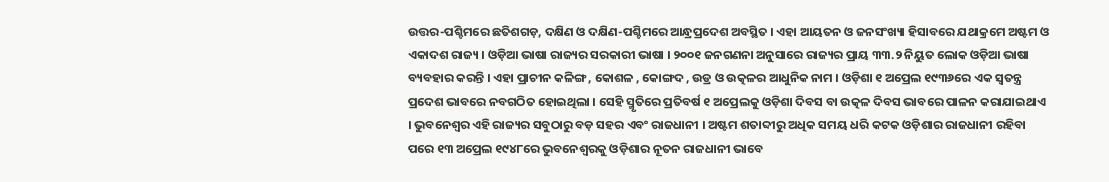ଉତ୍ତର-ପଶ୍ଚିମରେ ଛତିଶଗଡ଼, ଦକ୍ଷିଣ ଓ ଦକ୍ଷିଣ-ପଶ୍ଚିମରେ ଆନ୍ଧ୍ରପ୍ରଦେଶ ଅବସ୍ଥିତ । ଏହା ଆୟତନ ଓ ଜନସଂଖ୍ୟା ହିସାବରେ ଯଥାକ୍ରମେ ଅଷ୍ଟମ ଓ ଏକାଦଶ ରାଜ୍ୟ । ଓଡ଼ିଆ ଭାଷା ରାଜ୍ୟର ସରକାରୀ ଭାଷା । ୨୦୦୧ ଜନଗଣନା ଅନୁସାରେ ରାଜ୍ୟର ପ୍ରାୟ ୩୩.୨ ନିୟୁତ ଲୋକ ଓଡ଼ିଆ ଭାଷା ବ୍ୟବହାର କରନ୍ତି । ଏହା ପ୍ରାଚୀନ କଳିଙ୍ଗ , କୋଶଳ , କୋଙ୍ଗଦ , ଉଡ୍ର ଓ ଉତ୍କଳର ଆଧୁନିକ ନାମ । ଓଡ଼ିଶା ୧ ଅପ୍ରେଲ ୧୯୩୬ରେ ଏକ ସ୍ୱତନ୍ତ୍ର ପ୍ରଦେଶ ଭାବରେ ନବଗଠିତ ହୋଇଥିଲା । ସେହି ସ୍ମୃତିରେ ପ୍ରତିବର୍ଷ ୧ ଅପ୍ରେଲକୁ ଓଡ଼ିଶା ଦିବସ ବା ଉତ୍କଳ ଦିବସ ଭାବରେ ପାଳନ କରାଯାଇଥାଏ । ଭୁବନେଶ୍ୱର ଏହି ରାଜ୍ୟର ସବୁଠାରୁ ବଡ଼ ସହର ଏବଂ ରାଜଧାନୀ । ଅଷ୍ଟମ ଶତାବ୍ଦୀରୁ ଅଧିକ ସମୟ ଧରି କଟକ ଓଡ଼ିଶାର ରାଜଧାନୀ ରହିବା ପରେ ୧୩ ଅପ୍ରେଲ ୧୯୪୮ରେ ଭୁବନେଶ୍ୱରକୁ ଓଡ଼ିଶାର ନୂତନ ରାଜଧାନୀ ଭାବେ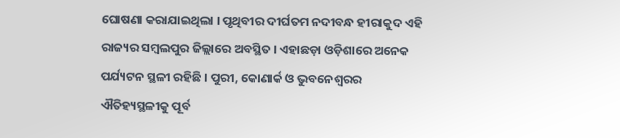ଘୋଷଣା କରାଯାଇଥିଲା । ପୃଥିବୀର ଦୀର୍ଘତମ ନଦୀବନ୍ଧ ହୀରାକୁଦ ଏହି ରାଜ୍ୟର ସମ୍ବଲପୁର ଜିଲ୍ଲାରେ ଅବସ୍ଥିତ । ଏହାଛଡ଼ା ଓଡ଼ିଶାରେ ଅନେକ ପର୍ଯ୍ୟଟନ ସ୍ଥଳୀ ରହିଛି । ପୁରୀ, କୋଣାର୍କ ଓ ଭୁବନେଶ୍ୱରର ଐତିହ୍ୟସ୍ଥଳୀକୁ ପୂର୍ବ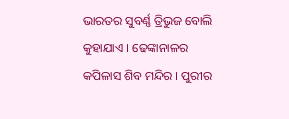ଭାରତର ସୁବର୍ଣ୍ଣ ତ୍ରିଭୁଜ ବୋଲି କୁହାଯାଏ । ଢେଙ୍କାନାଳର କପିଳାସ ଶିବ ମନ୍ଦିର । ପୁରୀର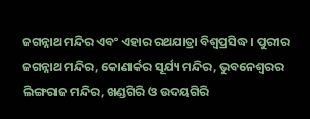ଜଗନ୍ନାଥ ମନ୍ଦିର ଏବଂ ଏହାର ରଥଯାତ୍ରା ବିଶ୍ୱପ୍ରସିଦ୍ଧ । ପୁରୀର ଜଗନ୍ନାଥ ମନ୍ଦିର, କୋଣାର୍କର ସୂର୍ଯ୍ୟ ମନ୍ଦିର, ଭୁବନେଶ୍ୱରର ଲିଙ୍ଗରାଜ ମନ୍ଦିର, ଖଣ୍ଡଗିରି ଓ ଉଦୟଗିରି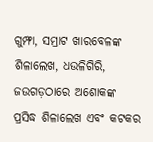ଗୁମ୍ଫା, ସମ୍ରାଟ ଖାରବେଳଙ୍କ ଶିଳାଲେଖ, ଧଉଳିଗିରି, ଜଉଗଡ଼ଠାରେ ଅଶୋକଙ୍କ ପ୍ରସିଦ୍ଧ ଶିଳାଲେଖ ଏବଂ କଟକର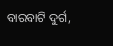ବାରବାଟି ଦୁର୍ଗ,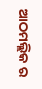ଆଠମଲ୍ଲିକ ର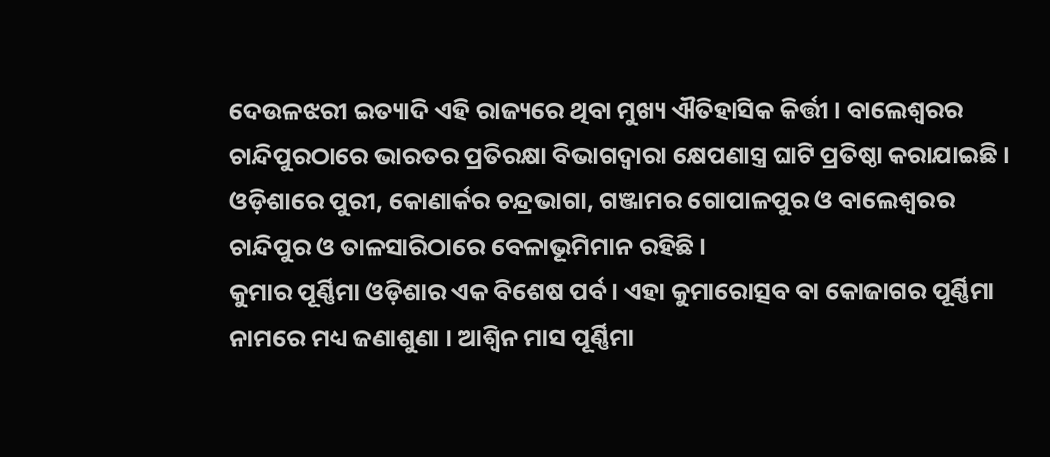ଦେଉଳଝରୀ ଇତ୍ୟାଦି ଏହି ରାଜ୍ୟରେ ଥିବା ମୁଖ୍ୟ ଐତିହାସିକ କିର୍ତ୍ତୀ । ବାଲେଶ୍ୱରର ଚାନ୍ଦିପୁରଠାରେ ଭାରତର ପ୍ରତିରକ୍ଷା ବିଭାଗଦ୍ୱାରା କ୍ଷେପଣାସ୍ତ୍ର ଘାଟି ପ୍ରତିଷ୍ଠା କରାଯାଇଛି । ଓଡ଼ିଶାରେ ପୁରୀ, କୋଣାର୍କର ଚନ୍ଦ୍ରଭାଗା, ଗଞ୍ଜାମର ଗୋପାଳପୁର ଓ ବାଲେଶ୍ୱରର ଚାନ୍ଦିପୁର ଓ ତାଳସାରିଠାରେ ବେଳାଭୂମିମାନ ରହିଛି ।
କୁମାର ପୂର୍ଣ୍ଣିମା ଓଡ଼ିଶାର ଏକ ବିଶେଷ ପର୍ବ । ଏହା କୁମାରୋତ୍ସବ ବା କୋଜାଗର ପୂର୍ଣ୍ଣିମା ନାମରେ ମଧ୍ୟ ଜଣାଶୁଣା । ଆଶ୍ୱିନ ମାସ ପୂର୍ଣ୍ଣିମା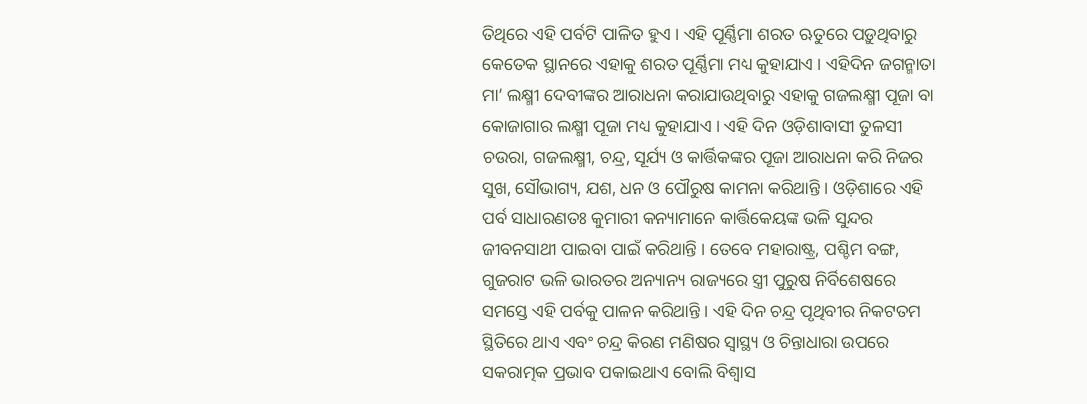ତିଥିରେ ଏହି ପର୍ବଟି ପାଳିତ ହୁଏ । ଏହି ପୂର୍ଣ୍ଣିମା ଶରତ ଋତୁରେ ପଡ଼ୁଥିବାରୁ କେତେକ ସ୍ଥାନରେ ଏହାକୁ ଶରତ ପୂର୍ଣ୍ଣିମା ମଧ୍ୟ କୁହାଯାଏ । ଏହିଦିନ ଜଗନ୍ମାତା ମା’ ଲକ୍ଷ୍ମୀ ଦେବୀଙ୍କର ଆରାଧନା କରାଯାଉଥିବାରୁ ଏହାକୁ ଗଜଲକ୍ଷ୍ମୀ ପୂଜା ବା କୋଜାଗାର ଲକ୍ଷ୍ମୀ ପୂଜା ମଧ୍ୟ କୁହାଯାଏ । ଏହି ଦିନ ଓଡ଼ିଶାବାସୀ ତୁଳସୀ ଚଉରା, ଗଜଲକ୍ଷ୍ମୀ, ଚନ୍ଦ୍ର, ସୂର୍ଯ୍ୟ ଓ କାର୍ତ୍ତିକଙ୍କର ପୂଜା ଆରାଧନା କରି ନିଜର ସୁଖ, ସୌଭାଗ୍ୟ, ଯଶ, ଧନ ଓ ପୌରୁଷ କାମନା କରିଥାନ୍ତି । ଓଡ଼ିଶାରେ ଏହି ପର୍ବ ସାଧାରଣତଃ କୁମାରୀ କନ୍ୟାମାନେ କାର୍ତ୍ତିକେୟଙ୍କ ଭଳି ସୁନ୍ଦର ଜୀବନସାଥୀ ପାଇବା ପାଇଁ କରିଥାନ୍ତି । ତେବେ ମହାରାଷ୍ଟ୍ର, ପଶ୍ଚିମ ବଙ୍ଗ, ଗୁଜରାଟ ଭଳି ଭାରତର ଅନ୍ୟାନ୍ୟ ରାଜ୍ୟରେ ସ୍ତ୍ରୀ ପୁରୁଷ ନିର୍ବିଶେଷରେ ସମସ୍ତେ ଏହି ପର୍ବକୁ ପାଳନ କରିଥାନ୍ତି । ଏହି ଦିନ ଚନ୍ଦ୍ର ପୃଥିବୀର ନିକଟତମ ସ୍ଥିତିରେ ଥାଏ ଏବଂ ଚନ୍ଦ୍ର କିରଣ ମଣିଷର ସ୍ୱାସ୍ଥ୍ୟ ଓ ଚିନ୍ତାଧାରା ଉପରେ ସକରାତ୍ମକ ପ୍ରଭାବ ପକାଇଥାଏ ବୋଲି ବିଶ୍ୱାସ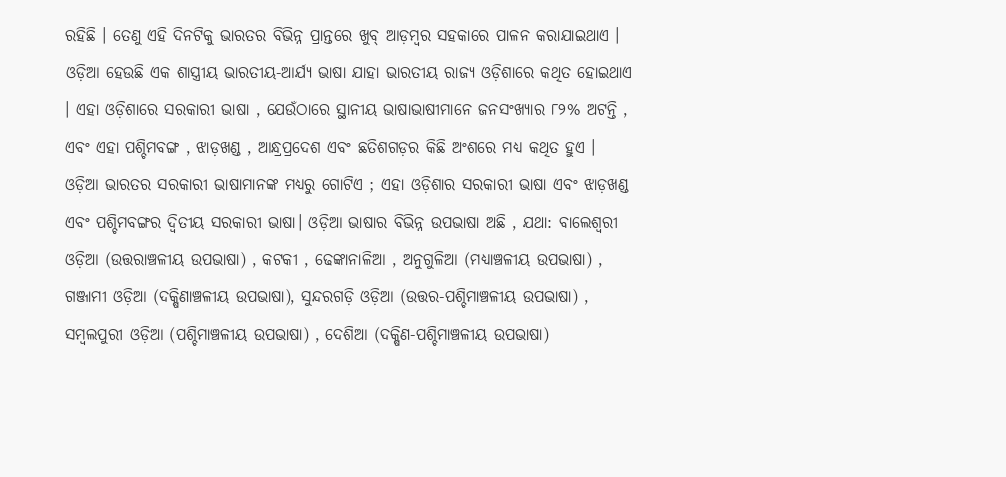ରହିଛି । ତେଣୁ ଏହି ଦିନଟିକୁ ଭାରତର ବିଭିନ୍ନ ପ୍ରାନ୍ତରେ ଖୁବ୍ ଆଡ଼ମ୍ବର ସହକାରେ ପାଳନ କରାଯାଇଥାଏ ।
ଓଡ଼ିଆ ହେଉଛି ଏକ ଶାସ୍ତ୍ରୀୟ ଭାରତୀୟ-ଆର୍ଯ୍ୟ ଭାଷା ଯାହା ଭାରତୀୟ ରାଜ୍ୟ ଓଡ଼ିଶାରେ କଥିତ ହୋଇଥାଏ । ଏହା ଓଡ଼ିଶାରେ ସରକାରୀ ଭାଷା , ଯେଉଁଠାରେ ସ୍ଥାନୀୟ ଭାଷାଭାଷୀମାନେ ଜନସଂଖ୍ୟାର ୮୨% ଅଟନ୍ତି , ଏବଂ ଏହା ପଶ୍ଚିମବଙ୍ଗ , ଝାଡ଼ଖଣ୍ଡ , ଆନ୍ଧ୍ରପ୍ରଦେଶ ଏବଂ ଛତିଶଗଡ଼ର କିଛି ଅଂଶରେ ମଧ୍ୟ କଥିତ ହୁଏ । ଓଡ଼ିଆ ଭାରତର ସରକାରୀ ଭାଷାମାନଙ୍କ ମଧ୍ୟରୁ ଗୋଟିଏ ; ଏହା ଓଡ଼ିଶାର ସରକାରୀ ଭାଷା ଏବଂ ଝାଡ଼ଖଣ୍ଡ ଏବଂ ପଶ୍ଚିମବଙ୍ଗର ଦ୍ୱିତୀୟ ସରକାରୀ ଭାଷା। ଓଡ଼ିଆ ଭାଷାର ବିଭିନ୍ନ ଉପଭାଷା ଅଛି , ଯଥା: ବାଲେଶ୍ୱରୀ ଓଡ଼ିଆ (ଉତ୍ତରାଞ୍ଚଳୀୟ ଉପଭାଷା) , କଟକୀ , ଢେଙ୍କାନାଳିଆ , ଅନୁଗୁଳିଆ (ମଧ୍ୟାଞ୍ଚଳୀୟ ଉପଭାଷା) , ଗଞ୍ଜାମୀ ଓଡ଼ିଆ (ଦକ୍ଷିଣାଞ୍ଚଳୀୟ ଉପଭାଷା), ସୁନ୍ଦରଗଡ଼ି ଓଡ଼ିଆ (ଉତ୍ତର-ପଶ୍ଚିମାଞ୍ଚଳୀୟ ଉପଭାଷା) , ସମ୍ବଲପୁରୀ ଓଡ଼ିଆ (ପଶ୍ଚିମାଞ୍ଚଳୀୟ ଉପଭାଷା) , ଦେଶିଆ (ଦକ୍ଷିଣ-ପଶ୍ଚିମାଞ୍ଚଳୀୟ ଉପଭାଷା)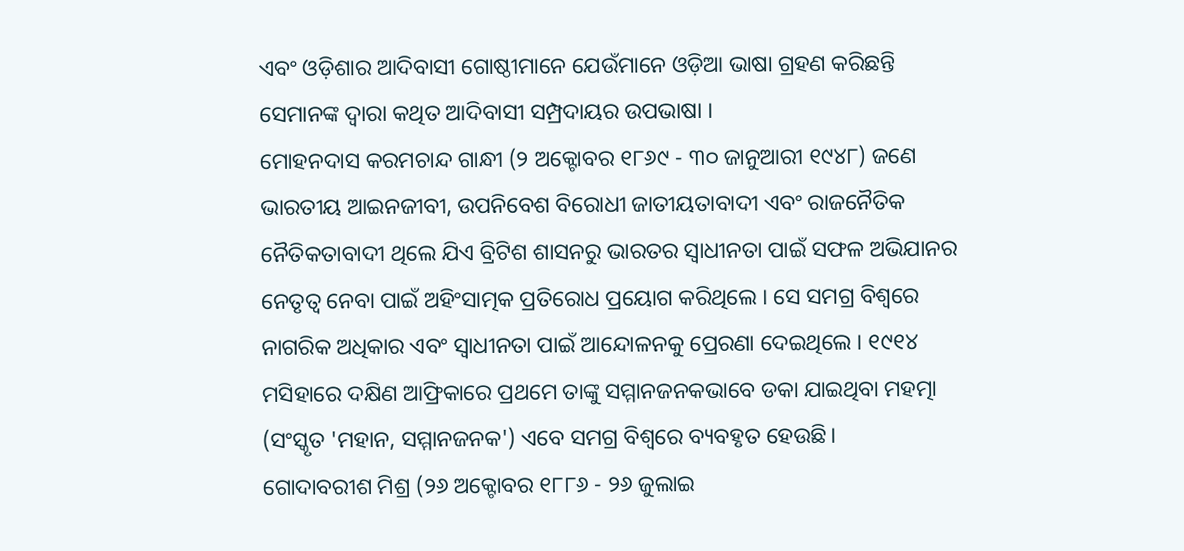ଏବଂ ଓଡ଼ିଶାର ଆଦିବାସୀ ଗୋଷ୍ଠୀମାନେ ଯେଉଁମାନେ ଓଡ଼ିଆ ଭାଷା ଗ୍ରହଣ କରିଛନ୍ତି ସେମାନଙ୍କ ଦ୍ୱାରା କଥିତ ଆଦିବାସୀ ସମ୍ପ୍ରଦାୟର ଉପଭାଷା ।
ମୋହନଦାସ କରମଚାନ୍ଦ ଗାନ୍ଧୀ (୨ ଅକ୍ଟୋବର ୧୮୬୯ - ୩୦ ଜାନୁଆରୀ ୧୯୪୮) ଜଣେ ଭାରତୀୟ ଆଇନଜୀବୀ, ଉପନିବେଶ ବିରୋଧୀ ଜାତୀୟତାବାଦୀ ଏବଂ ରାଜନୈତିକ ନୈତିକତାବାଦୀ ଥିଲେ ଯିଏ ବ୍ରିଟିଶ ଶାସନରୁ ଭାରତର ସ୍ୱାଧୀନତା ପାଇଁ ସଫଳ ଅଭିଯାନର ନେତୃତ୍ୱ ନେବା ପାଇଁ ଅହିଂସାତ୍ମକ ପ୍ରତିରୋଧ ପ୍ରୟୋଗ କରିଥିଲେ । ସେ ସମଗ୍ର ବିଶ୍ୱରେ ନାଗରିକ ଅଧିକାର ଏବଂ ସ୍ୱାଧୀନତା ପାଇଁ ଆନ୍ଦୋଳନକୁ ପ୍ରେରଣା ଦେଇଥିଲେ । ୧୯୧୪ ମସିହାରେ ଦକ୍ଷିଣ ଆଫ୍ରିକାରେ ପ୍ରଥମେ ତାଙ୍କୁ ସମ୍ମାନଜନକଭାବେ ଡକା ଯାଇଥିବା ମହତ୍ମା (ସଂସ୍କୃତ 'ମହାନ, ସମ୍ମାନଜନକ') ଏବେ ସମଗ୍ର ବିଶ୍ୱରେ ବ୍ୟବହୃତ ହେଉଛି।
ଗୋଦାବରୀଶ ମିଶ୍ର (୨୬ ଅକ୍ଟୋବର ୧୮୮୬ - ୨୬ ଜୁଲାଇ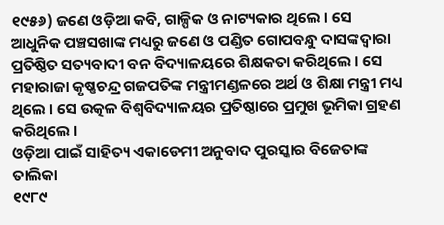୧୯୫୬) ଜଣେ ଓଡ଼ିଆ କବି, ଗାଳ୍ପିକ ଓ ନାଟ୍ୟକାର ଥିଲେ । ସେ ଆଧୁନିକ ପଞ୍ଚସଖାଙ୍କ ମଧ୍ୟରୁ ଜଣେ ଓ ପଣ୍ଡିତ ଗୋପବନ୍ଧୁ ଦାସଙ୍କଦ୍ୱାରା ପ୍ରତିଷ୍ଠିତ ସତ୍ୟବାଦୀ ବନ ବିଦ୍ୟାଳୟରେ ଶିକ୍ଷକତା କରିଥିଲେ । ସେ ମହାରାଜା କୃଷ୍ଣଚନ୍ଦ୍ର ଗଜପତିଙ୍କ ମନ୍ତ୍ରୀମଣ୍ଡଳରେ ଅର୍ଥ ଓ ଶିକ୍ଷା ମନ୍ତ୍ରୀ ମଧ୍ୟ ଥିଲେ । ସେ ଉତ୍କଳ ବିଶ୍ୱବିଦ୍ୟାଳୟର ପ୍ରତିଷ୍ଠାରେ ପ୍ରମୁଖ ଭୂମିକା ଗ୍ରହଣ କରିଥିଲେ ।
ଓଡ଼ିଆ ପାଇଁ ସାହିତ୍ୟ ଏକାଡେମୀ ଅନୁବାଦ ପୁରସ୍କାର ବିଜେତାଙ୍କ ତାଲିକା
୧୯୮୯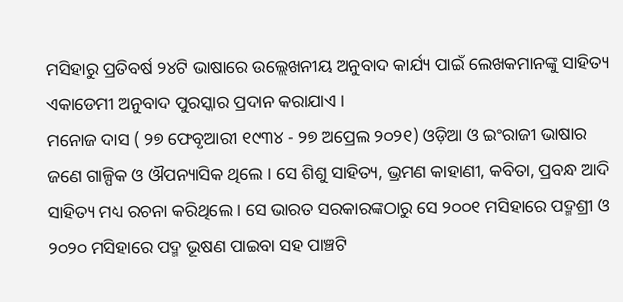ମସିହାରୁ ପ୍ରତିବର୍ଷ ୨୪ଟି ଭାଷାରେ ଉଲ୍ଲେଖନୀୟ ଅନୁବାଦ କାର୍ଯ୍ୟ ପାଇଁ ଲେଖକମାନଙ୍କୁ ସାହିତ୍ୟ ଏକାଡେମୀ ଅନୁବାଦ ପୁରସ୍କାର ପ୍ରଦାନ କରାଯାଏ ।
ମନୋଜ ଦାସ ( ୨୭ ଫେବୃଆରୀ ୧୯୩୪ - ୨୭ ଅପ୍ରେଲ ୨୦୨୧) ଓଡ଼ିଆ ଓ ଇଂରାଜୀ ଭାଷାର ଜଣେ ଗାଳ୍ପିକ ଓ ଔପନ୍ୟାସିକ ଥିଲେ । ସେ ଶିଶୁ ସାହିତ୍ୟ, ଭ୍ରମଣ କାହାଣୀ, କବିତା, ପ୍ରବନ୍ଧ ଆଦି ସାହିତ୍ୟ ମଧ୍ୟ ରଚନା କରିଥିଲେ । ସେ ଭାରତ ସରକାରଙ୍କଠାରୁ ସେ ୨୦୦୧ ମସିହାରେ ପଦ୍ମଶ୍ରୀ ଓ ୨୦୨୦ ମସିହାରେ ପଦ୍ମ ଭୂଷଣ ପାଇବା ସହ ପାଞ୍ଚଟି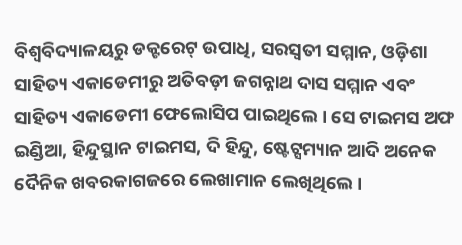ବିଶ୍ୱବିଦ୍ୟାଳୟରୁ ଡକ୍ଟରେଟ୍ ଉପାଧି, ସରସ୍ୱତୀ ସମ୍ମାନ, ଓଡ଼ିଶା ସାହିତ୍ୟ ଏକାଡେମୀରୁ ଅତିବଡ଼ୀ ଜଗନ୍ନାଥ ଦାସ ସମ୍ମାନ ଏବଂ ସାହିତ୍ୟ ଏକାଡେମୀ ଫେଲୋସିପ ପାଇଥିଲେ । ସେ ଟାଇମସ ଅଫ ଇଣ୍ଡିଆ, ହିନ୍ଦୁସ୍ଥାନ ଟାଇମସ, ଦି ହିନ୍ଦୁ, ଷ୍ଟେଟ୍ସମ୍ୟାନ ଆଦି ଅନେକ ଦୈନିକ ଖବରକାଗଜରେ ଲେଖାମାନ ଲେଖିଥିଲେ ।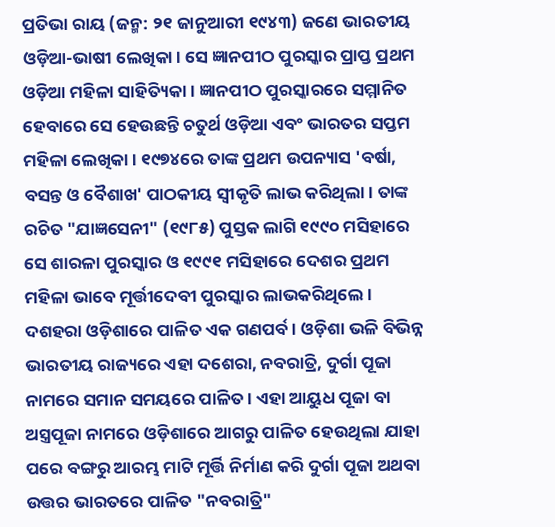ପ୍ରତିଭା ରାୟ (ଜନ୍ମ: ୨୧ ଜାନୁଆରୀ ୧୯୪୩) ଜଣେ ଭାରତୀୟ ଓଡ଼ିଆ-ଭାଷୀ ଲେଖିକା । ସେ ଜ୍ଞାନପୀଠ ପୁରସ୍କାର ପ୍ରାପ୍ତ ପ୍ରଥମ ଓଡ଼ିଆ ମହିଳା ସାହିତ୍ୟିକା । ଜ୍ଞାନପୀଠ ପୁରସ୍କାରରେ ସମ୍ମାନିତ ହେବାରେ ସେ ହେଉଛନ୍ତି ଚତୁର୍ଥ ଓଡ଼ିଆ ଏବଂ ଭାରତର ସପ୍ତମ ମହିଳା ଲେଖିକା । ୧୯୭୪ରେ ତାଙ୍କ ପ୍ରଥମ ଉପନ୍ୟାସ 'ବର୍ଷା, ବସନ୍ତ ଓ ବୈଶାଖ' ପାଠକୀୟ ସ୍ୱୀକୃତି ଲାଭ କରିଥିଲା । ତାଙ୍କ ରଚିତ "ଯାଜ୍ଞସେନୀ" (୧୯୮୫) ପୁସ୍ତକ ଲାଗି ୧୯୯୦ ମସିହାରେ ସେ ଶାରଳା ପୁରସ୍କାର ଓ ୧୯୯୧ ମସିହାରେ ଦେଶର ପ୍ରଥମ ମହିଳା ଭାବେ ମୂର୍ତ୍ତୀଦେବୀ ପୁରସ୍କାର ଲାଭକରିଥିଲେ ।
ଦଶହରା ଓଡ଼ିଶାରେ ପାଳିତ ଏକ ଗଣପର୍ବ । ଓଡ଼ିଶା ଭଳି ବିଭିନ୍ନ ଭାରତୀୟ ରାଜ୍ୟରେ ଏହା ଦଶେରା, ନବରାତ୍ରି, ଦୁର୍ଗା ପୂଜା ନାମରେ ସମାନ ସମୟରେ ପାଳିତ । ଏହା ଆୟୁଧ ପୂଜା ବା ଅସ୍ତ୍ରପୂଜା ନାମରେ ଓଡ଼ିଶାରେ ଆଗରୁ ପାଳିତ ହେଉଥିଲା ଯାହା ପରେ ବଙ୍ଗରୁ ଆରମ୍ଭ ମାଟି ମୂର୍ତ୍ତି ନିର୍ମାଣ କରି ଦୁର୍ଗା ପୂଜା ଅଥବା ଉତ୍ତର ଭାରତରେ ପାଳିତ "ନବରାତ୍ରି"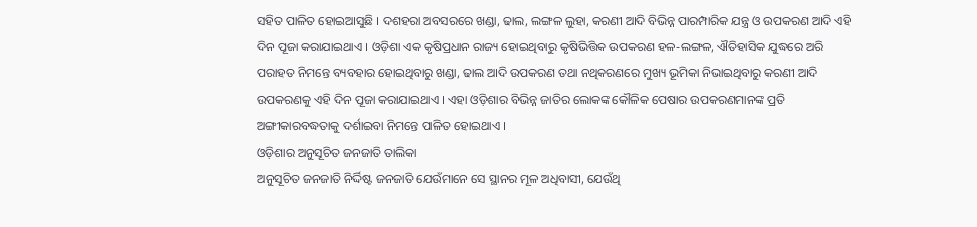ସହିତ ପାଳିତ ହୋଇଆସୁଛି । ଦଶହରା ଅବସରରେ ଖଣ୍ଡା, ଢାଲ, ଲଙ୍ଗଳ ଲୁହା, କରଣୀ ଆଦି ବିଭିନ୍ନ ପାରମ୍ପାରିକ ଯନ୍ତ୍ର ଓ ଉପକରଣ ଆଦି ଏହି ଦିନ ପୂଜା କରାଯାଇଥାଏ । ଓଡ଼ିଶା ଏକ କୃଷିପ୍ରଧାନ ରାଜ୍ୟ ହୋଇଥିବାରୁ କୃଷିଭିତ୍ତିକ ଉପକରଣ ହଳ-ଲଙ୍ଗଳ, ଐତିହାସିକ ଯୁଦ୍ଧରେ ଅରି ପରାହତ ନିମନ୍ତେ ବ୍ୟବହାର ହୋଇଥିବାରୁ ଖଣ୍ଡା, ଢାଲ ଆଦି ଉପକରଣ ତଥା ନଥିକରଣରେ ମୁଖ୍ୟ ଭୂମିକା ନିଭାଇଥିବାରୁ କରଣୀ ଆଦି ଉପକରଣକୁ ଏହି ଦିନ ପୂଜା କରାଯାଇଥାଏ । ଏହା ଓଡ଼ିଶାର ବିଭିନ୍ନ ଜାତିର ଲୋକଙ୍କ କୌଳିକ ପେଷାର ଉପକରଣମାନଙ୍କ ପ୍ରତି ଅଙ୍ଗୀକାରବଦ୍ଧତାକୁ ଦର୍ଶାଇବା ନିମନ୍ତେ ପାଳିତ ହୋଇଥାଏ ।
ଓଡ଼ିଶାର ଅନୁସୂଚିତ ଜନଜାତି ତାଲିକା
ଅନୁସୂଚିତ ଜନଜାତି ନିର୍ଦ୍ଦିଷ୍ଟ ଜନଜାତି ଯେଉଁମାନେ ସେ ସ୍ଥାନର ମୂଳ ଅଧିବାସୀ, ଯେଉଁଥି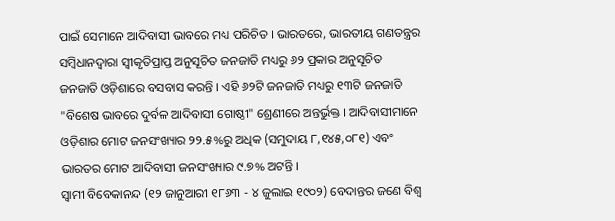ପାଇଁ ସେମାନେ ଆଦିବାସୀ ଭାବରେ ମଧ୍ୟ ପରିଚିତ । ଭାରତରେ, ଭାରତୀୟ ଗଣତନ୍ତ୍ରର ସମ୍ବିଧାନଦ୍ୱାରା ସ୍ୱୀକୃତିପ୍ରାପ୍ତ ଅନୁସୂଚିତ ଜନଜାତି ମଧ୍ୟରୁ ୬୨ ପ୍ରକାର ଅନୁସୂଚିତ ଜନଜାତି ଓଡ଼ିଶାରେ ବସବାସ କରନ୍ତି । ଏହି ୬୨ଟି ଜନଜାତି ମଧ୍ୟରୁ ୧୩ଟି ଜନଜାତି "ବିଶେଷ ଭାବରେ ଦୁର୍ବଳ ଆଦିବାସୀ ଗୋଷ୍ଠୀ" ଶ୍ରେଣୀରେ ଅନ୍ତର୍ଭୁକ୍ତ । ଆଦିବାସୀମାନେ ଓଡ଼ିଶାର ମୋଟ ଜନସଂଖ୍ୟାର ୨୨.୫%ରୁ ଅଧିକ (ସମୁଦାୟ ୮,୧୪୫,୦୮୧) ଏବଂ ଭାରତର ମୋଟ ଆଦିବାସୀ ଜନସଂଖ୍ୟାର ୯.୭% ଅଟନ୍ତି ।
ସ୍ୱାମୀ ବିବେକାନନ୍ଦ (୧୨ ଜାନୁଆରୀ ୧୮୬୩ - ୪ ଜୁଲାଇ ୧୯୦୨) ବେଦାନ୍ତର ଜଣେ ବିଶ୍ୱ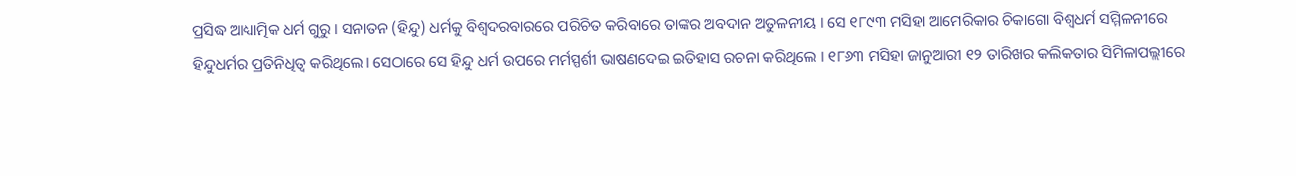ପ୍ରସିଦ୍ଧ ଆଧ୍ୟାତ୍ମିକ ଧର୍ମ ଗୁରୁ । ସନାତନ (ହିନ୍ଦୁ) ଧର୍ମକୁ ବିଶ୍ୱଦରବାରରେ ପରିଚିତ କରିବାରେ ତାଙ୍କର ଅବଦାନ ଅତୁଳନୀୟ । ସେ ୧୮୯୩ ମସିହା ଆମେରିକାର ଚିକାଗୋ ବିଶ୍ୱଧର୍ମ ସମ୍ମିଳନୀରେ ହିନ୍ଦୁଧର୍ମର ପ୍ରତିନିଧିତ୍ୱ କରିଥିଲେ। ସେଠାରେ ସେ ହିନ୍ଦୁ ଧର୍ମ ଉପରେ ମର୍ମସ୍ପର୍ଶୀ ଭାଷଣଦେଇ ଇତିହାସ ରଚନା କରିଥିଲେ । ୧୮୬୩ ମସିହା ଜାନୁଆରୀ ୧୨ ତାରିଖର କଲିକତାର ସିମିଳାପଲ୍ଲୀରେ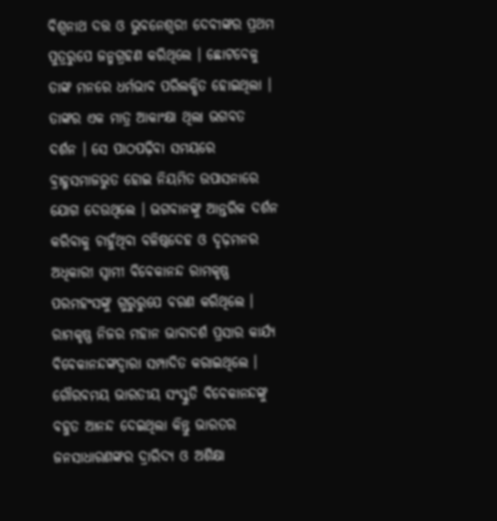ବିଶ୍ୱନାଥ ଦତ୍ତ ଓ ଭୁବନେଶ୍ୱରୀ ଦେବୀଙ୍କର ପ୍ରଥମ ପୁତ୍ରରୁପେ ଜନ୍ମଗ୍ରହଣ କରିଥିଲେ । ଛୋଟବେଳୁ ତାଙ୍କ ମନରେ ଧର୍ମଭାବ ପରିଲକ୍ଷିତ ହୋଇଥିଲା । ତାଙ୍କର ଏକ ମାତ୍ର ଆକାଂକ୍ଷା ଥିଲା ଭଗବତ ଦର୍ଶନ । ସେ ପାଠପଢ଼ିବା ସମୟରେ ବ୍ରାହ୍ମସମାଜଭୁତ ହୋଇ ନିୟମିତ ଉପାସନାରେ ଯୋଗ ଦେଉଥିଲେ । ଭଗବାନଙ୍କୁ ଆନ୍ତରିକ ଦର୍ଶନ କରିବାକୁ ଚାହୁଁଥିବା ବଳିଷ୍ଠଦେହ ଓ ଦୃଢ଼ମନର ଅଧିକାରୀ ସ୍ୱାମୀ ବିବେକାନନ୍ଦ ରାମକୃଷ୍ଣ ପରମହଂସଙ୍କୁ ଗୁରୁରୁପେ ବରଣ କରିଥିଲେ । ରାମକୃଷ୍ଣ ନିଜର ମହାନ ଭାବାଦର୍ଶ ପ୍ରସାର କାର୍ଯ୍ୟ ବିବେକାନନ୍ଦଙ୍କଦ୍ୱାରା ସମ୍ପାଦିତ କରାଇଥିଲେ । ଗୌରବମୟ ଭାରତୀୟ ସଂସ୍କୁତି ବିବେକାନନ୍ଦଙ୍କୁ ବହୁତ ଆନନ୍ଦ ଦେଇଥିଲା କିନ୍ତୁ ଭାରତର ଜନସାଧାରଣଙ୍କର ଦ୍ରାରିଦ୍ୟ ଓ ଅଶିକ୍ଷା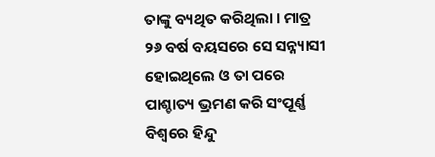ତାଙ୍କୁ ବ୍ୟଥିତ କରିଥିଲା । ମାତ୍ର ୨୬ ବର୍ଷ ବୟସରେ ସେ ସନ୍ନ୍ୟାସୀ ହୋଇଥିଲେ ଓ ତା ପରେ ପାଶ୍ଚାତ୍ୟ ଭ୍ରମଣ କରି ସଂପୂର୍ଣ୍ଣ ବିଶ୍ୱରେ ହିନ୍ଦୁ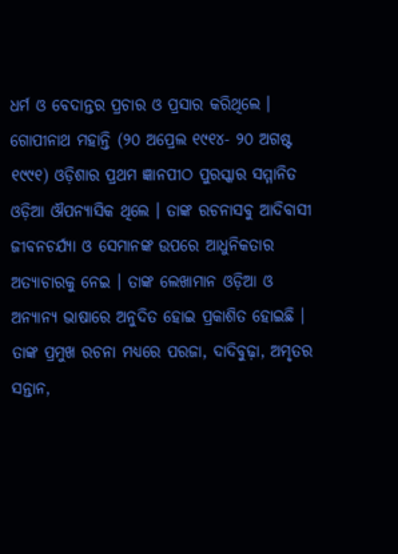ଧର୍ମ ଓ ବେଦାନ୍ତର ପ୍ରଚାର ଓ ପ୍ରସାର କରିଥିଲେ ।
ଗୋପୀନାଥ ମହାନ୍ତି (୨୦ ଅପ୍ରେଲ ୧୯୧୪- ୨୦ ଅଗଷ୍ଟ ୧୯୯୧) ଓଡ଼ିଶାର ପ୍ରଥମ ଜ୍ଞାନପୀଠ ପୁରସ୍କାର ସମ୍ମାନିତ ଓଡ଼ିଆ ଔପନ୍ୟାସିକ ଥିଲେ । ତାଙ୍କ ରଚନାସବୁ ଆଦିବାସୀ ଜୀବନଚର୍ଯ୍ୟା ଓ ସେମାନଙ୍କ ଉପରେ ଆଧୁନିକତାର ଅତ୍ୟାଚାରକୁ ନେଇ । ତାଙ୍କ ଲେଖାମାନ ଓଡ଼ିଆ ଓ ଅନ୍ୟାନ୍ୟ ଭାଷାରେ ଅନୁଦିତ ହୋଇ ପ୍ରକାଶିତ ହୋଇଛି । ତାଙ୍କ ପ୍ରମୁଖ ରଚନା ମଧ୍ୟରେ ପରଜା, ଦାଦିବୁଢ଼ା, ଅମୃତର ସନ୍ତାନ,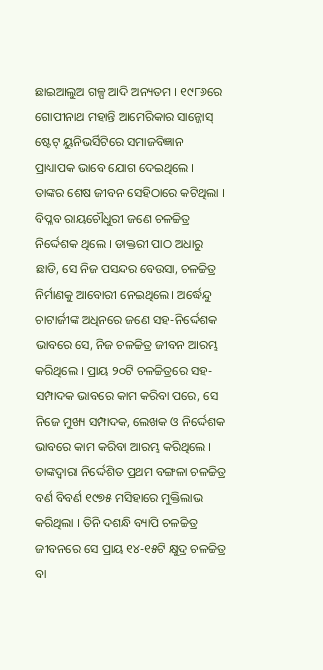ଛାଇଆଲୁଅ ଗଳ୍ପ ଆଦି ଅନ୍ୟତମ । ୧୯୮୬ରେ ଗୋପୀନାଥ ମହାନ୍ତି ଆମେରିକାର ସାନ୍ଜୋସ୍ ଷ୍ଟେଟ୍ ୟୁନିଭର୍ସିଟିରେ ସମାଜବିଜ୍ଞାନ ପ୍ରାଧ୍ୟାପକ ଭାବେ ଯୋଗ ଦେଇଥିଲେ । ତାଙ୍କର ଶେଷ ଜୀବନ ସେହିଠାରେ କଟିଥିଲା ।
ବିପ୍ଳବ ରାୟଚୌଧୁରୀ ଜଣେ ଚଳଚ୍ଚିତ୍ର ନିର୍ଦ୍ଦେଶକ ଥିଲେ । ଡାକ୍ତରୀ ପାଠ ଅଧାରୁ ଛାଡି, ସେ ନିଜ ପସନ୍ଦର ବେଉସା, ଚଳଚ୍ଚିତ୍ର ନିର୍ମାଣକୁ ଆବୋରୀ ନେଇଥିଲେ। ଅର୍ଦ୍ଧେନ୍ଦୁ ଚାଟାର୍ଜୀଙ୍କ ଅଧିନରେ ଜଣେ ସହ-ନିର୍ଦ୍ଦେଶକ ଭାବରେ ସେ, ନିଜ ଚଳଚ୍ଚିତ୍ର ଜୀବନ ଆରମ୍ଭ କରିଥିଲେ । ପ୍ରାୟ ୨୦ଟି ଚଳଚ୍ଚିତ୍ରରେ ସହ-ସମ୍ପାଦକ ଭାବରେ କାମ କରିବା ପରେ, ସେ ନିଜେ ମୁଖ୍ୟ ସମ୍ପାଦକ, ଲେଖକ ଓ ନିର୍ଦ୍ଦେଶକ ଭାବରେ କାମ କରିବା ଆରମ୍ଭ କରିଥିଲେ । ତାଙ୍କଦ୍ୱାରା ନିର୍ଦ୍ଦେଶିତ ପ୍ରଥମ ବଙ୍ଗଳା ଚଳଚ୍ଚିତ୍ର ବର୍ଣ ବିବର୍ଣ ୧୯୭୫ ମସିହାରେ ମୁକ୍ତିଲାଭ କରିଥିଲା । ତିନି ଦଶନ୍ଧି ବ୍ୟାପି ଚଳଚ୍ଚିତ୍ର ଜୀବନରେ ସେ ପ୍ରାୟ ୧୪-୧୫ଟି କ୍ଷୁଦ୍ର ଚଳଚ୍ଚିତ୍ର ବା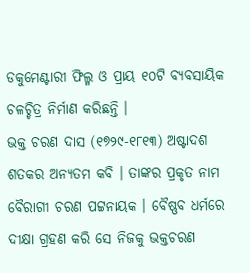ଡକୁମେଣ୍ଟାରୀ ଫିଲ୍ମ ଓ ପ୍ରାୟ ୧୦ଟି ବ୍ୟବସାୟିକ ଚଳଚ୍ଚିତ୍ର ନିର୍ମାଣ କରିଛନ୍ତି ।
ଭକ୍ତ ଚରଣ ଦାସ (୧୭୨୯-୧୮୧୩) ଅଷ୍ଟାଦଶ ଶତକର ଅନ୍ୟତମ କବି । ତାଙ୍କର ପ୍ରକୃତ ନାମ ବୈରାଗୀ ଚରଣ ପଟ୍ଟନାୟକ । ବୈଷ୍ଣବ ଧର୍ମରେ ଦୀକ୍ଷା ଗ୍ରହଣ କରି ସେ ନିଜକୁ ଭକ୍ତଚରଣ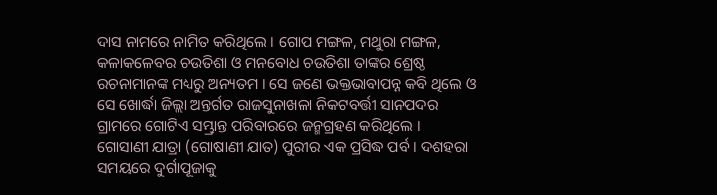ଦାସ ନାମରେ ନାମିତ କରିଥିଲେ । ଗୋପ ମଙ୍ଗଳ, ମଥୁରା ମଙ୍ଗଳ, କଳାକଳେବର ଚଉତିଶା ଓ ମନବୋଧ ଚଉତିଶା ତାଙ୍କର ଶ୍ରେଷ୍ଠ ରଚନାମାନଙ୍କ ମଧ୍ୟରୁ ଅନ୍ୟତମ । ସେ ଜଣେ ଭକ୍ତଭାବାପନ୍ନ କବି ଥିଲେ ଓ ସେ ଖୋର୍ଦ୍ଧା ଜିଲ୍ଲା ଅନ୍ତର୍ଗତ ରାଜସୁନାଖଳା ନିକଟବର୍ତ୍ତୀ ସାନପଦର ଗ୍ରାମରେ ଗୋଟିଏ ସମ୍ଭ୍ରାନ୍ତ ପରିବାରରେ ଜନ୍ମଗ୍ରହଣ କରିଥିଲେ ।
ଗୋସାଣୀ ଯାତ୍ରା (ଗୋଷାଣୀ ଯାତ) ପୁରୀର ଏକ ପ୍ରସିଦ୍ଧ ପର୍ବ । ଦଶହରା ସମୟରେ ଦୁର୍ଗାପୂଜାକୁ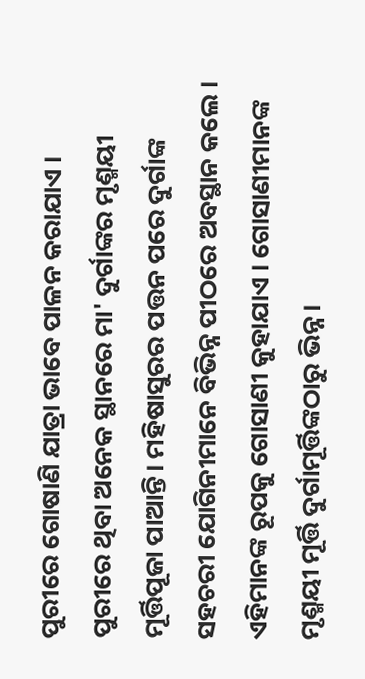ପୁରୀରେ ଗୋଷାଣି ଯାତ୍ରା ଭାବେ ପାଳନ କରାଯାଏ । ପୁରୀରେ ଥିବା ଅନେକ ସ୍ଥାନରେ ମା' ଦୁର୍ଗାଙ୍କର ମୃଣ୍ମୟୀ ମୂର୍ତ୍ତିପୂଜା ପାଆନ୍ତି। ମହିଷାସୁରର ପତ୍ତନ ପରେ ଦୁର୍ଗାଙ୍କ ସହଚରୀ ଯୋଗିନୀମାନେ ବିଭିନ୍ନ ପୀଠରେ ଅବସ୍ଥାନ କଲେ । ଏହିମାନଙ୍କ ରୂପକୁ ଗୋସାଣୀ କୁହାଯାଏ । ଗୋସାଣୀମାନଙ୍କ ମୃଣ୍ମୟୀ ମୂର୍ତ୍ତି ଦୁର୍ଗାମୂର୍ତ୍ତିଙ୍କଠାରୁ ଭିନ୍ନ।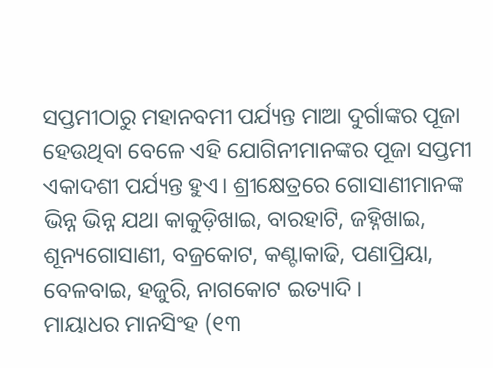ସପ୍ତମୀଠାରୁ ମହାନବମୀ ପର୍ଯ୍ୟନ୍ତ ମାଆ ଦୁର୍ଗାଙ୍କର ପୂଜା ହେଉଥିବା ବେଳେ ଏହି ଯୋଗିନୀମାନଙ୍କର ପୂଜା ସପ୍ତମୀ ଏକାଦଶୀ ପର୍ଯ୍ୟନ୍ତ ହୁଏ। ଶ୍ରୀକ୍ଷେତ୍ରରେ ଗୋସାଣୀମାନଙ୍କ ଭିନ୍ନ ଭିନ୍ନ ଯଥା କାକୁଡ଼ିଖାଇ, ବାରହାଟି, ଜହ୍ନିଖାଇ, ଶୂନ୍ୟଗୋସାଣୀ, ବଜ୍ରକୋଟ, କଣ୍ଟାକାଢି, ପଣାପ୍ରିୟା, ବେଳବାଇ, ହଜୁରି, ନାଗକୋଟ ଇତ୍ୟାଦି ।
ମାୟାଧର ମାନସିଂହ (୧୩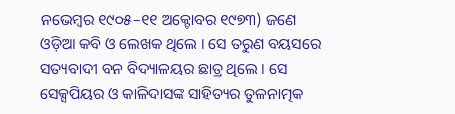ନଭେମ୍ବର ୧୯୦୫–୧୧ ଅକ୍ଟୋବର ୧୯୭୩) ଜଣେ ଓଡ଼ିଆ କବି ଓ ଲେଖକ ଥିଲେ । ସେ ତରୁଣ ବୟସରେ ସତ୍ୟବାଦୀ ବନ ବିଦ୍ୟାଳୟର ଛାତ୍ର ଥିଲେ । ସେ ସେକ୍ସପିୟର ଓ କାଳିଦାସଙ୍କ ସାହିତ୍ୟର ତୁଳନାତ୍ମକ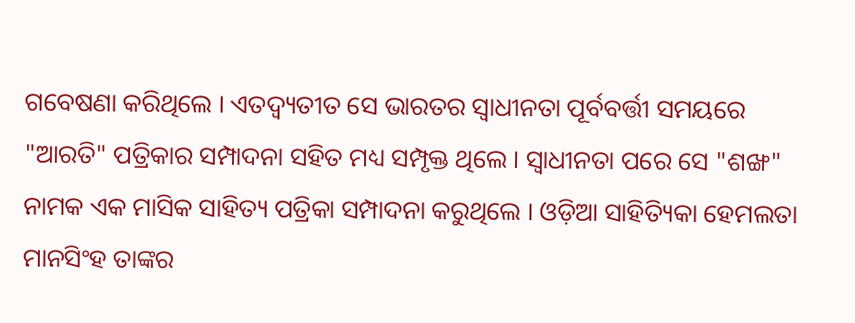ଗବେଷଣା କରିଥିଲେ । ଏତଦ୍ବ୍ୟତୀତ ସେ ଭାରତର ସ୍ୱାଧୀନତା ପୂର୍ବବର୍ତ୍ତୀ ସମୟରେ "ଆରତି" ପତ୍ରିକାର ସମ୍ପାଦନା ସହିତ ମଧ୍ୟ ସମ୍ପୃକ୍ତ ଥିଲେ । ସ୍ୱାଧୀନତା ପରେ ସେ "ଶଙ୍ଖ" ନାମକ ଏକ ମାସିକ ସାହିତ୍ୟ ପତ୍ରିକା ସମ୍ପାଦନା କରୁଥିଲେ । ଓଡ଼ିଆ ସାହିତ୍ୟିକା ହେମଲତା ମାନସିଂହ ତାଙ୍କର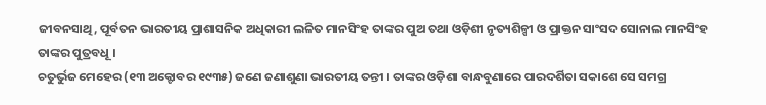ଜୀବନସାଥି, ପୂର୍ବତନ ଭାରତୀୟ ପ୍ରାଶାସନିକ ଅଧିକାରୀ ଲଳିତ ମାନସିଂହ ତାଙ୍କର ପୁଅ ତଥା ଓଡ଼ିଶୀ ନୃତ୍ୟଶିଳ୍ପୀ ଓ ପ୍ରାକ୍ତନ ସାଂସଦ ସୋନାଲ ମାନସିଂହ ତାଙ୍କର ପୁତ୍ରବଧୂ ।
ଚତୁର୍ଭୁଜ ମେହେର (୧୩ ଅକ୍ଟୋବର ୧୯୩୫) ଜଣେ ଜଣାଶୁଣା ଭାରତୀୟ ତନ୍ତୀ । ତାଙ୍କର ଓଡ଼ିଶା ବାନ୍ଧବୁଣାରେ ପାରଦର୍ଶିତା ସକାଶେ ସେ ସମଗ୍ର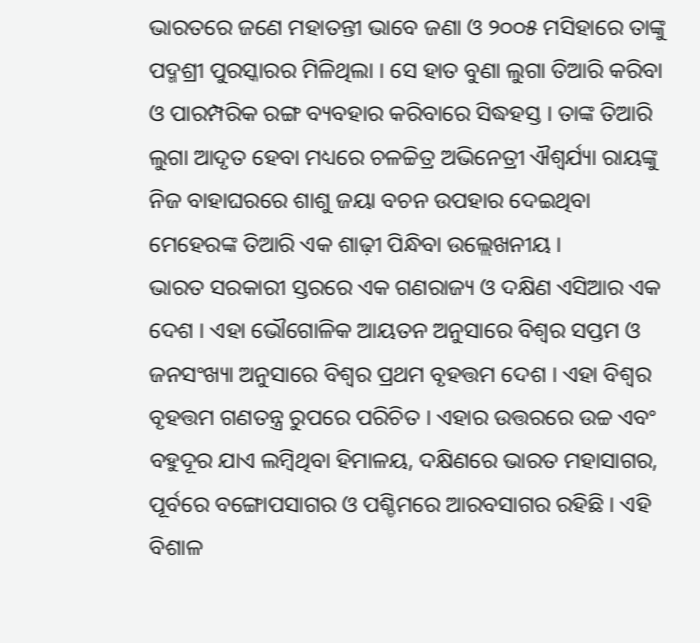ଭାରତରେ ଜଣେ ମହାତନ୍ତୀ ଭାବେ ଜଣା ଓ ୨୦୦୫ ମସିହାରେ ତାଙ୍କୁ ପଦ୍ମଶ୍ରୀ ପୁରସ୍କାରର ମିଳିଥିଲା । ସେ ହାତ ବୁଣା ଲୁଗା ତିଆରି କରିବା ଓ ପାରମ୍ପରିକ ରଙ୍ଗ ବ୍ୟବହାର କରିବାରେ ସିଦ୍ଧହସ୍ତ । ତାଙ୍କ ତିଆରି ଲୁଗା ଆଦୃତ ହେବା ମଧ୍ୟରେ ଚଳଚ୍ଚିତ୍ର ଅଭିନେତ୍ରୀ ଐଶ୍ୱର୍ଯ୍ୟା ରାୟଙ୍କୁ ନିଜ ବାହାଘରରେ ଶାଶୁ ଜୟା ବଚନ ଉପହାର ଦେଇଥିବା ମେହେରଙ୍କ ତିଆରି ଏକ ଶାଢ଼ୀ ପିନ୍ଧିବା ଉଲ୍ଲେଖନୀୟ ।
ଭାରତ ସରକାରୀ ସ୍ତରରେ ଏକ ଗଣରାଜ୍ୟ ଓ ଦକ୍ଷିଣ ଏସିଆର ଏକ ଦେଶ । ଏହା ଭୌଗୋଳିକ ଆୟତନ ଅନୁସାରେ ବିଶ୍ୱର ସପ୍ତମ ଓ ଜନସଂଖ୍ୟା ଅନୁସାରେ ବିଶ୍ୱର ପ୍ରଥମ ବୃହତ୍ତମ ଦେଶ । ଏହା ବିଶ୍ୱର ବୃହତ୍ତମ ଗଣତନ୍ତ୍ର ରୁପରେ ପରିଚିତ । ଏହାର ଉତ୍ତରରେ ଉଚ୍ଚ ଏବଂ ବହୁଦୂର ଯାଏ ଲମ୍ବିଥିବା ହିମାଳୟ, ଦକ୍ଷିଣରେ ଭାରତ ମହାସାଗର, ପୂର୍ବରେ ବଙ୍ଗୋପସାଗର ଓ ପଶ୍ଚିମରେ ଆରବସାଗର ରହିଛି । ଏହି ବିଶାଳ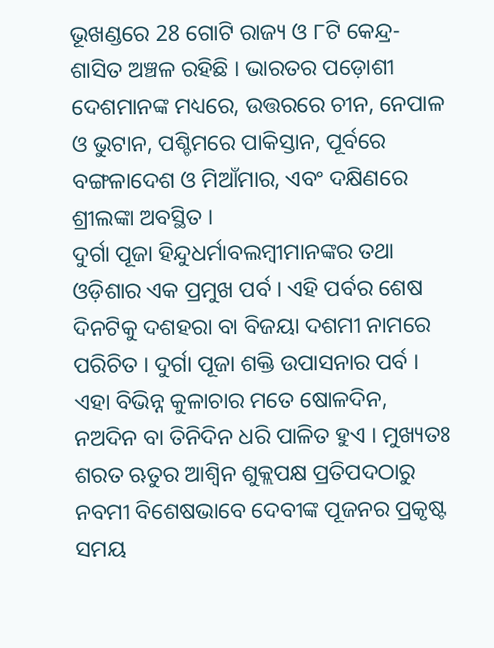ଭୂଖଣ୍ଡରେ 28 ଗୋଟି ରାଜ୍ୟ ଓ ୮ଟି କେନ୍ଦ୍ର-ଶାସିତ ଅଞ୍ଚଳ ରହିଛି । ଭାରତର ପଡ଼ୋଶୀ ଦେଶମାନଙ୍କ ମଧ୍ୟରେ, ଉତ୍ତରରେ ଚୀନ, ନେପାଳ ଓ ଭୁଟାନ, ପଶ୍ଚିମରେ ପାକିସ୍ତାନ, ପୂର୍ବରେ ବଙ୍ଗଳାଦେଶ ଓ ମିଆଁମାର, ଏବଂ ଦକ୍ଷିଣରେ ଶ୍ରୀଲଙ୍କା ଅବସ୍ଥିତ ।
ଦୁର୍ଗା ପୂଜା ହିନ୍ଦୁଧର୍ମାବଲମ୍ବୀମାନଙ୍କର ତଥା ଓଡ଼ିଶାର ଏକ ପ୍ରମୁଖ ପର୍ବ । ଏହି ପର୍ବର ଶେଷ ଦିନଟିକୁ ଦଶହରା ବା ବିଜୟା ଦଶମୀ ନାମରେ ପରିଚିତ । ଦୁର୍ଗା ପୂଜା ଶକ୍ତି ଉପାସନାର ପର୍ବ । ଏହା ବିଭିନ୍ନ କୁଳାଚାର ମତେ ଷୋଳଦିନ, ନଅଦିନ ବା ତିନିଦିନ ଧରି ପାଳିତ ହୁଏ । ମୁଖ୍ୟତଃ ଶରତ ଋତୁର ଆଶ୍ୱିନ ଶୁକ୍ଲପକ୍ଷ ପ୍ରତିପଦଠାରୁ ନବମୀ ବିଶେଷଭାବେ ଦେବୀଙ୍କ ପୂଜନର ପ୍ରକୃଷ୍ଟ ସମୟ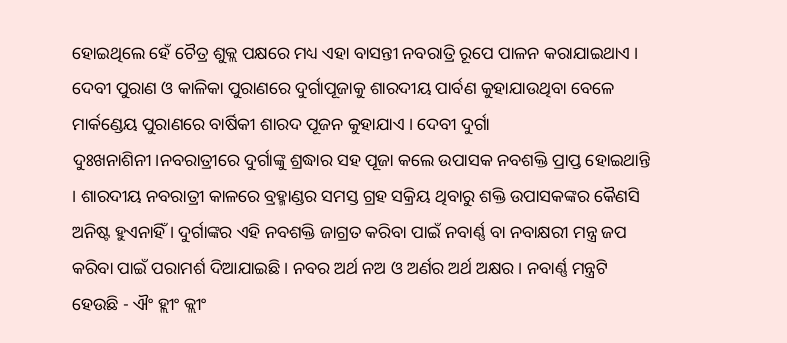ହୋଇଥିଲେ ହେଁ ଚୈତ୍ର ଶୁକ୍ଲ ପକ୍ଷରେ ମଧ୍ୟ ଏହା ବାସନ୍ତୀ ନବରାତ୍ରି ରୂପେ ପାଳନ କରାଯାଇଥାଏ । ଦେବୀ ପୁରାଣ ଓ କାଳିକା ପୁରାଣରେ ଦୁର୍ଗାପୂଜାକୁ ଶାରଦୀୟ ପାର୍ବଣ କୁହାଯାଉଥିବା ବେଳେ ମାର୍କଣ୍ଡେୟ ପୁରାଣରେ ବାର୍ଷିକୀ ଶାରଦ ପୂଜନ କୁହାଯାଏ । ଦେବୀ ଦୁର୍ଗା ଦୁଃଖନାଶିନୀ।ନବରାତ୍ରୀରେ ଦୁର୍ଗାଙ୍କୁ ଶ୍ରଦ୍ଧାର ସହ ପୂଜା କଲେ ଉପାସକ ନବଶକ୍ତି ପ୍ରାପ୍ତ ହୋଇଥାନ୍ତି । ଶାରଦୀୟ ନବରାତ୍ରୀ କାଳରେ ବ୍ରହ୍ମାଣ୍ଡର ସମସ୍ତ ଗ୍ରହ ସକ୍ରିୟ ଥିବାରୁ ଶକ୍ତି ଉପାସକଙ୍କର କୈଣସି ଅନିଷ୍ଟ ହୁଏନାହିଁ । ଦୁର୍ଗାଙ୍କର ଏହି ନବଶକ୍ତି ଜାଗ୍ରତ କରିବା ପାଇଁ ନବାର୍ଣ୍ଣ ବା ନବାକ୍ଷରୀ ମନ୍ତ୍ର ଜପ କରିବା ପାଇଁ ପରାମର୍ଶ ଦିଆଯାଇଛି । ନବର ଅର୍ଥ ନଅ ଓ ଅର୍ଣର ଅର୍ଥ ଅକ୍ଷର । ନବାର୍ଣ୍ଣ ମନ୍ତ୍ରଟି ହେଉଛି - ଐଂ ହ୍ଲୀଂ କ୍ଲୀଂ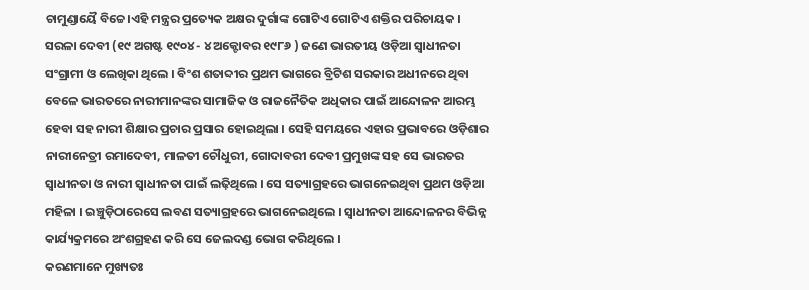ଚାମୁଣ୍ଡାୟୈ ବିଚ୍ଚେ।ଏହି ମନ୍ତ୍ରର ପ୍ରତ୍ୟେକ ଅକ୍ଷର ଦୁର୍ଗାଙ୍କ ଗୋଟିଏ ଗୋଟିଏ ଶକ୍ତିର ପରିଚାୟକ ।
ସରଳା ଦେବୀ (୧୯ ଅଗଷ୍ଟ ୧୯୦୪ - ୪ ଅକ୍ଟୋବର ୧୯୮୬ ) ଜଣେ ଭାରତୀୟ ଓଡ଼ିଆ ସ୍ୱାଧୀନତା ସଂଗ୍ରାମୀ ଓ ଲେଖିକା ଥିଲେ । ବିଂଶ ଶତାବ୍ଦୀର ପ୍ରଥମ ଭାଗରେ ବ୍ରିଟିଶ ସରକାର ଅଧୀନରେ ଥିବା ବେଳେ ଭାରତରେ ନାରୀମାନଙ୍କର ସାମାଜିକ ଓ ରାଜନୈତିକ ଅଧିକାର ପାଇଁ ଆନ୍ଦୋଳନ ଆରମ୍ଭ ହେବା ସହ ନାରୀ ଶିକ୍ଷାର ପ୍ରଚାର ପ୍ରସାର ହୋଇଥିଲା । ସେହି ସମୟରେ ଏହାର ପ୍ରଭାବରେ ଓଡ଼ିଶାର ନାରୀନେତ୍ରୀ ରମାଦେବୀ, ମାଳତୀ ଚୌଧୁରୀ, ଗୋଦାବରୀ ଦେବୀ ପ୍ରମୁଖଙ୍କ ସହ ସେ ଭାରତର ସ୍ୱାଧୀନତା ଓ ନାରୀ ସ୍ୱାଧୀନତା ପାଇଁ ଲଢ଼ିଥିଲେ । ସେ ସତ୍ୟାଗ୍ରହରେ ଭାଗନେଇଥିବା ପ୍ରଥମ ଓଡ଼ିଆ ମହିଳା । ଇଞ୍ଚୁଡ଼ିଠାରେସେ ଲବଣ ସତ୍ୟାଗ୍ରହରେ ଭାଗନେଇଥିଲେ । ସ୍ୱାଧୀନତା ଆନ୍ଦୋଳନର ବିଭିନ୍ନ କାର୍ଯ୍ୟକ୍ରମରେ ଅଂଶଗ୍ରହଣ କରି ସେ ଜେଲଦଣ୍ଡ ଭୋଗ କରିଥିଲେ ।
କରଣମାନେ ମୁଖ୍ୟତଃ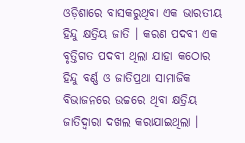ଓଡ଼ିଶାରେ ବାସକରୁଥିବା ଏକ ଭାରତୀୟ ହିନ୍ଦୁ କ୍ଷତ୍ରିୟ ଜାତି । କରଣ ପଦବୀ ଏକ ବୃତ୍ତିଗତ ପଦବୀ ଥିଲା ଯାହା କଠୋର ହିନ୍ଦୁ ବର୍ଣ୍ଣ ଓ ଜାତିପ୍ରଥା ସାମାଜିକ ବିଭାଜନରେ ଉଚ୍ଚରେ ଥିବା କ୍ଷତ୍ରିୟ ଜାତିଦ୍ୱାରା ଦଖଲ କରାଯାଇଥିଲା ।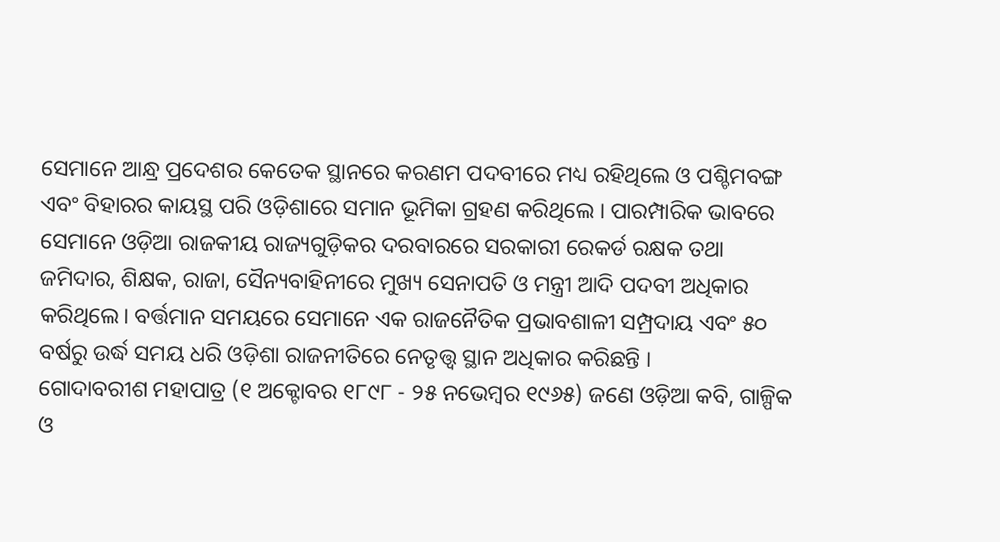ସେମାନେ ଆନ୍ଧ୍ର ପ୍ରଦେଶର କେତେକ ସ୍ଥାନରେ କରଣମ ପଦବୀରେ ମଧ୍ୟ ରହିଥିଲେ ଓ ପଶ୍ଚିମବଙ୍ଗ ଏବଂ ବିହାରର କାୟସ୍ଥ ପରି ଓଡ଼ିଶାରେ ସମାନ ଭୂମିକା ଗ୍ରହଣ କରିଥିଲେ । ପାରମ୍ପାରିକ ଭାବରେ ସେମାନେ ଓଡ଼ିଆ ରାଜକୀୟ ରାଜ୍ୟଗୁଡ଼ିକର ଦରବାରରେ ସରକାରୀ ରେକର୍ଡ ରକ୍ଷକ ତଥା ଜମିଦାର, ଶିକ୍ଷକ, ରାଜା, ସୈନ୍ୟବାହିନୀରେ ମୁଖ୍ୟ ସେନାପତି ଓ ମନ୍ତ୍ରୀ ଆଦି ପଦବୀ ଅଧିକାର କରିଥିଲେ। ବର୍ତ୍ତମାନ ସମୟରେ ସେମାନେ ଏକ ରାଜନୈତିକ ପ୍ରଭାବଶାଳୀ ସମ୍ପ୍ରଦାୟ ଏବଂ ୫୦ ବର୍ଷରୁ ଉର୍ଦ୍ଧ ସମୟ ଧରି ଓଡ଼ିଶା ରାଜନୀତିରେ ନେତୃତ୍ତ୍ୱ ସ୍ଥାନ ଅଧିକାର କରିଛନ୍ତି ।
ଗୋଦାବରୀଶ ମହାପାତ୍ର (୧ ଅକ୍ଟୋବର ୧୮୯୮ - ୨୫ ନଭେମ୍ବର ୧୯୬୫) ଜଣେ ଓଡ଼ିଆ କବି, ଗାଳ୍ପିକ ଓ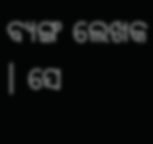ବ୍ୟଙ୍ଗ ଲେଖକ । ସେ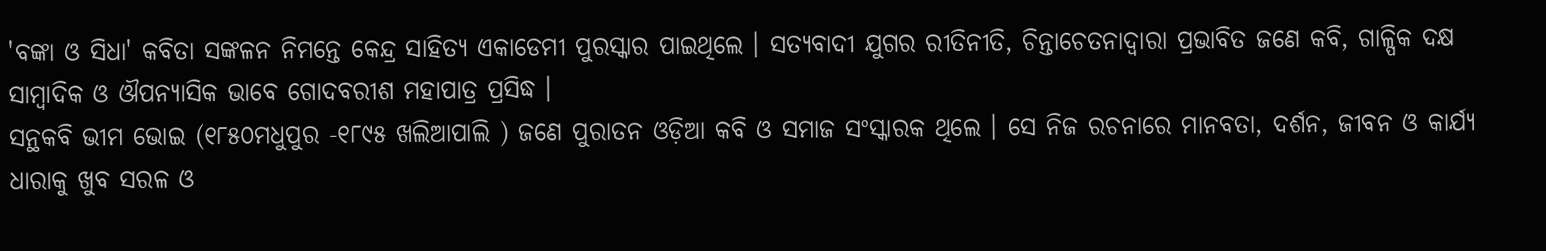'ବଙ୍କା ଓ ସିଧା' କବିତା ସଙ୍କଳନ ନିମନ୍ତେ କେନ୍ଦ୍ର ସାହିତ୍ୟ ଏକାଡେମୀ ପୁରସ୍କାର ପାଇଥିଲେ । ସତ୍ୟବାଦୀ ଯୁଗର ରୀତିନୀତି, ଚିନ୍ତାଚେତନାଦ୍ୱାରା ପ୍ରଭାବିତ ଜଣେ କବି, ଗାଳ୍ପିକ ଦକ୍ଷ ସାମ୍ବାଦିକ ଓ ଔପନ୍ୟାସିକ ଭାବେ ଗୋଦବରୀଶ ମହାପାତ୍ର ପ୍ରସିଦ୍ଧ ।
ସନ୍ଥକବି ଭୀମ ଭୋଇ (୧୮୫୦ମଧୁପୁର -୧୮୯୫ ଖଲିଆପାଲି ) ଜଣେ ପୁରାତନ ଓଡ଼ିଆ କବି ଓ ସମାଜ ସଂସ୍କାରକ ଥିଲେ । ସେ ନିଜ ରଚନାରେ ମାନବତା, ଦର୍ଶନ, ଜୀବନ ଓ କାର୍ଯ୍ୟ ଧାରାକୁ ଖୁବ ସରଳ ଓ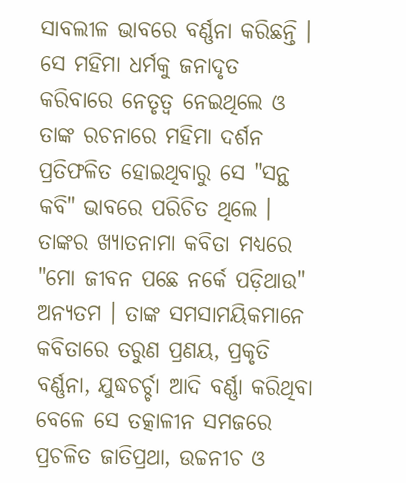ସାବଲୀଳ ଭାବରେ ବର୍ଣ୍ଣନା କରିଛନ୍ତି । ସେ ମହିମା ଧର୍ମକୁ ଜନାଦୃତ କରିବାରେ ନେତୃତ୍ୱ ନେଇଥିଲେ ଓ ତାଙ୍କ ରଚନାରେ ମହିମା ଦର୍ଶନ ପ୍ରତିଫଳିତ ହୋଇଥିବାରୁ ସେ "ସନ୍ଥ କବି" ଭାବରେ ପରିଚିତ ଥିଲେ । ତାଙ୍କର ଖ୍ୟାତନାମା କବିତା ମଧ୍ୟରେ "ମୋ ଜୀବନ ପଛେ ନର୍କେ ପଡ଼ିଥାଉ" ଅନ୍ୟତମ । ତାଙ୍କ ସମସାମୟିକମାନେ କବିତାରେ ତରୁଣ ପ୍ରଣୟ, ପ୍ରକୃତି ବର୍ଣ୍ଣନା, ଯୁଦ୍ଧଚର୍ଚ୍ଚା ଆଦି ବର୍ଣ୍ଣା କରିଥିବା ବେଳେ ସେ ତତ୍କାଳୀନ ସମଜରେ ପ୍ରଚଳିତ ଜାତିପ୍ରଥା, ଉଚ୍ଚନୀଚ ଓ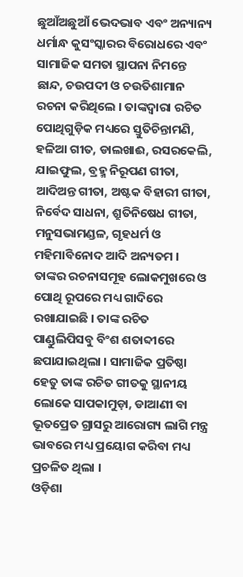ଛୁଆଁଅଛୁଆଁ ଭେଦଭାବ ଏବଂ ଅନ୍ୟାନ୍ୟ ଧର୍ମାନ୍ଧ କୁସଂସ୍କାରର ବିରୋଧରେ ଏବଂ ସାମାଜିକ ସମତା ସ୍ଥାପନା ନିମନ୍ତେ ଛାନ୍ଦ, ଚଉପଦୀ ଓ ଚଉତିଶାମାନ ରଚନା କରିଥିଲେ । ତାଙ୍କଦ୍ୱାରା ରଚିତ ପୋଥିଗୁଡ଼ିକ ମଧ୍ୟରେ ସ୍ତୁତିଚିନ୍ତାମଣି, ହଳିଆ ଗୀତ, ଡାଲଖାଈ, ରସରକେଲି, ଯାଇଫୁଲ, ବ୍ରହ୍ମ ନିରୂପଣ ଗୀତା, ଆଦିଅନ୍ତ ଗୀତା, ଅଷ୍ଟକ ବିହାରୀ ଗୀତା, ନିର୍ବେଦ ସାଧନା, ଶ୍ରୁତିନିଷେଧ ଗୀତା, ମନୁସଭାମଣ୍ଡଳ, ଗୃହଧର୍ମ ଓ ମହିମାବିନୋଦ ଆଦି ଅନ୍ୟତମ । ତାଙ୍କର ରଚନାସମୂହ ଲୋକମୁଖରେ ଓ ପୋଥି ରୂପରେ ମଧ୍ୟ ଗାଦିରେ ରଖାଯାଇଛି । ତାଙ୍କ ରଚିତ ପାଣ୍ଡୁଲିପିସବୁ ବିଂଶ ଶତାବ୍ଦୀରେ ଛପାଯାଇଥିଲା । ସାମାଜିକ ପ୍ରତିଷ୍ଠା ହେତୁ ତାଙ୍କ ରଚିତ ଗୀତକୁ ସ୍ଥାନୀୟ ଲୋକେ ସାପକାମୁଡ଼ା, ଡାଆଣୀ ବା ଭୂତପ୍ରେତ ଗ୍ରାସରୁ ଆରୋଗ୍ୟ ଲାଗି ମନ୍ତ୍ର ଭାବରେ ମଧ୍ୟ ପ୍ରୟୋଗ କରିବା ମଧ୍ୟ ପ୍ରଚଳିତ ଥିଲା ।
ଓଡ଼ିଶା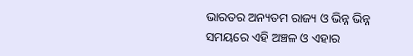ଭାରତର ଅନ୍ୟତମ ରାଜ୍ୟ ଓ ଭିନ୍ନ ଭିନ୍ନ ସମୟରେ ଏହି ଅଞ୍ଚଳ ଓ ଏହାର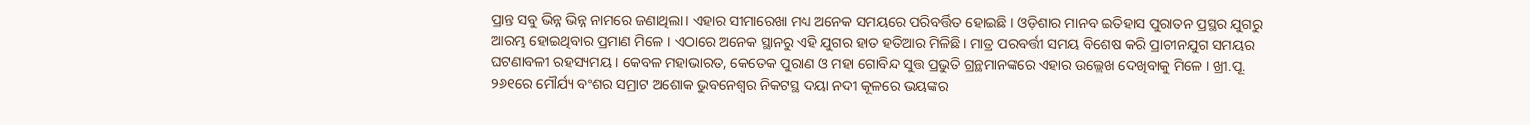ପ୍ରାନ୍ତ ସବୁ ଭିନ୍ନ ଭିନ୍ନ ନାମରେ ଜଣାଥିଲା। ଏହାର ସୀମାରେଖା ମଧ୍ୟ ଅନେକ ସମୟରେ ପରିବର୍ତ୍ତିତ ହୋଇଛି । ଓଡ଼ିଶାର ମାନବ ଇତିହାସ ପୁରାତନ ପ୍ରସ୍ଥର ଯୁଗରୁ ଆରମ୍ଭ ହୋଇଥିବାର ପ୍ରମାଣ ମିଳେ । ଏଠାରେ ଅନେକ ସ୍ଥାନରୁ ଏହି ଯୁଗର ହାତ ହତିଆର ମିଳିଛି। ମାତ୍ର ପରବର୍ତ୍ତୀ ସମୟ ବିଶେଷ କରି ପ୍ରାଚୀନଯୁଗ ସମୟର ଘଟଣାବଳୀ ରହସ୍ୟମୟ । କେବଳ ମହାଭାରତ, କେତେକ ପୁରାଣ ଓ ମହା ଗୋବିନ୍ଦ ସୁତ୍ତ ପ୍ରଭୁତି ଗ୍ରନ୍ଥମାନଙ୍କରେ ଏହାର ଉଲ୍ଲେଖ ଦେଖିବାକୁ ମିଳେ । ଖ୍ରୀ.ପୂ. ୨୬୧ରେ ମୌର୍ଯ୍ୟ ବଂଶର ସମ୍ରାଟ ଅଶୋକ ଭୁବନେଶ୍ୱର ନିକଟସ୍ଥ ଦୟା ନଦୀ କୂଳରେ ଭୟଙ୍କର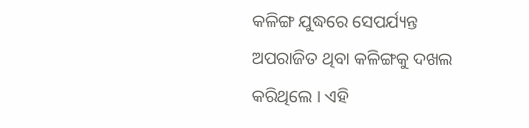କଳିଙ୍ଗ ଯୁଦ୍ଧରେ ସେପର୍ଯ୍ୟନ୍ତ ଅପରାଜିତ ଥିବା କଳିଙ୍ଗକୁ ଦଖଲ କରିଥିଲେ । ଏହି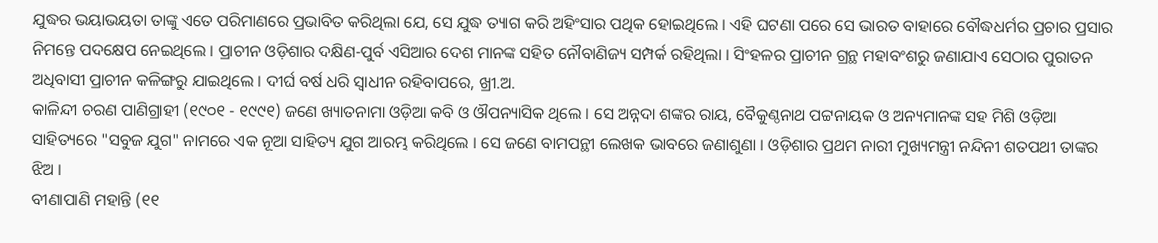ଯୁଦ୍ଧର ଭୟାଭୟତା ତାଙ୍କୁ ଏତେ ପରିମାଣରେ ପ୍ରଭାବିତ କରିଥିଲା ଯେ, ସେ ଯୁଦ୍ଧ ତ୍ୟାଗ କରି ଅହିଂସାର ପଥିକ ହୋଇଥିଲେ । ଏହି ଘଟଣା ପରେ ସେ ଭାରତ ବାହାରେ ବୌଦ୍ଧଧର୍ମର ପ୍ରଚାର ପ୍ରସାର ନିମନ୍ତେ ପଦକ୍ଷେପ ନେଇଥିଲେ । ପ୍ରାଚୀନ ଓଡ଼ିଶାର ଦକ୍ଷିଣ-ପୁର୍ବ ଏସିଆର ଦେଶ ମାନଙ୍କ ସହିତ ନୌବାଣିଜ୍ୟ ସମ୍ପର୍କ ରହିଥିଲା । ସିଂହଳର ପ୍ରାଚୀନ ଗ୍ରନ୍ଥ ମହାବଂଶରୁ ଜଣାଯାଏ ସେଠାର ପୁରାତନ ଅଧିବାସୀ ପ୍ରାଚୀନ କଳିଙ୍ଗରୁ ଯାଇଥିଲେ । ଦୀର୍ଘ ବର୍ଷ ଧରି ସ୍ୱାଧୀନ ରହିବାପରେ, ଖ୍ରୀ.ଅ.
କାଳିନ୍ଦୀ ଚରଣ ପାଣିଗ୍ରାହୀ (୧୯୦୧ - ୧୯୯୧) ଜଣେ ଖ୍ୟାତନାମା ଓଡ଼ିଆ କବି ଓ ଔପନ୍ୟାସିକ ଥିଲେ । ସେ ଅନ୍ନଦା ଶଙ୍କର ରାୟ, ବୈକୁଣ୍ଠନାଥ ପଟ୍ଟନାୟକ ଓ ଅନ୍ୟମାନଙ୍କ ସହ ମିଶି ଓଡ଼ିଆ ସାହିତ୍ୟରେ "ସବୁଜ ଯୁଗ" ନାମରେ ଏକ ନୂଆ ସାହିତ୍ୟ ଯୁଗ ଆରମ୍ଭ କରିଥିଲେ । ସେ ଜଣେ ବାମପନ୍ଥୀ ଲେଖକ ଭାବରେ ଜଣାଶୁଣା । ଓଡ଼ିଶାର ପ୍ରଥମ ନାରୀ ମୁଖ୍ୟମନ୍ତ୍ରୀ ନନ୍ଦିନୀ ଶତପଥୀ ତାଙ୍କର ଝିଅ ।
ବୀଣାପାଣି ମହାନ୍ତି (୧୧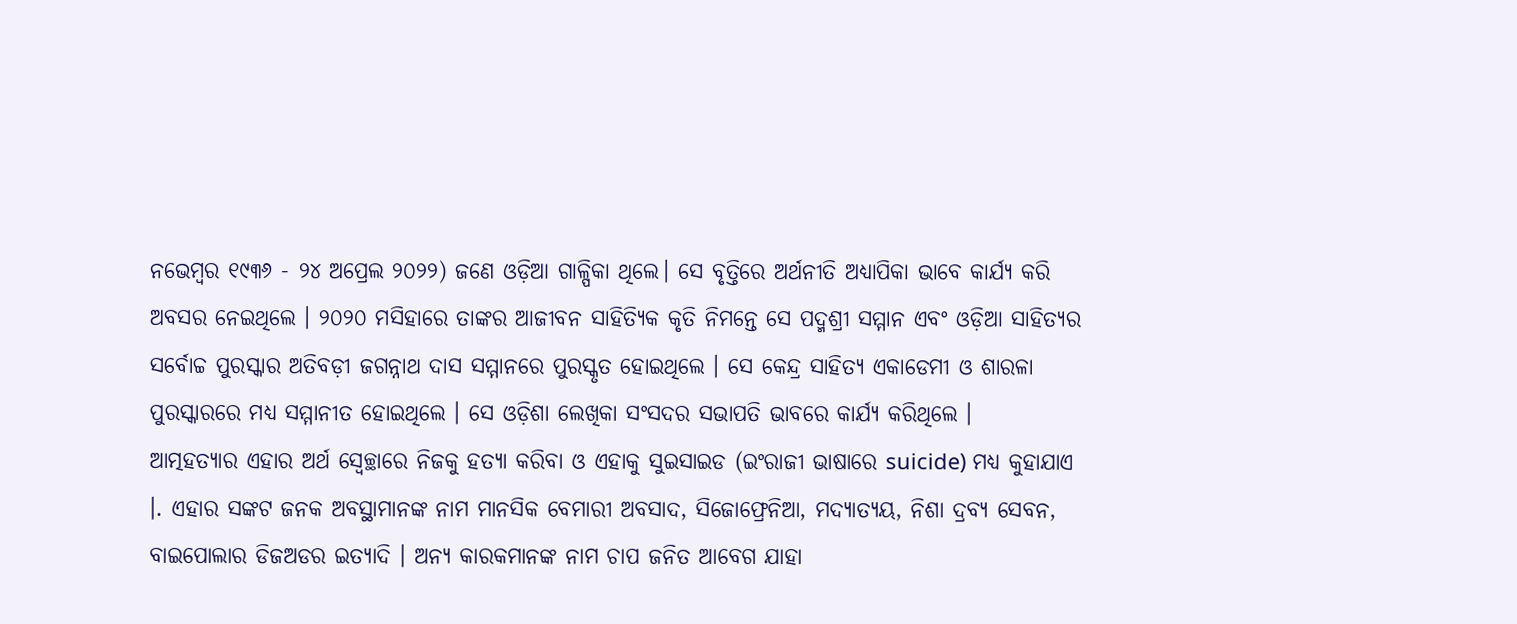ନଭେମ୍ବର ୧୯୩୬ - ୨୪ ଅପ୍ରେଲ ୨୦୨୨) ଜଣେ ଓଡ଼ିଆ ଗାଳ୍ପିକା ଥିଲେ। ସେ ବୃତ୍ତିରେ ଅର୍ଥନୀତି ଅଧ୍ୟାପିକା ଭାବେ କାର୍ଯ୍ୟ କରି ଅବସର ନେଇଥିଲେ । ୨୦୨୦ ମସିହାରେ ତାଙ୍କର ଆଜୀବନ ସାହିତ୍ୟିକ କୃତି ନିମନ୍ତେ ସେ ପଦ୍ମଶ୍ରୀ ସମ୍ମାନ ଏବଂ ଓଡ଼ିଆ ସାହିତ୍ୟର ସର୍ବୋଚ୍ଚ ପୁରସ୍କାର ଅତିବଡ଼ୀ ଜଗନ୍ନାଥ ଦାସ ସମ୍ମାନରେ ପୁରସ୍କୃତ ହୋଇଥିଲେ । ସେ କେନ୍ଦ୍ର ସାହିତ୍ୟ ଏକାଡେମୀ ଓ ଶାରଳା ପୁରସ୍କାରରେ ମଧ୍ୟ ସମ୍ମାନୀତ ହୋଇଥିଲେ । ସେ ଓଡ଼ିଶା ଲେଖିକା ସଂସଦର ସଭାପତି ଭାବରେ କାର୍ଯ୍ୟ କରିଥିଲେ ।
ଆତ୍ମହତ୍ୟାର ଏହାର ଅର୍ଥ ସ୍ୱେଚ୍ଛାରେ ନିଜକୁ ହତ୍ୟା କରିବା ଓ ଏହାକୁ ସୁଇସାଇଡ (ଇଂରାଜୀ ଭାଷାରେ suicide) ମଧ୍ୟ କୁହାଯାଏ ।. ଏହାର ସଙ୍କଟ ଜନକ ଅବସ୍ଥାମାନଙ୍କ ନାମ ମାନସିକ ବେମାରୀ ଅବସାଦ, ସିଜୋଫ୍ରେନିଆ, ମଦ୍ୟାତ୍ୟୟ, ନିଶା ଦ୍ରବ୍ୟ ସେବନ, ବାଇପୋଲାର ଡିଜଅଡର ଇତ୍ୟାଦି । ଅନ୍ୟ କାରକମାନଙ୍କ ନାମ ଚାପ ଜନିତ ଆବେଗ ଯାହା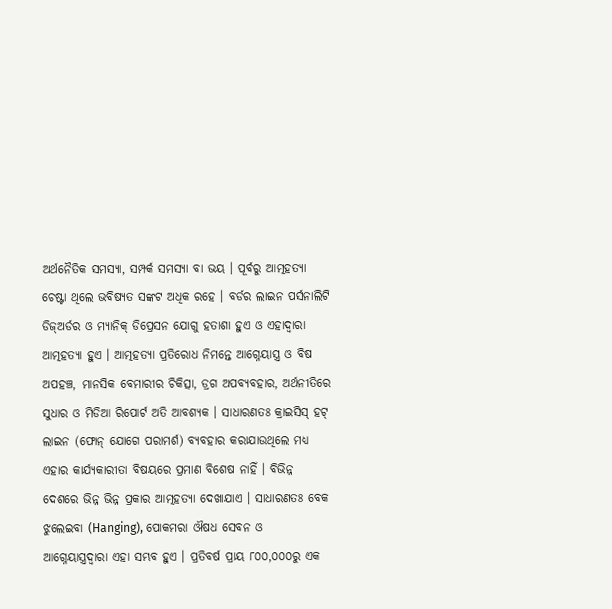ଅର୍ଥନୈତିକ ସମସ୍ୟା, ସମ୍ପର୍କ ସମସ୍ୟା ବା ଭୟ । ପୂର୍ବରୁ ଆତ୍ମହତ୍ୟା ଚେଷ୍ଟା ଥିଲେ ଭବିଷ୍ୟତ ସଙ୍କଟ ଅଧିକ ରହେ । ବର୍ଡର ଲାଇନ ପର୍ସନାଲିଟି ଡିଜ୍ଅର୍ଡର ଓ ମ୍ୟାନିକ୍ ଡିପ୍ରେସନ ଯୋଗୁ ହତାଶା ହୁଏ ଓ ଏହାଦ୍ୱାରା ଆତ୍ମହତ୍ୟା ହୁଏ । ଆତ୍ମହତ୍ୟା ପ୍ରତିରୋଧ ନିମନ୍ତେ ଆଗ୍ନେୟାସ୍ତ୍ର ଓ ବିଷ ଅପହଞ୍ଚ, ମାନସିକ ବେମାରୀର ଚିକିତ୍ସା, ଡ୍ରଗ ଅପବ୍ୟବହାର, ଅର୍ଥନୀତିରେ ସୁଧାର ଓ ମିଡିଆ ରିପୋର୍ଟ ଅତି ଆବଶ୍ୟକ । ସାଧାରଣତଃ କ୍ରାଇସିସ୍ ହଟ୍ ଲାଇନ (ଫୋନ୍ ଯୋଗେ ପରାମର୍ଶ) ବ୍ୟବହାର କରାଯାଉଥିଲେ ମଧ୍ୟ ଏହାର କାର୍ଯ୍ୟକାରୀତା ବିଷୟରେ ପ୍ରମାଣ ବିଶେଷ ନାହିଁ । ବିଭିନ୍ନ ଦେଶରେ ଭିନ୍ନ ଭିନ୍ନ ପ୍ରକାର ଆତ୍ମହତ୍ୟା ଦେଖାଯାଏ । ସାଧାରଣତଃ ବେକ ଝୁଲେଇବା (Hanging), ପୋକମରା ଔଷଧ ସେବନ ଓ ଆଗ୍ନେୟାସ୍ତ୍ରଦ୍ୱାରା ଏହା ସମ୍ଭବ ହୁଏ । ପ୍ରତିବର୍ଷ ପ୍ରାୟ ୮୦୦,୦୦୦ରୁ ଏକ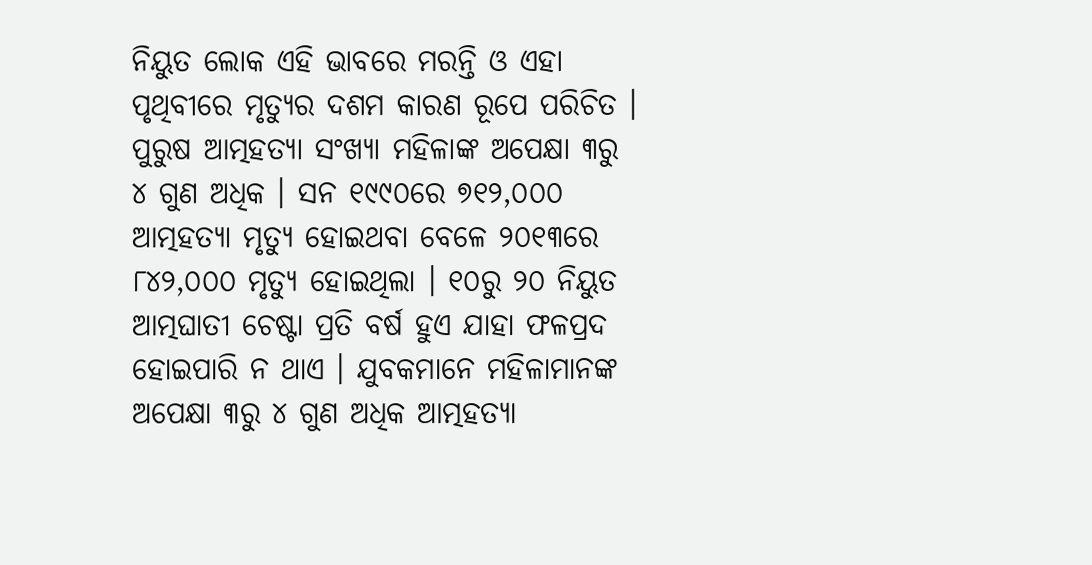ନିୟୁତ ଲୋକ ଏହି ଭାବରେ ମରନ୍ତି ଓ ଏହା ପୃଥିବୀରେ ମୃତ୍ୟୁର ଦଶମ କାରଣ ରୂପେ ପରିଚିତ । ପୁରୁଷ ଆତ୍ମହତ୍ୟା ସଂଖ୍ୟା ମହିଳାଙ୍କ ଅପେକ୍ଷା ୩ରୁ ୪ ଗୁଣ ଅଧିକ । ସନ ୧୯୯୦ରେ ୭୧୨,୦୦୦ ଆତ୍ମହତ୍ୟା ମୃତ୍ୟୁ ହୋଇଥବା ବେଳେ ୨୦୧୩ରେ ୮୪୨,୦୦୦ ମୃତ୍ୟୁ ହୋଇଥିଲା । ୧୦ରୁ ୨୦ ନିୟୁତ ଆତ୍ମଘାତୀ ଚେଷ୍ଟା ପ୍ରତି ବର୍ଷ ହୁଏ ଯାହା ଫଳପ୍ରଦ ହୋଇପାରି ନ ଥାଏ । ଯୁବକମାନେ ମହିଳାମାନଙ୍କ ଅପେକ୍ଷା ୩ରୁ ୪ ଗୁଣ ଅଧିକ ଆତ୍ମହତ୍ୟା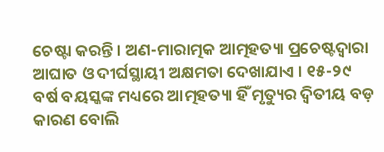ଚେଷ୍ଟା କରନ୍ତି । ଅଣ-ମାରାତ୍ମକ ଆତ୍ମହତ୍ୟା ପ୍ରଚେଷ୍ଟଦ୍ୱାରା ଆଘାତ ଓ ଦୀର୍ଘସ୍ଥାୟୀ ଅକ୍ଷମତା ଦେଖାଯାଏ । ୧୫-୨୯ ବର୍ଷ ବୟସ୍କଙ୍କ ମଧ୍ୟରେ ଆତ୍ମହତ୍ୟା ହିଁ ମୃତ୍ୟୁର ଦ୍ୱିତୀୟ ବଡ଼ କାରଣ ବୋଲି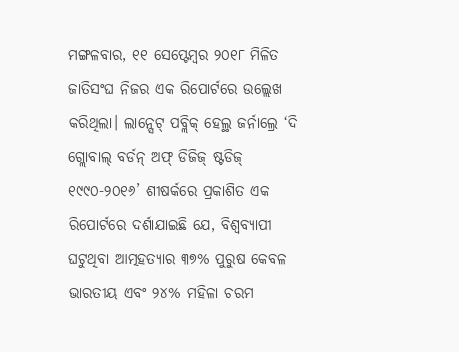ମଙ୍ଗଳବାର, ୧୧ ସେପ୍ଟେମ୍ବର ୨୦୧୮ ମିଳିତ ଜାତିସଂଘ ନିଜର ଏକ ରିପୋର୍ଟରେ ଉଲ୍ଲେଖ କରିଥିଲା। ଲାନ୍ସେଟ୍ ପବ୍ଲିକ୍ ହେଲ୍ଥ ଜର୍ନାଲ୍ରେ ‘ଦି ଗ୍ଲୋବାଲ୍ ବର୍ଡନ୍ ଅଫ୍ ଡିଜିଜ୍ ଷ୍ଟଡିଜ୍ ୧୯୯୦-୨୦୧୬’ ଶୀଷର୍କରେ ପ୍ରକାଶିତ ଏକ ରିପୋର୍ଟରେ ଦର୍ଶାଯାଇଛି ଯେ, ବିଶ୍ୱବ୍ୟାପୀ ଘଟୁଥିବା ଆତ୍ମହତ୍ୟାର ୩୭% ପୁରୁଷ କେବଳ ଭାରତୀୟ ଏବଂ ୨୪% ମହିଳା ଚରମ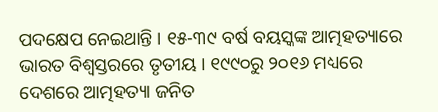ପଦକ୍ଷେପ ନେଇଥାନ୍ତି । ୧୫-୩୯ ବର୍ଷ ବୟସ୍କଙ୍କ ଆତ୍ମହତ୍ୟାରେ ଭାରତ ବିଶ୍ୱସ୍ତରରେ ତୃତୀୟ । ୧୯୯୦ରୁ ୨୦୧୬ ମଧ୍ୟରେ ଦେଶରେ ଆତ୍ମହତ୍ୟା ଜନିତ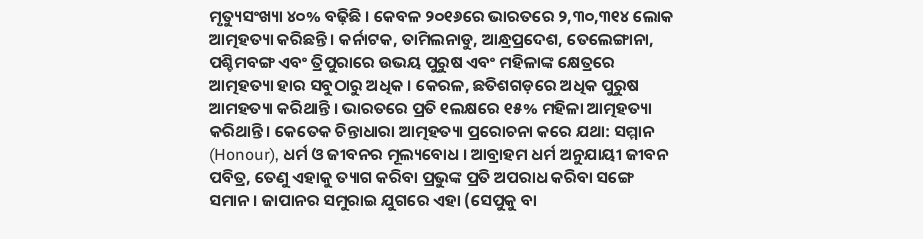ମୃତ୍ୟୁସଂଖ୍ୟା ୪୦% ବଢ଼ିଛି । କେବଳ ୨୦୧୬ରେ ଭାରତରେ ୨,୩୦,୩୧୪ ଲୋକ ଆତ୍ମହତ୍ୟା କରିଛନ୍ତି । କର୍ନାଟକ, ତାମିଲନାଡୁ, ଆନ୍ଧ୍ରପ୍ରଦେଶ, ତେଲେଙ୍ଗାନା, ପଶ୍ଚିମବଙ୍ଗ ଏବଂ ତ୍ରିପୁରାରେ ଉଭୟ ପୁରୁଷ ଏବଂ ମହିଳାଙ୍କ କ୍ଷେତ୍ରରେ ଆତ୍ମହତ୍ୟା ହାର ସବୁଠାରୁ ଅଧିକ । କେରଳ, ଛତିଶଗଡ଼ରେ ଅଧିକ ପୁରୁଷ ଆମହତ୍ୟା କରିଥାନ୍ତି । ଭାରତରେ ପ୍ରତି ୧ଲକ୍ଷରେ ୧୫% ମହିଳା ଆତ୍ମହତ୍ୟା କରିଥାନ୍ତି। କେତେକ ଚିନ୍ତାଧାରା ଆତ୍ମହତ୍ୟା ପ୍ରରୋଚନା କରେ ଯଥା: ସମ୍ମାନ (Honour), ଧର୍ମ ଓ ଜୀବନର ମୂଲ୍ୟବୋଧ । ଆବ୍ରାହମ ଧର୍ମ ଅନୁଯାୟୀ ଜୀବନ ପବିତ୍ର, ତେଣୁ ଏହାକୁ ତ୍ୟାଗ କରିବା ପ୍ରଭୁଙ୍କ ପ୍ରତି ଅପରାଧ କରିବା ସଙ୍ଗେ ସମାନ । ଜାପାନର ସମୁରାଇ ଯୁଗରେ ଏହା (ସେପୁକୁ ବା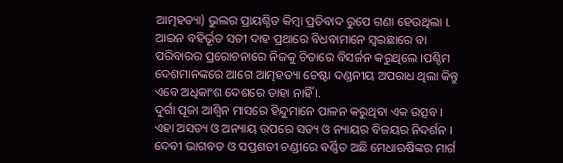ଆତ୍ମହତ୍ୟା) ଭୁଲର ପ୍ରାୟଶ୍ଚିତ କିମ୍ବା ପ୍ରତିବାଦ ରୁପେ ଗଣା ହେଉଥିଲା ।. ଆଇନ ବହିର୍ଭୂତ ସତୀ ଦାହ ପ୍ରଥାରେ ବିଧବାମାନେ ସ୍ୱଇଛାରେ ବା ପରିବାରର ପ୍ରରୋଚନାରେ ନିଜକୁ ଚିତାରେ ବିସର୍ଜନ କରୁଥିଲେ ।ପଶ୍ଚିମ ଦେଶମାନଙ୍କରେ ଆଗେ ଆତ୍ମହତ୍ୟା ଚେଷ୍ଟା ଦଣ୍ଡନୀୟ ଅପରାଧ ଥିଲା କିନ୍ତୁ ଏବେ ଅଧିକାଂଶ ଦେଶରେ ତାହା ନାହିଁ ।.
ଦୁର୍ଗା ପୂଜା ଆଶ୍ୱିନ ମାସରେ ହିନ୍ଦୁମାନେ ପାଳନ କରୁଥିବା ଏକ ଉତ୍ସବ । ଏହା ଅସତ୍ୟ ଓ ଅନ୍ୟାୟ ଉପରେ ସତ୍ୟ ଓ ନ୍ୟାୟର ବିଜୟର ନିଦର୍ଶନ । ଦେବୀ ଭାଗବତ ଓ ସପ୍ତଶତୀ ଚଣ୍ଡୀରେ ବର୍ଣ୍ଣିତ ଅଛି ମେଧାଋଷିଙ୍କର ମାର୍ଗ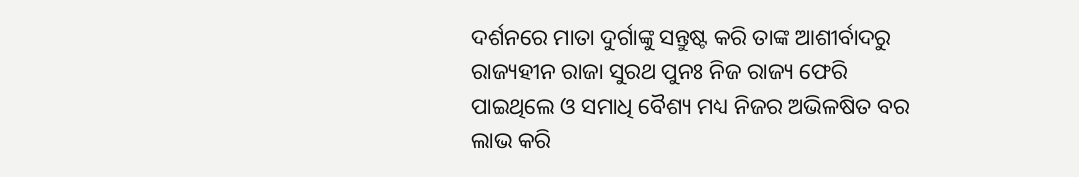ଦର୍ଶନରେ ମାତା ଦୁର୍ଗାଙ୍କୁ ସନ୍ତୁଷ୍ଟ କରି ତାଙ୍କ ଆଶୀର୍ବାଦରୁ ରାଜ୍ୟହୀନ ରାଜା ସୁରଥ ପୁନଃ ନିଜ ରାଜ୍ୟ ଫେରି ପାଇଥିଲେ ଓ ସମାଧି ବୈଶ୍ୟ ମଧ୍ୟ ନିଜର ଅଭିଳଷିତ ବର ଲାଭ କରି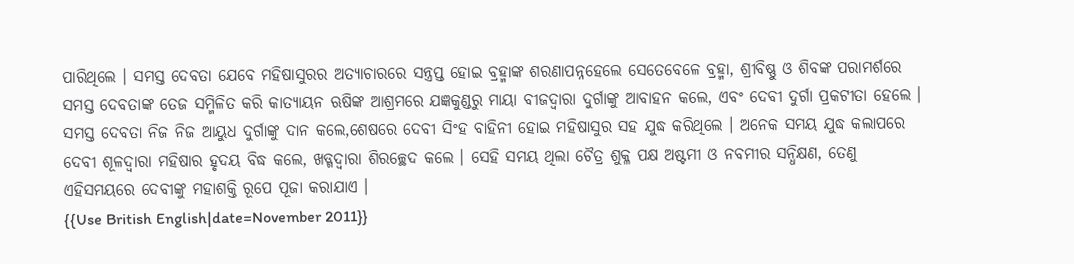ପାରିଥିଲେ । ସମସ୍ତ ଦେବତା ଯେବେ ମହିଷାସୁରର ଅତ୍ୟାଚାରରେ ସନ୍ତ୍ରପ୍ତ ହୋଇ ବ୍ରହ୍ମାଙ୍କ ଶରଣାପନ୍ନହେଲେ ସେତେବେଳେ ବ୍ରହ୍ମା, ଶ୍ରୀବିଷ୍ଣୁ ଓ ଶିବଙ୍କ ପରାମର୍ଶରେ ସମସ୍ତ ଦେବତାଙ୍କ ତେଜ ସମ୍ମିଳିତ କରି କାତ୍ୟାୟନ ଋଷିଙ୍କ ଆଶ୍ରମରେ ଯଜ୍ଞକୁଣ୍ଡରୁ ମାୟା ବୀଜଦ୍ୱାରା ଦୁର୍ଗାଙ୍କୁ ଆବାହନ କଲେ, ଏବଂ ଦେବୀ ଦୁର୍ଗା ପ୍ରକଟୀତା ହେଲେ । ସମସ୍ତ ଦେବତା ନିଜ ନିଜ ଆୟୁଧ ଦୁର୍ଗାଙ୍କୁ ଦାନ କଲେ,ଶେଷରେ ଦେବୀ ସିଂହ ବାହିନୀ ହୋଇ ମହିଷାସୁର ସହ ଯୁଦ୍ଧ କରିଥିଲେ । ଅନେକ ସମୟ ଯୁଦ୍ଧ କଲାପରେ ଦେବୀ ଶୂଳଦ୍ୱାରା ମହିଷାର ହୃଦୟ ବିଦ୍ଧ କଲେ, ଖଡ୍ଗଦ୍ୱାରା ଶିରଚ୍ଛେଦ କଲେ । ସେହି ସମୟ ଥିଲା ଚୈତ୍ର ଶୁକ୍ଳ ପକ୍ଷ ଅଷ୍ଟମୀ ଓ ନବମୀର ସନ୍ଧିକ୍ଷଣ, ତେଣୁ ଏହିସମୟରେ ଦେବୀଙ୍କୁ ମହାଶକ୍ତି ରୂପେ ପୂଜା କରାଯାଏ ।
{{Use British English|date=November 2011}}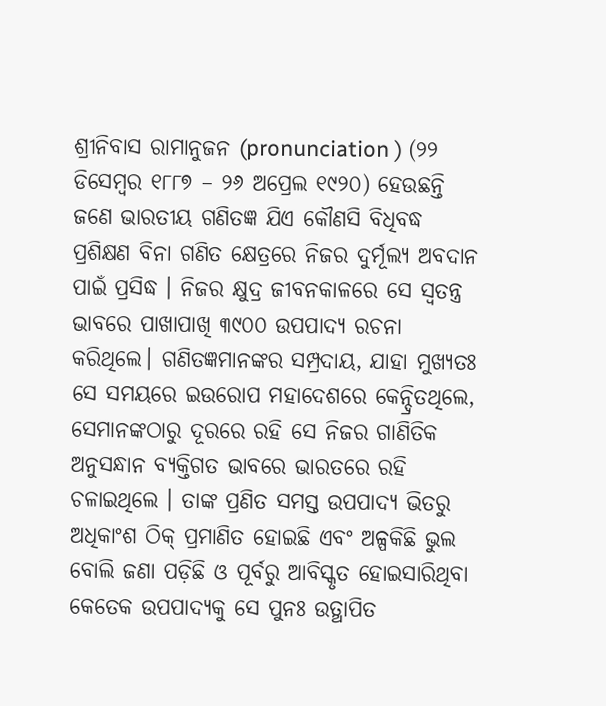ଶ୍ରୀନିବାସ ରାମାନୁଜନ (pronunciation ) (୨୨ ଡିସେମ୍ବର ୧୮୮୭ – ୨୬ ଅପ୍ରେଲ ୧୯୨୦) ହେଉଛନ୍ତି ଜଣେ ଭାରତୀୟ ଗଣିତଜ୍ଞ ଯିଏ କୌଣସି ବିଧିବଦ୍ଧ ପ୍ରଶିକ୍ଷଣ ବିନା ଗଣିତ କ୍ଷେତ୍ରରେ ନିଜର ଦୁର୍ମୂଲ୍ୟ ଅବଦାନ ପାଇଁ ପ୍ରସିଦ୍ଧ । ନିଜର କ୍ଷୁଦ୍ର ଜୀବନକାଳରେ ସେ ସ୍ୱତନ୍ତ୍ର ଭାବରେ ପାଖାପାଖି ୩୯୦୦ ଉପପାଦ୍ୟ ରଚନା କରିଥିଲେ। ଗଣିତଜ୍ଞମାନଙ୍କର ସମ୍ପ୍ରଦାୟ, ଯାହା ମୁଖ୍ୟତଃ ସେ ସମୟରେ ଇଉରୋପ ମହାଦେଶରେ କେନ୍ଦ୍ରିତଥିଲେ, ସେମାନଙ୍କଠାରୁ ଦୂରରେ ରହି ସେ ନିଜର ଗାଣିତିକ ଅନୁସନ୍ଧାନ ବ୍ୟକ୍ତିଗତ ଭାବରେ ଭାରତରେ ରହି ଚଳାଇଥିଲେ । ତାଙ୍କ ପ୍ରଣିତ ସମସ୍ତ ଉପପାଦ୍ୟ ଭିତରୁ ଅଧିକାଂଶ ଠିକ୍ ପ୍ରମାଣିତ ହୋଇଛି ଏବଂ ଅଳ୍ପକିଛି ଭୁଲ ବୋଲି ଜଣା ପଡ଼ିଛି ଓ ପୂର୍ବରୁ ଆବିସ୍କୃତ ହୋଇସାରିଥିବା କେତେକ ଉପପାଦ୍ୟକୁ ସେ ପୁନଃ ଉତ୍ଥାପିତ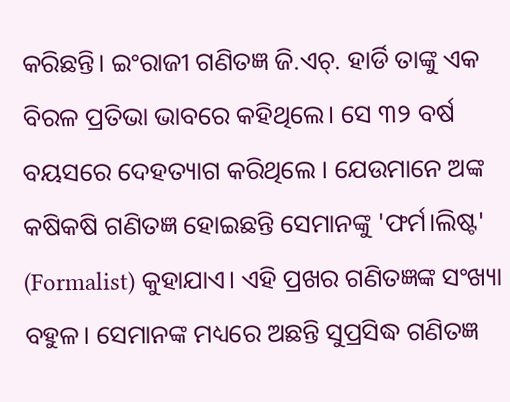କରିଛନ୍ତି। ଇଂରାଜୀ ଗଣିତଜ୍ଞ ଜି.ଏଚ୍. ହାର୍ଡି ତାଙ୍କୁ ଏକ ବିରଳ ପ୍ରତିଭା ଭାବରେ କହିଥିଲେ। ସେ ୩୨ ବର୍ଷ ବୟସରେ ଦେହତ୍ୟାଗ କରିଥିଲେ । ଯେଉମାନେ ଅଙ୍କ କଷିକଷି ଗଣିତଜ୍ଞ ହୋଇଛନ୍ତି ସେମାନଙ୍କୁ 'ଫର୍ମ।ଲିଷ୍ଟ' (Formalist) କୁହାଯାଏ। ଏହି ପ୍ରଖର ଗଣିତଜ୍ଞଙ୍କ ସଂଖ୍ୟା ବହୁଳ। ସେମାନଙ୍କ ମଧ୍ୟରେ ଅଛନ୍ତି ସୁପ୍ରସିଦ୍ଧ ଗଣିତଜ୍ଞ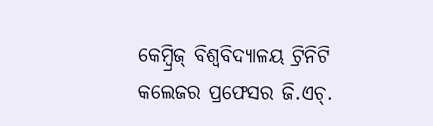କେମ୍ବ୍ରିଜ୍ ବିଶ୍ୱବିଦ୍ୟାଳୟ ଟ୍ରିନିଟି କଲେଜର ପ୍ରଫେସର ଜି.ଏଚ୍.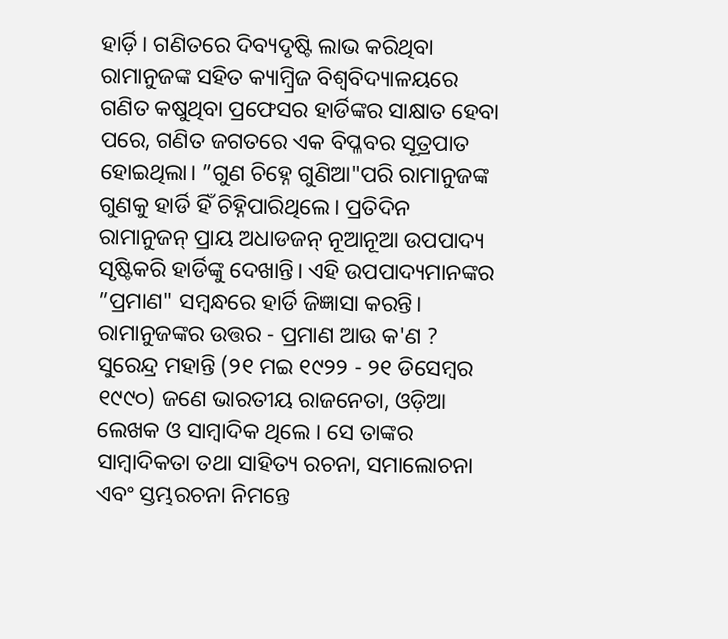ହାର୍ଡ଼ି। ଗଣିତରେ ଦିବ୍ୟଦୃଷ୍ଟି ଲାଭ କରିଥିବା ରାମାନୁଜଙ୍କ ସହିତ କ୍ୟାମ୍ବ୍ରିଜ ବିଶ୍ୱବିଦ୍ୟାଳୟରେ ଗଣିତ କଷୁଥିବା ପ୍ରଫେସର ହାର୍ଡିଙ୍କର ସାକ୍ଷାତ ହେବା ପରେ, ଗଣିତ ଜଗତରେ ଏକ ବିପ୍ଳବର ସୂତ୍ରପାତ ହୋଇଥିଲା। ”ଗୁଣ ଚିହ୍ନେ ଗୁଣିଆ"ପରି ରାମାନୁଜଙ୍କ ଗୁଣକୁ ହାର୍ଡି ହିଁ ଚିହ୍ନିପାରିଥିଲେ। ପ୍ରତିଦିନ ରାମାନୁଜନ୍ ପ୍ରାୟ ଅଧାଡଜନ୍ ନୂଆନୂଆ ଉପପାଦ୍ୟ ସୃଷ୍ଟିକରି ହାର୍ଡିଙ୍କୁ ଦେଖାନ୍ତି। ଏହି ଉପପାଦ୍ୟମାନଙ୍କର ”ପ୍ରମାଣ" ସମ୍ବନ୍ଧରେ ହାର୍ଡି ଜିଜ୍ଞାସା କରନ୍ତି। ରାମାନୁଜଙ୍କର ଉତ୍ତର - ପ୍ରମାଣ ଆଉ କ'ଣ ?
ସୁରେନ୍ଦ୍ର ମହାନ୍ତି (୨୧ ମଇ ୧୯୨୨ - ୨୧ ଡିସେମ୍ବର ୧୯୯୦) ଜଣେ ଭାରତୀୟ ରାଜନେତା, ଓଡ଼ିଆ ଲେଖକ ଓ ସାମ୍ବାଦିକ ଥିଲେ । ସେ ତାଙ୍କର ସାମ୍ବାଦିକତା ତଥା ସାହିତ୍ୟ ରଚନା, ସମାଲୋଚନା ଏବଂ ସ୍ତମ୍ଭରଚନା ନିମନ୍ତେ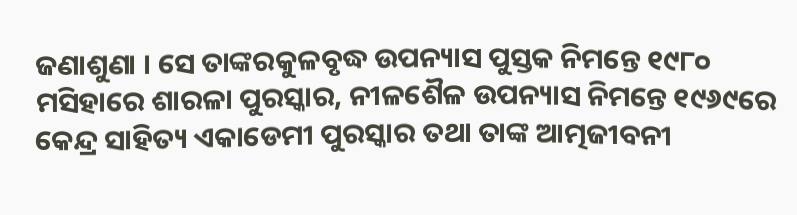ଜଣାଶୁଣା । ସେ ତାଙ୍କରକୁଳବୃଦ୍ଧ ଉପନ୍ୟାସ ପୁସ୍ତକ ନିମନ୍ତେ ୧୯୮୦ ମସିହାରେ ଶାରଳା ପୁରସ୍କାର, ନୀଳଶୈଳ ଉପନ୍ୟାସ ନିମନ୍ତେ ୧୯୬୯ରେ କେନ୍ଦ୍ର ସାହିତ୍ୟ ଏକାଡେମୀ ପୁରସ୍କାର ତଥା ତାଙ୍କ ଆତ୍ମଜୀବନୀ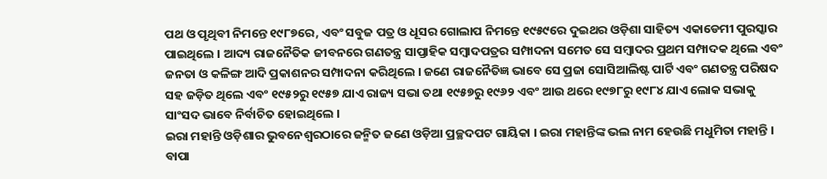ପଥ ଓ ପୃଥିବୀ ନିମନ୍ତେ ୧୯୮୭ରେ, ଏବଂ ସବୁଜ ପତ୍ର ଓ ଧୂସର ଗୋଲାପ ନିମନ୍ତେ ୧୯୫୯ରେ ଦୁଇଥର ଓଡ଼ିଶା ସାହିତ୍ୟ ଏକାଡେମୀ ପୁରସ୍କାର ପାଇଥିଲେ । ଆଦ୍ୟ ରାଜନୈତିକ ଜୀବନରେ ଗଣତନ୍ତ୍ର ସାପ୍ତାହିକ ସମ୍ବାଦପତ୍ରର ସମ୍ପାଦନା ସମେତ ସେ ସମ୍ବାଦର ପ୍ରଥମ ସମ୍ପାଦକ ଥିଲେ ଏବଂ ଜନତା ଓ କଳିଙ୍ଗ ଆଦି ପ୍ରକାଶନର ସମ୍ପାଦନା କରିଥିଲେ । ଜଣେ ରାଜନୈତିଜ୍ଞ ଭାବେ ସେ ପ୍ରଜା ସୋସିଆଲିଷ୍ଟ ପାର୍ଟି ଏବଂ ଗଣତନ୍ତ୍ର ପରିଷଦ ସହ ଜଡ଼ିତ ଥିଲେ ଏବଂ ୧୯୫୨ରୁ ୧୯୫୭ ଯାଏ ରାଜ୍ୟ ସଭା ତଥା ୧୯୫୭ରୁ ୧୯୬୨ ଏବଂ ଆଉ ଥରେ ୧୯୭୮ରୁ ୧୯୮୪ ଯାଏ ଲୋକ ସଭାକୁ ସାଂସଦ ଭାବେ ନିର୍ବାଚିତ ହୋଇଥିଲେ ।
ଇରା ମହାନ୍ତି ଓଡ଼ିଶାର ଭୁବନେଶ୍ୱରଠାରେ ଜନ୍ମିତ ଜଣେ ଓଡ଼ିଆ ପ୍ରଚ୍ଛଦପଟ ଗାୟିକା । ଇରା ମହାନ୍ତିଙ୍କ ଭଲ ନାମ ହେଉଛି ମଧୁମିତା ମହାନ୍ତି । ବାପା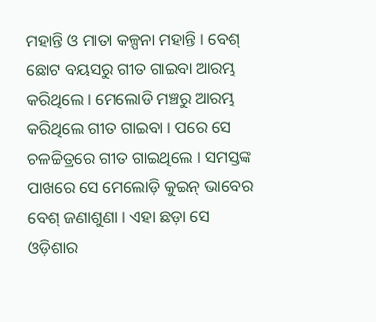ମହାନ୍ତି ଓ ମାତା କଳ୍ପନା ମହାନ୍ତି । ବେଶ୍ ଛୋଟ ବୟସରୁ ଗୀତ ଗାଇବା ଆରମ୍ଭ କରିଥିଲେ । ମେଲୋଡି ମଞ୍ଚରୁ ଆରମ୍ଭ କରିଥିଲେ ଗୀତ ଗାଇବା । ପରେ ସେ ଚଳଚ୍ଚିତ୍ରରେ ଗୀତ ଗାଇଥିଲେ । ସମସ୍ତଙ୍କ ପାଖରେ ସେ ମେଲୋଡ଼ି କୁଇନ୍ ଭାବେର ବେଶ୍ ଜଣାଶୁଣା । ଏହା ଛଡ଼ା ସେ ଓଡ଼ିଶାର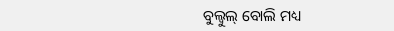ବୁଲ୍ବୁଲ୍ ବୋଲି ମଧ୍ୟ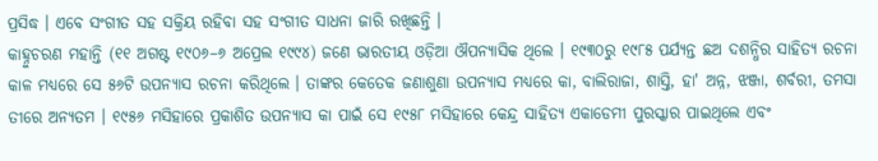ପ୍ରସିଦ୍ଧ । ଏବେ ସଂଗୀତ ସହ ସକ୍ରିୟ ରହିବା ସହ ସଂଗୀତ ସାଧନା ଜାରି ରଖିଛନ୍ତି ।
କାହ୍ନୁଚରଣ ମହାନ୍ତି (୧୧ ଅଗଷ୍ଟ ୧୯୦୬–୬ ଅପ୍ରେଲ ୧୯୯୪) ଜଣେ ଭାରତୀୟ ଓଡ଼ିଆ ଔପନ୍ୟାସିକ ଥିଲେ । ୧୯୩୦ରୁ ୧୯୮୫ ପର୍ଯ୍ୟନ୍ତ ଛଅ ଦଶନ୍ଧିର ସାହିତ୍ୟ ରଚନା କାଳ ମଧ୍ୟରେ ସେ ୫୬ଟି ଉପନ୍ୟାସ ରଚନା କରିଥିଲେ । ତାଙ୍କର କେତେକ ଜଣାଶୁଣା ଉପନ୍ୟାସ ମଧ୍ୟରେ କା, ବାଲିରାଜା, ଶାସ୍ତି, ହା' ଅନ୍ନ, ଝଞ୍ଜା, ଶର୍ବରୀ, ତମସା ତୀରେ ଅନ୍ୟତମ । ୧୯୫୬ ମସିହାରେ ପ୍ରକାଶିତ ଉପନ୍ୟାସ କା ପାଇଁ ସେ ୧୯୫୮ ମସିହାରେ କେନ୍ଦ୍ର ସାହିତ୍ୟ ଏକାଡେମୀ ପୁରସ୍କାର ପାଇଥିଲେ ଏବଂ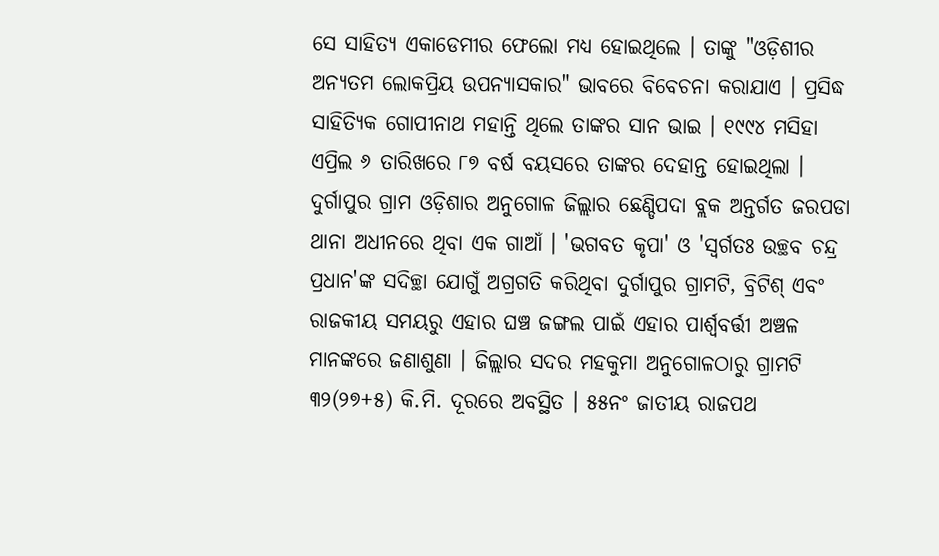ସେ ସାହିତ୍ୟ ଏକାଡେମୀର ଫେଲୋ ମଧ୍ୟ ହୋଇଥିଲେ । ତାଙ୍କୁ "ଓଡ଼ିଶୀର ଅନ୍ୟତମ ଲୋକପ୍ରିୟ ଉପନ୍ୟାସକାର" ଭାବରେ ବିବେଚନା କରାଯାଏ । ପ୍ରସିଦ୍ଧ ସାହିତ୍ୟିକ ଗୋପୀନାଥ ମହାନ୍ତି ଥିଲେ ତାଙ୍କର ସାନ ଭାଇ । ୧୯୯୪ ମସିହା ଏପ୍ରିଲ ୬ ତାରିଖରେ ୮୭ ବର୍ଷ ବୟସରେ ତାଙ୍କର ଦେହାନ୍ତ ହୋଇଥିଲା ।
ଦୁର୍ଗାପୁର ଗ୍ରାମ ଓଡ଼ିଶାର ଅନୁଗୋଳ ଜିଲ୍ଲାର ଛେଣ୍ଡିପଦା ବ୍ଲକ ଅନ୍ତର୍ଗତ ଜରପଡା ଥାନା ଅଧୀନରେ ଥିବା ଏକ ଗାଆଁ । 'ଭଗବତ କୃପା' ଓ 'ସ୍ବର୍ଗତଃ ଉଚ୍ଛବ ଚନ୍ଦ୍ର ପ୍ରଧାନ'ଙ୍କ ସଦିଚ୍ଛା ଯୋଗୁଁ ଅଗ୍ରଗତି କରିଥିବା ଦୁର୍ଗାପୁର ଗ୍ରାମଟି, ବ୍ରିଟିଶ୍ ଏବଂ ରାଜକୀୟ ସମୟରୁ ଏହାର ଘଞ୍ଚ ଜଙ୍ଗଲ ପାଇଁ ଏହାର ପାର୍ଶ୍ୱବର୍ତ୍ତୀ ଅଞ୍ଚଳ ମାନଙ୍କରେ ଜଣାଶୁଣା । ଜିଲ୍ଲାର ସଦର ମହକୁମା ଅନୁଗୋଳଠାରୁ ଗ୍ରାମଟି ୩୨(୨୭+୫) କି.ମି. ଦୂରରେ ଅବସ୍ଥିତ । ୫୫ନଂ ଜାତୀୟ ରାଜପଥ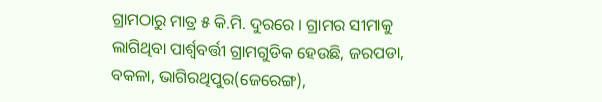ଗ୍ରାମଠାରୁ ମାତ୍ର ୫ କି.ମି. ଦୁରରେ । ଗ୍ରାମର ସୀମାକୁ ଲାଗିଥିବା ପାର୍ଶ୍ୱବର୍ତ୍ତୀ ଗ୍ରାମଗୁଡିକ ହେଉଛି, ଜରପଡା, ବକଳା, ଭାଗିରଥିପୁର(ଜେରେଙ୍ଗ),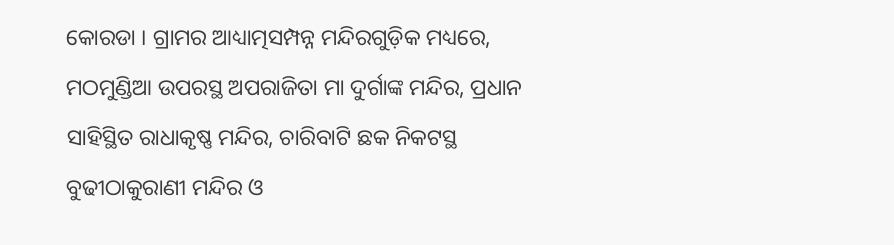କୋରଡା । ଗ୍ରାମର ଆଧ୍ୟାତ୍ମସମ୍ପନ୍ନ ମନ୍ଦିରଗୁଡ଼ିକ ମଧ୍ୟରେ, ମଠମୁଣ୍ଡିଆ ଉପରସ୍ଥ ଅପରାଜିତା ମା ଦୁର୍ଗାଙ୍କ ମନ୍ଦିର, ପ୍ରଧାନ ସାହିସ୍ଥିତ ରାଧାକୃଷ୍ଣ ମନ୍ଦିର, ଚାରିବାଟି ଛକ ନିକଟସ୍ଥ ବୁଢୀଠାକୁରାଣୀ ମନ୍ଦିର ଓ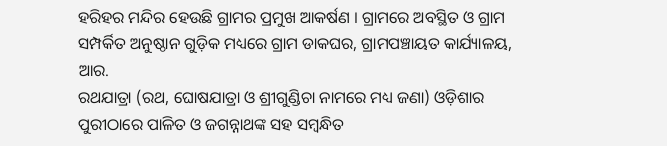ହରିହର ମନ୍ଦିର ହେଉଛି ଗ୍ରାମର ପ୍ରମୁଖ ଆକର୍ଷଣ । ଗ୍ରାମରେ ଅବସ୍ଥିତ ଓ ଗ୍ରାମ ସମ୍ପର୍କିତ ଅନୁଷ୍ଠାନ ଗୁଡ଼ିକ ମଧ୍ୟରେ ଗ୍ରାମ ଡାକଘର, ଗ୍ରାମପଞ୍ଚାୟତ କାର୍ଯ୍ୟାଳୟ, ଆର.
ରଥଯାତ୍ରା (ରଥ, ଘୋଷଯାତ୍ରା ଓ ଶ୍ରୀଗୁଣ୍ଡିଚା ନାମରେ ମଧ୍ୟ ଜଣା) ଓଡ଼ିଶାର ପୁରୀଠାରେ ପାଳିତ ଓ ଜଗନ୍ନାଥଙ୍କ ସହ ସମ୍ବନ୍ଧିତ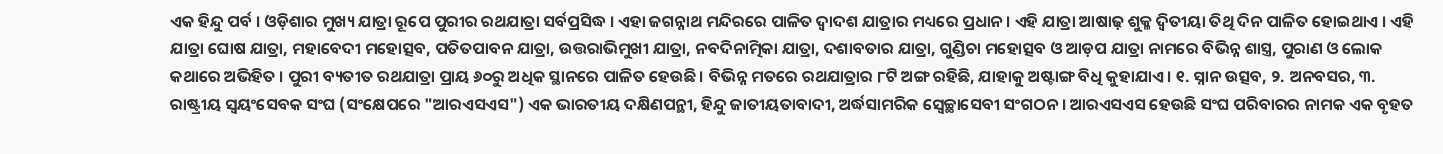ଏକ ହିନ୍ଦୁ ପର୍ବ । ଓଡ଼ିଶାର ମୁଖ୍ୟ ଯାତ୍ରା ରୂପେ ପୁରୀର ରଥଯାତ୍ରା ସର୍ବପ୍ରସିଦ୍ଧ । ଏହା ଜଗନ୍ନାଥ ମନ୍ଦିରରେ ପାଳିତ ଦ୍ୱାଦଶ ଯାତ୍ରାର ମଧ୍ୟରେ ପ୍ରଧାନ । ଏହି ଯାତ୍ରା ଆଷାଢ଼ ଶୁକ୍ଳ ଦ୍ୱିତୀୟା ତିଥି ଦିନ ପାଳିତ ହୋଇଥାଏ । ଏହି ଯାତ୍ରା ଘୋଷ ଯାତ୍ରା, ମହାବେଦୀ ମହୋତ୍ସବ, ପତିତପାବନ ଯାତ୍ରା, ଉତ୍ତରାଭିମୁଖୀ ଯାତ୍ରା, ନବଦିନାତ୍ମିକା ଯାତ୍ରା, ଦଶାବତାର ଯାତ୍ରା, ଗୁଣ୍ଡିଚା ମହୋତ୍ସବ ଓ ଆଡ଼ପ ଯାତ୍ରା ନାମରେ ବିଭିନ୍ନ ଶାସ୍ତ୍ର, ପୁରାଣ ଓ ଲୋକ କଥାରେ ଅଭିହିତ । ପୁରୀ ବ୍ୟତୀତ ରଥଯାତ୍ରା ପ୍ରାୟ ୬୦ରୁ ଅଧିକ ସ୍ଥାନରେ ପାଳିତ ହେଉଛି । ବିଭିନ୍ନ ମତରେ ରଥଯାତ୍ରାର ୮ଟି ଅଙ୍ଗ ରହିଛି, ଯାହାକୁ ଅଷ୍ଟାଙ୍ଗ ବିଧି କୁହାଯାଏ । ୧. ସ୍ନାନ ଉତ୍ସବ, ୨. ଅନବସର, ୩.
ରାଷ୍ଟ୍ରୀୟ ସ୍ୱୟଂସେବକ ସଂଘ (ସଂକ୍ଷେପରେ "ଆରଏସଏସ") ଏକ ଭାରତୀୟ ଦକ୍ଷିଣପନ୍ଥୀ, ହିନ୍ଦୁ ଜାତୀୟତାବାଦୀ, ଅର୍ଦ୍ଧସାମରିକ ସ୍ୱେଚ୍ଛାସେବୀ ସଂଗଠନ । ଆରଏସଏସ ହେଉଛି ସଂଘ ପରିବାରର ନାମକ ଏକ ବୃହତ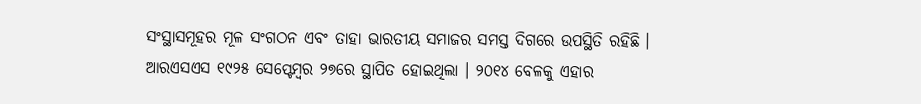ସଂସ୍ଥାସମୂହର ମୂଳ ସଂଗଠନ ଏବଂ ତାହା ଭାରତୀୟ ସମାଜର ସମସ୍ତ ଦିଗରେ ଉପସ୍ଥିତି ରହିଛି । ଆରଏସଏସ ୧୯୨୫ ସେପ୍ଟେମ୍ବର ୨୭ରେ ସ୍ଥାପିତ ହୋଇଥିଲା । ୨୦୧୪ ବେଳକୁ ଏହାର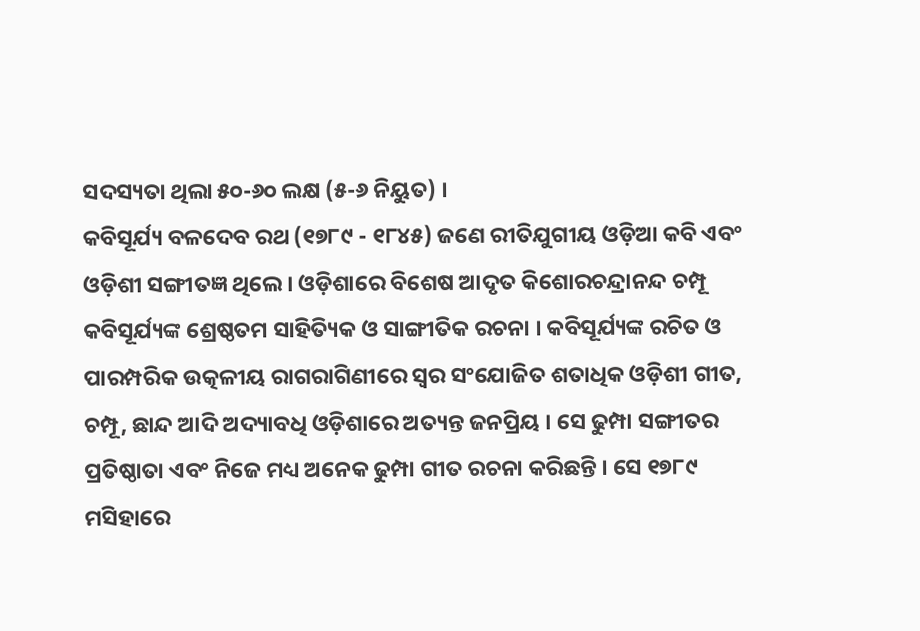ସଦସ୍ୟତା ଥିଲା ୫୦-୬୦ ଲକ୍ଷ (୫-୬ ନିୟୁତ) ।
କବିସୂର୍ଯ୍ୟ ବଳଦେବ ରଥ (୧୭୮୯ - ୧୮୪୫) ଜଣେ ରୀତିଯୁଗୀୟ ଓଡ଼ିଆ କବି ଏବଂ ଓଡ଼ିଶୀ ସଙ୍ଗୀତଜ୍ଞ ଥିଲେ । ଓଡ଼ିଶାରେ ବିଶେଷ ଆଦୃତ କିଶୋରଚନ୍ଦ୍ରାନନ୍ଦ ଚମ୍ପୂ କବିସୂର୍ଯ୍ୟଙ୍କ ଶ୍ରେଷ୍ଠତମ ସାହିତ୍ୟିକ ଓ ସାଙ୍ଗୀତିକ ରଚନା । କବିସୂର୍ଯ୍ୟଙ୍କ ରଚିତ ଓ ପାରମ୍ପରିକ ଉତ୍କଳୀୟ ରାଗରାଗିଣୀରେ ସ୍ୱର ସଂଯୋଜିତ ଶତାଧିକ ଓଡ଼ିଶୀ ଗୀତ, ଚମ୍ପୂ, ଛାନ୍ଦ ଆଦି ଅଦ୍ୟାବଧି ଓଡ଼ିଶାରେ ଅତ୍ୟନ୍ତ ଜନପ୍ରିୟ । ସେ ଢୁମ୍ପା ସଙ୍ଗୀତର ପ୍ରତିଷ୍ଠାତା ଏବଂ ନିଜେ ମଧ୍ୟ ଅନେକ ଢୁମ୍ପା ଗୀତ ରଚନା କରିଛନ୍ତି । ସେ ୧୭୮୯ ମସିହାରେ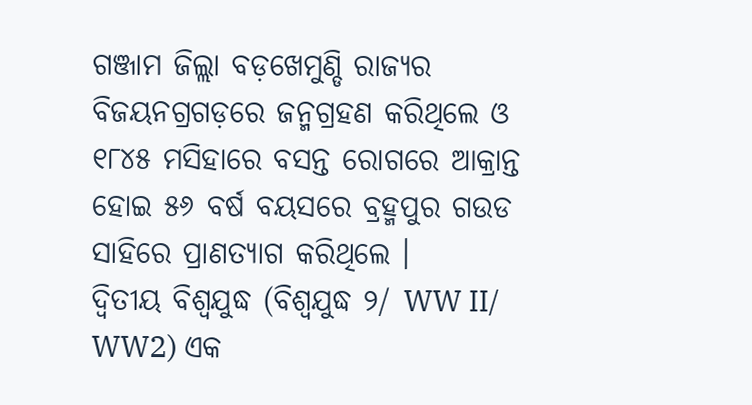ଗଞ୍ଜାମ ଜିଲ୍ଲା ବଡ଼ଖେମୁଣ୍ଡି ରାଜ୍ୟର ବିଜୟନଗ୍ରଗଡ଼ରେ ଜନ୍ମଗ୍ରହଣ କରିଥିଲେ ଓ ୧୮୪୫ ମସିହାରେ ବସନ୍ତ ରୋଗରେ ଆକ୍ରାନ୍ତ ହୋଇ ୫୬ ବର୍ଷ ବୟସରେ ବ୍ରହ୍ମପୁର ଗଉଡ ସାହିରେ ପ୍ରାଣତ୍ୟାଗ କରିଥିଲେ ।
ଦ୍ୱିତୀୟ ବିଶ୍ୱଯୁଦ୍ଧ (ବିଶ୍ୱଯୁଦ୍ଧ ୨/ WW II/ WW2) ଏକ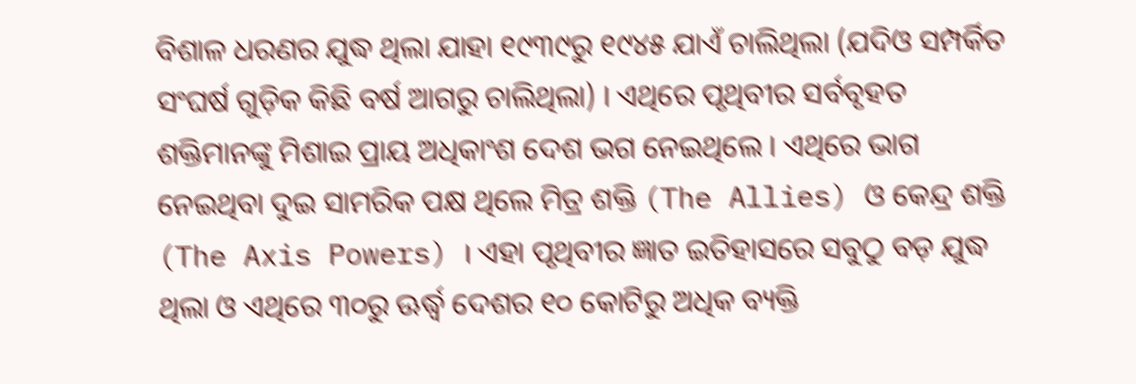ବିଶାଳ ଧରଣର ଯୁଦ୍ଧ ଥିଲା ଯାହା ୧୯୩୯ରୁ ୧୯୪୫ ଯାଏଁ ଚାଲିଥିଲା (ଯଦିଓ ସମ୍ପର୍କିତ ସଂଘର୍ଷ ଗୁଡ଼ିକ କିଛି ବର୍ଷ ଆଗରୁ ଚାଲିଥିଲା) । ଏଥିରେ ପୃଥିବୀର ସର୍ବବୃହତ ଶକ୍ତିମାନଙ୍କୁ ମିଶାଇ ପ୍ରାୟ ଅଧିକାଂଶ ଦେଶ ଭଗ ନେଇଥିଲେ । ଏଥିରେ ଭାଗ ନେଇଥିବା ଦୁଇ ସାମରିକ ପକ୍ଷ ଥିଲେ ମିତ୍ର ଶକ୍ତି (The Allies) ଓ କେନ୍ଦ୍ର ଶକ୍ତି (The Axis Powers) । ଏହା ପୃଥିବୀର ଜ୍ଞାତ ଇତିହାସରେ ସବୁଠୁ ବଡ଼ ଯୁଦ୍ଧ ଥିଲା ଓ ଏଥିରେ ୩୦ରୁ ଊର୍ଦ୍ଧ୍ୱ ଦେଶର ୧୦ କୋଟିରୁ ଅଧିକ ବ୍ୟକ୍ତି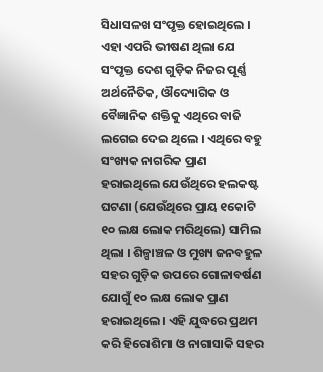ସିଧାସଳଖ ସଂପୃକ୍ତ ହୋଇଥିଲେ । ଏହା ଏପରି ଭୀଷଣ ଥିଲା ଯେ ସଂପୃକ୍ତ ଦେଶ ଗୁଡ଼ିକ ନିଜର ପୂର୍ଣ୍ଣ ଅର୍ଥନୈତିକ, ଔଦ୍ୟୋଗିକ ଓ ବୈଜ୍ଞାନିକ ଶକ୍ତିକୁ ଏଥିରେ ବାଜି ଲଗେଇ ଦେଇ ଥିଲେ । ଏଥିରେ ବହୁ ସଂଖ୍ୟକ ନାଗରିକ ପ୍ରାଣ ହରାଇଥିଲେ ଯେଉଁଥିରେ ହଲକଷ୍ଟ ଘଟଣା (ଯେଉଁଥିରେ ପ୍ରାୟ ୧କୋଟି ୧୦ ଲକ୍ଷ ଲୋକ ମରିଥିଲେ) ସାମିଲ ଥିଲା । ଶିଳ୍ପାଞ୍ଚଳ ଓ ମୁଖ୍ୟ ଜନବହୁଳ ସହର ଗୁଡ଼ିକ ଉପରେ ଗୋଳାବର୍ଷଣ ଯୋଗୁଁ ୧୦ ଲକ୍ଷ ଲୋକ ପ୍ରାଣ ହରାଇଥିଲେ । ଏହି ଯୁଦ୍ଧରେ ପ୍ରଥମ କରି ହିରୋଶିମା ଓ ନାଗାସାକି ସହର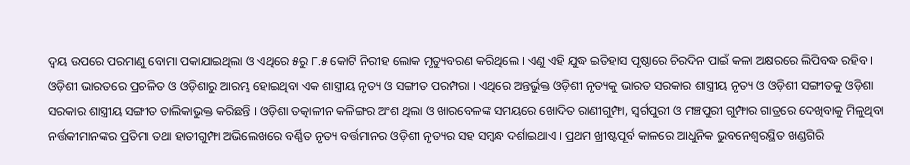ଦ୍ୱୟ ଉପରେ ପରମାଣୁ ବୋମା ପକାଯାଇଥିଲା ଓ ଏଥିରେ ୫ରୁ ୮.୫ କୋଟି ନିରୀହ ଲୋକ ମୃତ୍ୟୁବରଣ କରିଥିଲେ । ଏଣୁ ଏହି ଯୁଦ୍ଧ ଇତିହାସ ପୃଷ୍ଠାରେ ଚିରଦିନ ପାଇଁ କଳା ଅକ୍ଷରରେ ଲିପିବଦ୍ଧ ରହିବ ।
ଓଡ଼ିଶୀ ଭାରତରେ ପ୍ରଚଳିତ ଓ ଓଡ଼ିଶାରୁ ଆରମ୍ଭ ହୋଇଥିବା ଏକ ଶାସ୍ତ୍ରୀୟ ନୃତ୍ୟ ଓ ସଙ୍ଗୀତ ପରମ୍ପରା । ଏଥିରେ ଅନ୍ତର୍ଭୁକ୍ତ ଓଡ଼ିଶୀ ନୃତ୍ୟକୁ ଭାରତ ସରକାର ଶାସ୍ତ୍ରୀୟ ନୃତ୍ୟ ଓ ଓଡ଼ିଶୀ ସଙ୍ଗୀତକୁ ଓଡ଼ିଶା ସରକାର ଶାସ୍ତ୍ରୀୟ ସଙ୍ଗୀତ ତାଲିକାଭୁକ୍ତ କରିଛନ୍ତି । ଓଡ଼ିଶା ତତ୍କାଳୀନ କଳିଙ୍ଗର ଅଂଶ ଥିଲା ଓ ଖାରବେଳଙ୍କ ସମୟରେ ଖୋଦିତ ରାଣୀଗୁମ୍ଫା, ସ୍ୱର୍ଗପୁରୀ ଓ ମଞ୍ଚପୁରୀ ଗୁମ୍ଫାର ଗାତ୍ରରେ ଦେଖିବାକୁ ମିଳୁଥିବା ନର୍ତ୍ତକୀମାନଙ୍କର ପ୍ରତିମା ତଥା ହାତୀଗୁମ୍ଫା ଅଭିଲେଖରେ ବର୍ଣ୍ଣିତ ନୃତ୍ୟ ବର୍ତ୍ତମାନର ଓଡ଼ିଶୀ ନୃତ୍ୟର ସହ ସମ୍ବନ୍ଧ ଦର୍ଶାଇଥାଏ । ପ୍ରଥମ ଖ୍ରୀଷ୍ଟପୂର୍ବ କାଳରେ ଆଧୁନିକ ଭୁବନେଶ୍ୱରସ୍ଥିତ ଖଣ୍ଡଗିରି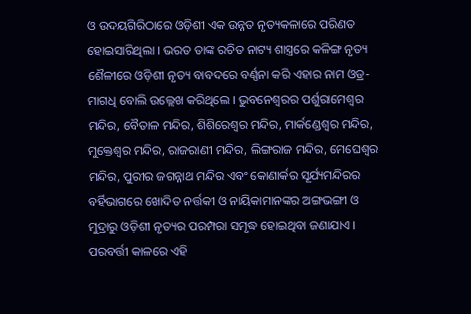ଓ ଉଦୟଗିରିଠାରେ ଓଡ଼ିଶୀ ଏକ ଉନ୍ନତ ନୃତ୍ୟକଳାରେ ପରିଣତ ହୋଇସାରିଥିଲା । ଭରତ ତାଙ୍କ ରଚିତ ନାଟ୍ୟ ଶାସ୍ତ୍ରରେ କଳିଙ୍ଗ ନୃତ୍ୟ ଶୈଳୀରେ ଓଡ଼ିଶୀ ନୃତ୍ୟ ବାବଦରେ ବର୍ଣ୍ଣନା କରି ଏହାର ନାମ ଓଡ୍ର-ମାଗଧି ବୋଲି ଉଲ୍ଲେଖ କରିଥିଲେ । ଭୁବନେଶ୍ୱରର ପର୍ଶୁରାମେଶ୍ୱର ମନ୍ଦିର, ବୈତାଳ ମନ୍ଦିର, ଶିଶିରେଶ୍ୱର ମନ୍ଦିର, ମାର୍କଣ୍ଡେଶ୍ୱର ମନ୍ଦିର, ମୁକ୍ତେଶ୍ୱର ମନ୍ଦିର, ରାଜରାଣୀ ମନ୍ଦିର, ଲିଙ୍ଗରାଜ ମନ୍ଦିର, ମେଘେଶ୍ୱର ମନ୍ଦିର, ପୁରୀର ଜଗନ୍ନାଥ ମନ୍ଦିର ଏବଂ କୋଣାର୍କର ସୂର୍ଯ୍ୟମନ୍ଦିରର ବର୍ହିଭାଗରେ ଖୋଦିତ ନର୍ତ୍ତକୀ ଓ ନାୟିକାମାନଙ୍କର ଅଙ୍ଗଭଙ୍ଗୀ ଓ ମୁଦ୍ରାରୁ ଓଡ଼ିଶୀ ନୃତ୍ୟର ପରମ୍ପରା ସମୃଦ୍ଧ ହୋଇଥିବା ଜଣାଯାଏ । ପରବର୍ତ୍ତୀ କାଳରେ ଏହି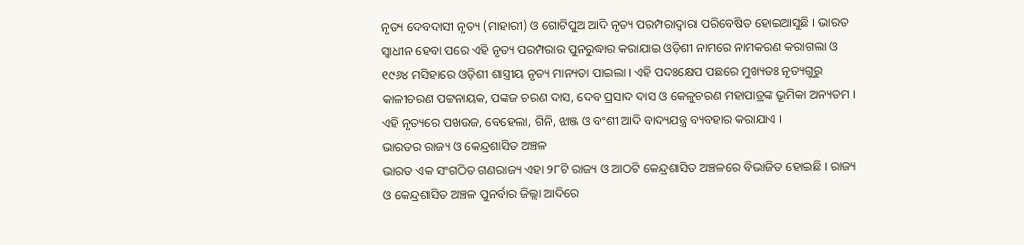ନୃତ୍ୟ ଦେବଦାସୀ ନୃତ୍ୟ (ମାହାରୀ) ଓ ଗୋଟିପୁଅ ଆଦି ନୃତ୍ୟ ପରମ୍ପରାଦ୍ୱାରା ପରିବେଷିତ ହୋଇଆସୁଛି । ଭାରତ ସ୍ୱାଧୀନ ହେବା ପରେ ଏହି ନୃତ୍ୟ ପରମ୍ପରାର ପୁନରୁଦ୍ଧାର କରାଯାଇ ଓଡ଼ିଶୀ ନାମରେ ନାମକରଣ କରାଗଲା ଓ ୧୯୬୪ ମସିହାରେ ଓଡ଼ିଶୀ ଶାସ୍ତ୍ରୀୟ ନୃତ୍ୟ ମାନ୍ୟତା ପାଇଲା । ଏହି ପଦଃକ୍ଷେପ ପଛରେ ମୁଖ୍ୟତଃ ନୃତ୍ୟଗୁରୁ କାଳୀଚରଣ ପଟ୍ଟନାୟକ, ପଙ୍କଜ ଚରଣ ଦାସ, ଦେବ ପ୍ରସାଦ ଦାସ ଓ କେଳୁଚରଣ ମହାପାତ୍ରଙ୍କ ଭୂମିକା ଅନ୍ୟତମ । ଏହି ନୃତ୍ୟରେ ପଖଉଜ, ବେହେଲା, ଗିନି, ଝାଞ୍ଜ ଓ ବଂଶୀ ଆଦି ବାଦ୍ୟଯନ୍ତ୍ର ବ୍ୟବହାର କରାଯାଏ ।
ଭାରତର ରାଜ୍ୟ ଓ କେନ୍ଦ୍ରଶାସିତ ଅଞ୍ଚଳ
ଭାରତ ଏକ ସଂଗଠିତ ଗଣରାଜ୍ୟ ଏହା ୨୮ଟି ରାଜ୍ୟ ଓ ଆଠଟି କେନ୍ଦ୍ରଶାସିତ ଅଞ୍ଚଳରେ ବିଭାଜିତ ହୋଇଛି । ରାଜ୍ୟ ଓ କେନ୍ଦ୍ରଶାସିତ ଅଞ୍ଚଳ ପୁନର୍ବାର ଜିଲ୍ଲା ଆଦିରେ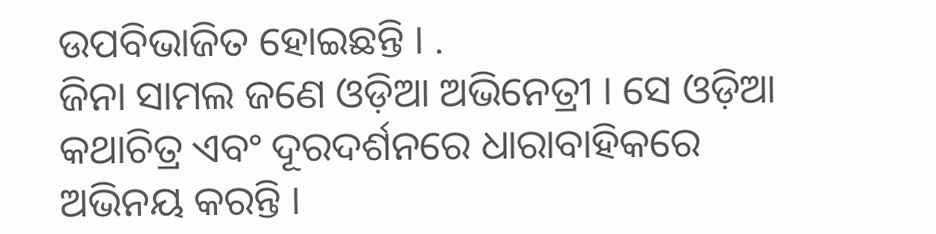ଉପବିଭାଜିତ ହୋଇଛନ୍ତି । .
ଜିନା ସାମଲ ଜଣେ ଓଡ଼ିଆ ଅଭିନେତ୍ରୀ । ସେ ଓଡ଼ିଆ କଥାଚିତ୍ର ଏବଂ ଦୂରଦର୍ଶନରେ ଧାରାବାହିକରେ ଅଭିନୟ କରନ୍ତି ।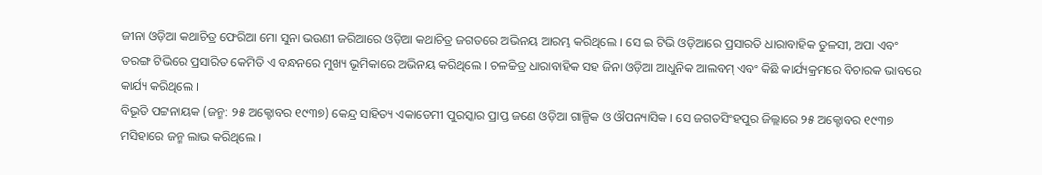ଜୀନା ଓଡ଼ିଆ କଥାଚିତ୍ର ଫେରିଆ ମୋ ସୁନା ଭଉଣୀ ଜରିଆରେ ଓଡ଼ିଆ କଥାଚିତ୍ର ଜଗତରେ ଅଭିନୟ ଆରମ୍ଭ କରିଥିଲେ । ସେ ଇ ଟିଭି ଓଡ଼ିଆରେ ପ୍ରସାରତି ଧାରାବାହିକ ତୁଳସୀ, ଅପା ଏବଂ ତରଙ୍ଗ ଟିଭିରେ ପ୍ରସାରିତ କେମିତି ଏ ବନ୍ଧନରେ ମୁଖ୍ୟ ଭୂମିକାରେ ଅଭିନୟ କରିଥିଲେ । ଚଳଚ୍ଚିତ୍ର ଧାରାବାହିକ ସହ ଜିନା ଓଡ଼ିଆ ଆଧୁନିକ ଆଲବମ୍ ଏବଂ କିଛି କାର୍ଯ୍ୟକ୍ରମରେ ବିଚାରକ ଭାବରେ କାର୍ଯ୍ୟ କରିଥିଲେ ।
ବିଭୂତି ପଟ୍ଟନାୟକ (ଜନ୍ମ: ୨୫ ଅକ୍ଟୋବର ୧୯୩୭) କେନ୍ଦ୍ର ସାହିତ୍ୟ ଏକାଡେମୀ ପୁରସ୍କାର ପ୍ରାପ୍ତ ଜଣେ ଓଡ଼ିଆ ଗାଳ୍ପିକ ଓ ଔପନ୍ୟାସିକ । ସେ ଜଗତସିଂହପୁର ଜିଲ୍ଲାରେ ୨୫ ଅକ୍ଟୋବର ୧୯୩୭ ମସିହାରେ ଜନ୍ମ ଲାଭ କରିଥିଲେ ।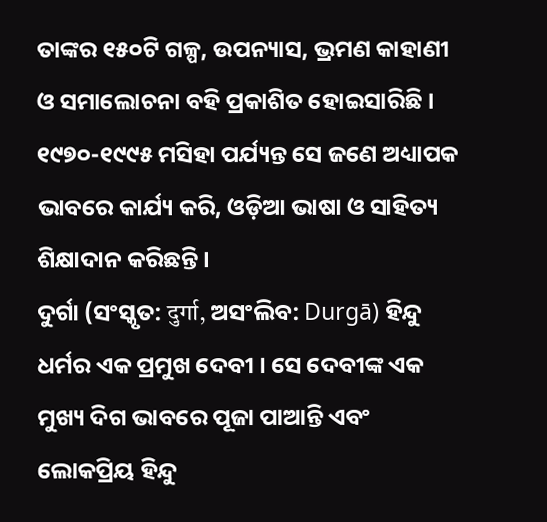ତାଙ୍କର ୧୫୦ଟି ଗଳ୍ପ, ଉପନ୍ୟାସ, ଭ୍ରମଣ କାହାଣୀ ଓ ସମାଲୋଚନା ବହି ପ୍ରକାଶିତ ହୋଇସାରିଛି । ୧୯୭୦-୧୯୯୫ ମସିହା ପର୍ଯ୍ୟନ୍ତ ସେ ଜଣେ ଅଧ୍ୟାପକ ଭାବରେ କାର୍ଯ୍ୟ କରି, ଓଡ଼ିଆ ଭାଷା ଓ ସାହିତ୍ୟ ଶିକ୍ଷାଦାନ କରିଛନ୍ତି ।
ଦୁର୍ଗା (ସଂସ୍କୃତ: दुर्गा, ଅସଂଲିବ: Durgā) ହିନ୍ଦୁ ଧର୍ମର ଏକ ପ୍ରମୁଖ ଦେବୀ । ସେ ଦେବୀଙ୍କ ଏକ ମୁଖ୍ୟ ଦିଗ ଭାବରେ ପୂଜା ପାଆନ୍ତି ଏବଂ ଲୋକପ୍ରିୟ ହିନ୍ଦୁ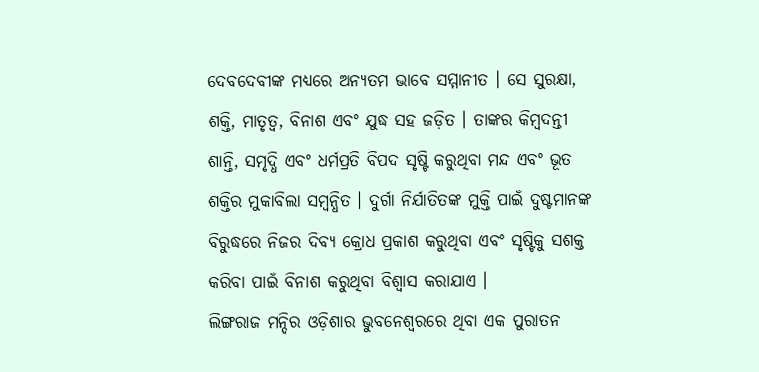ଦେବଦେବୀଙ୍କ ମଧ୍ୟରେ ଅନ୍ୟତମ ଭାବେ ସମ୍ମାନୀତ । ସେ ସୁରକ୍ଷା, ଶକ୍ତି, ମାତୃତ୍ୱ, ବିନାଶ ଏବଂ ଯୁଦ୍ଧ ସହ ଜଡ଼ିତ । ତାଙ୍କର କିମ୍ବଦନ୍ତୀ ଶାନ୍ତି, ସମୃଦ୍ଧି ଏବଂ ଧର୍ମପ୍ରତି ବିପଦ ସୃଷ୍ଟି କରୁଥିବା ମନ୍ଦ ଏବଂ ଭୂତ ଶକ୍ତିର ମୁକାବିଲା ସମ୍ବନ୍ଧିତ । ଦୁର୍ଗା ନିର୍ଯାତିତଙ୍କ ମୁକ୍ତି ପାଇଁ ଦୁଷ୍ଟମାନଙ୍କ ବିରୁଦ୍ଧରେ ନିଜର ଦିବ୍ୟ କ୍ରୋଧ ପ୍ରକାଶ କରୁଥିବା ଏବଂ ସୃଷ୍ଟିକୁ ସଶକ୍ତ କରିବା ପାଇଁ ବିନାଶ କରୁଥିବା ବିଶ୍ୱାସ କରାଯାଏ ।
ଲିଙ୍ଗରାଜ ମନ୍ଦିର ଓଡ଼ିଶାର ଭୁବନେଶ୍ୱରରେ ଥିବା ଏକ ପୁରାତନ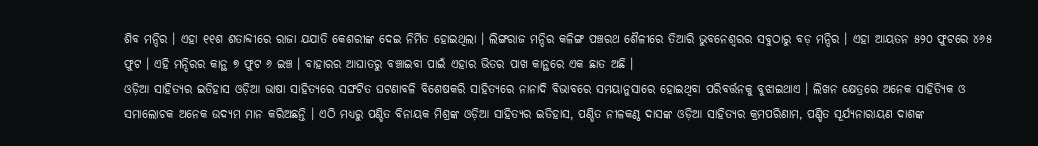ଶିବ ମନ୍ଦିର । ଏହା ୧୧ଶ ଶତାବ୍ଦୀରେ ରାଜା ଯଯାତି କେଶରୀଙ୍କ ଦେଇ ନିର୍ମିତ ହୋଇଥିଲା । ଲିଙ୍ଗରାଜ ମନ୍ଦିର କଳିଙ୍ଗ ପଞ୍ଚରଥ ଶୈଳୀରେ ତିଆରି ଭୁବନେଶ୍ୱରର ସବୁଠାରୁ ବଡ଼ ମନ୍ଦିର । ଏହା ଆୟତନ ୫୨୦ ଫୁଟରେ ୪୬୫ ଫୁଟ । ଏହି ମନ୍ଦିରର କାନ୍ଥ ୭ ଫୁଟ ୬ ଇଞ୍ଚ । ବାହାରର ଆଘାତରୁ ବଞ୍ଚାଇବା ପାଇଁ ଏହାର ଭିତର ପାଖ କାନ୍ଥରେ ଏକ ଛାତ ଅଛି ।
ଓଡ଼ିଆ ସାହିତ୍ୟର ଇତିହାସ ଓଡ଼ିଆ ଭାଷା ସାହିତ୍ୟରେ ସଙ୍ଘଟିତ ଘଟଣାବଳି ବିଶେଷକରି ସାହିତ୍ୟରେ ନାନାଦି ବିଭାବରେ ସମୟାନୁସାରେ ହୋଇଥିବା ପରିବର୍ତ୍ତନକୁ ବୁଝାଇଥାଏ । ଲିଖନ କ୍ଷେତ୍ରରେ ଅନେକ ସାହିତ୍ୟିକ ଓ ସମାଲୋଚକ ଅନେକ ଉଦ୍ୟମ ମାନ କରିଅଛନ୍ତି । ଏଠି ମଧ୍ୟରୁ ପଣ୍ଡିତ ବିନାୟକ ମିଶ୍ରଙ୍କ ଓଡ଼ିଆ ସାହିତ୍ୟର ଇତିହାସ, ପଣ୍ଡିତ ନୀଳକଣ୍ଠ ଦାସଙ୍କ ଓଡ଼ିଆ ସାହିତ୍ୟର କ୍ରମପରିଣାମ, ପଣ୍ଡିତ ସୂର୍ଯ୍ୟନାରାୟଣ ଦାଶଙ୍କ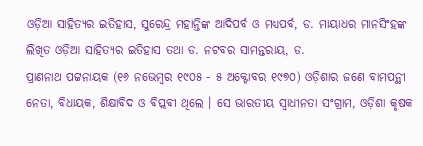ଓଡ଼ିଆ ସାହିତ୍ୟର ଇତିହାସ, ସୁରେନ୍ଦ୍ର ମହାନ୍ତିଙ୍କ ଆଦିପର୍ବ ଓ ମଧ୍ୟପର୍ବ, ଡ. ମାୟାଧର ମାନସିଂହଙ୍କ ଲିଖିତ ଓଡ଼ିଆ ସାହିତ୍ୟର ଇତିହାସ ତଥା ଡ. ନଟବର ସାମନ୍ତରାୟ, ଡ.
ପ୍ରାଣନାଥ ପଟ୍ଟନାୟକ (୧୬ ନଭେମ୍ବର ୧୯୦୫ - ୫ ଅକ୍ଟୋବର ୧୯୭୦) ଓଡ଼ିଶାର ଜଣେ ବାମପନ୍ଥୀ ନେତା, ବିଧାୟକ, ଶିକ୍ଷାବିଦ ଓ ବିପ୍ଲବୀ ଥିଲେ । ସେ ଭାରତୀୟ ସ୍ୱାଧୀନତା ସଂଗ୍ରାମ, ଓଡ଼ିଶା କୃଷକ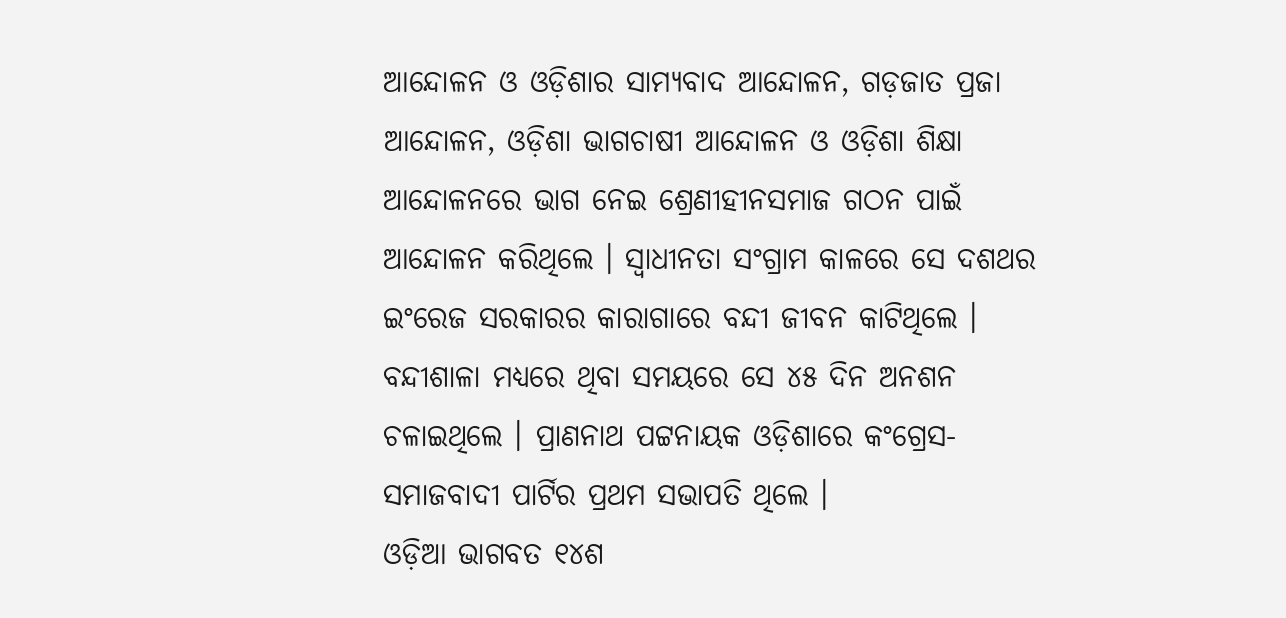ଆନ୍ଦୋଳନ ଓ ଓଡ଼ିଶାର ସାମ୍ୟବାଦ ଆନ୍ଦୋଳନ, ଗଡ଼ଜାତ ପ୍ରଜା ଆନ୍ଦୋଳନ, ଓଡ଼ିଶା ଭାଗଚାଷୀ ଆନ୍ଦୋଳନ ଓ ଓଡ଼ିଶା ଶିକ୍ଷା ଆନ୍ଦୋଳନରେ ଭାଗ ନେଇ ଶ୍ରେଣୀହୀନସମାଜ ଗଠନ ପାଇଁ ଆନ୍ଦୋଳନ କରିଥିଲେ । ସ୍ୱାଧୀନତା ସଂଗ୍ରାମ କାଳରେ ସେ ଦଶଥର ଇଂରେଜ ସରକାରର କାରାଗାରେ ବନ୍ଦୀ ଜୀବନ କାଟିଥିଲେ । ବନ୍ଦୀଶାଳା ମଧ୍ୟରେ ଥିବା ସମୟରେ ସେ ୪୫ ଦିନ ଅନଶନ ଚଳାଇଥିଲେ । ପ୍ରାଣନାଥ ପଟ୍ଟନାୟକ ଓଡ଼ିଶାରେ କଂଗ୍ରେସ-ସମାଜବାଦୀ ପାର୍ଟିର ପ୍ରଥମ ସଭାପତି ଥିଲେ ।
ଓଡ଼ିଆ ଭାଗବତ ୧୪ଶ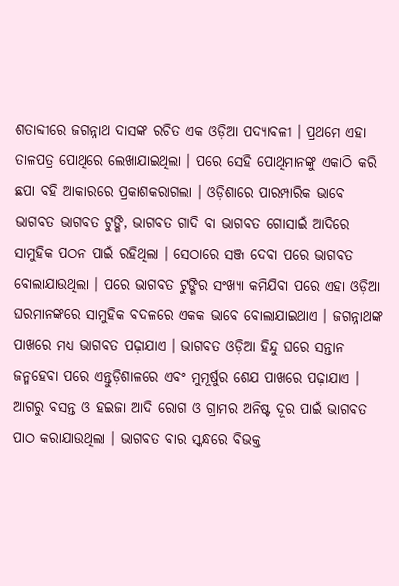ଶତାବ୍ଦୀରେ ଜଗନ୍ନାଥ ଦାସଙ୍କ ରଚିତ ଏକ ଓଡ଼ିଆ ପଦ୍ୟାବଳୀ । ପ୍ରଥମେ ଏହା ତାଳପତ୍ର ପୋଥିରେ ଲେଖାଯାଇଥିଲା । ପରେ ସେହି ପୋଥିମାନଙ୍କୁ ଏକାଠି କରି ଛପା ବହି ଆକାରରେ ପ୍ରକାଶକରାଗଲା । ଓଡ଼ିଶାରେ ପାରମ୍ପାରିକ ଭାବେ ଭାଗବତ ଭାଗବତ ଟୁଙ୍ଗି, ଭାଗବତ ଗାଦି ବା ଭାଗବତ ଗୋସାଇଁ ଆଦିରେ ସାମୁହିକ ପଠନ ପାଇଁ ରହିଥିଲା । ସେଠାରେ ସଞ୍ଜ ଦେବା ପରେ ଭାଗବତ ବୋଲାଯାଉଥିଲା । ପରେ ଭାଗବତ ଟୁଙ୍ଗିର ସଂଖ୍ୟା କମିଯିବା ପରେ ଏହା ଓଡ଼ିଆ ଘରମାନଙ୍କରେ ସାମୁହିକ ବଦଳରେ ଏକକ ଭାବେ ବୋଲାଯାଇଥାଏ । ଜଗନ୍ନାଥଙ୍କ ପାଖରେ ମଧ୍ୟ ଭାଗବତ ପଢ଼ାଯାଏ । ଭାଗବତ ଓଡ଼ିଆ ହିନ୍ଦୁ ଘରେ ସନ୍ତାନ ଜନ୍ମହେବା ପରେ ଏନ୍ତୁଡ଼ିଶାଳରେ ଏବଂ ମୁମୂର୍ଷୁର ଶେଯ ପାଖରେ ପଢ଼ାଯାଏ । ଆଗରୁ ବସନ୍ତ ଓ ହଇଜା ଆଦି ରୋଗ ଓ ଗ୍ରାମର ଅନିଷ୍ଟ ଦୂର ପାଇଁ ଭାଗବତ ପାଠ କରାଯାଉଥିଲା । ଭାଗବତ ବାର ସ୍କନ୍ଧରେ ବିଭକ୍ତ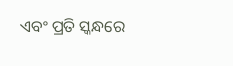ଏବଂ ପ୍ରତି ସ୍କନ୍ଧରେ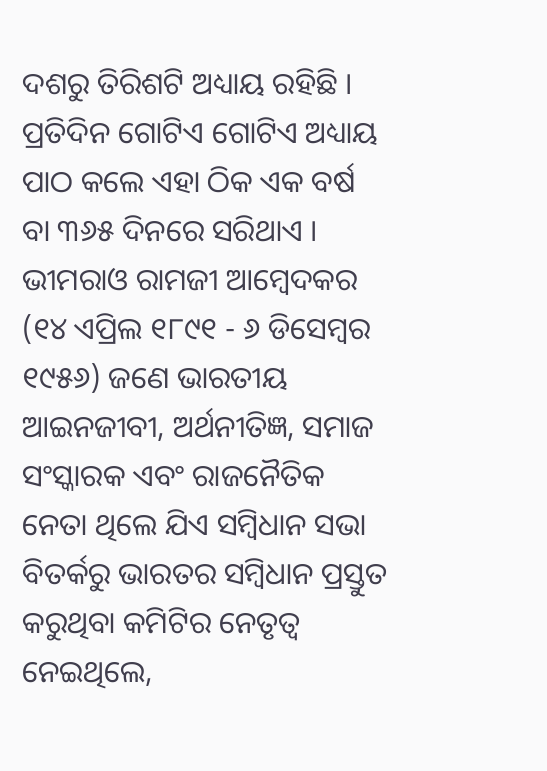ଦଶରୁ ତିରିଶଟି ଅଧ୍ୟାୟ ରହିଛି । ପ୍ରତିଦିନ ଗୋଟିଏ ଗୋଟିଏ ଅଧ୍ୟାୟ ପାଠ କଲେ ଏହା ଠିକ ଏକ ବର୍ଷ ବା ୩୬୫ ଦିନରେ ସରିଥାଏ ।
ଭୀମରାଓ ରାମଜୀ ଆମ୍ବେଦକର (୧୪ ଏପ୍ରିଲ ୧୮୯୧ - ୬ ଡିସେମ୍ବର ୧୯୫୬) ଜଣେ ଭାରତୀୟ ଆଇନଜୀବୀ, ଅର୍ଥନୀତିଜ୍ଞ, ସମାଜ ସଂସ୍କାରକ ଏବଂ ରାଜନୈତିକ ନେତା ଥିଲେ ଯିଏ ସମ୍ବିଧାନ ସଭା ବିତର୍କରୁ ଭାରତର ସମ୍ବିଧାନ ପ୍ରସ୍ତୁତ କରୁଥିବା କମିଟିର ନେତୃତ୍ୱ ନେଇଥିଲେ,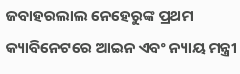ଜବାହରଲାଲ ନେହେରୁଙ୍କ ପ୍ରଥମ କ୍ୟାବିନେଟରେ ଆଇନ ଏବଂ ନ୍ୟାୟ ମନ୍ତ୍ରୀ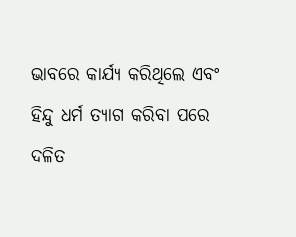ଭାବରେ କାର୍ଯ୍ୟ କରିଥିଲେ ଏବଂ ହିନ୍ଦୁ ଧର୍ମ ତ୍ୟାଗ କରିବା ପରେ ଦଳିତ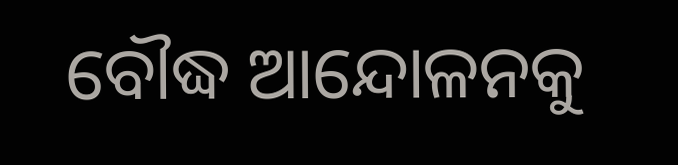ବୌଦ୍ଧ ଆନ୍ଦୋଳନକୁ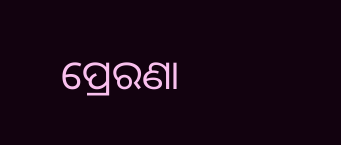ପ୍ରେରଣା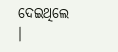ଦେଇଥିଲେ ।